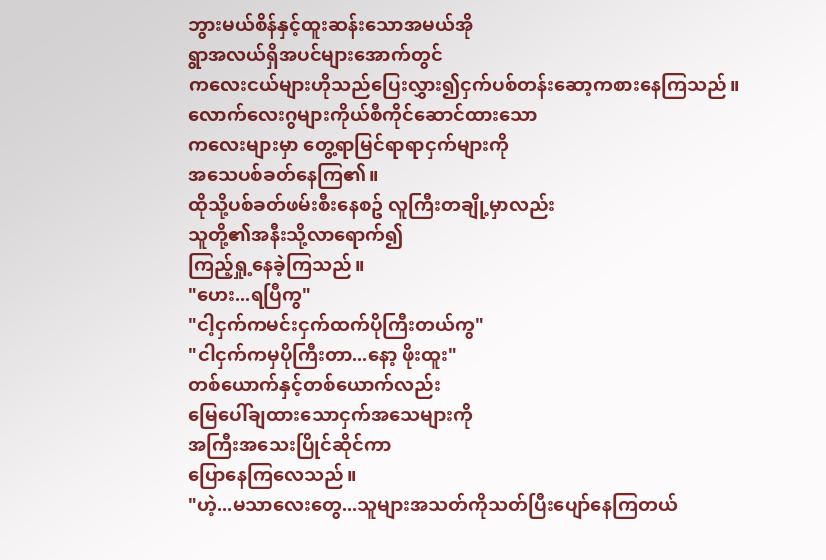ဘွားမယ်စိန်နှင့်ထူးဆန်းသောအမယ်အို
ရွာအလယ်ရှိအပင်များအောက်တွင်
ကလေးငယ်များဟိုသည်ပြေးလွှား၍ငှက်ပစ်တန်းဆော့ကစားနေကြသည်။
လောက်လေးဂွများကိုယ်စီကိုင်ဆောင်ထားသော
ကလေးများမှာ တွေ့ရာမြင်ရာရာငှက်များကို
အသေပစ်ခတ်နေကြ၏။
ထိုသို့ပစ်ခတ်ဖမ်းစီးနေစဥ် လူကြီးတချို့မှာလည်း
သူတို့၏အနီးသို့လာရောက်၍
ကြည့်ရှု့နေခဲ့ကြသည်။
"ဟေး...ရပြီကွ"
"ငါ့ငှက်ကမင်းငှက်ထက်ပိုကြီးတယ်ကွ"
"ငါငှက်ကမှပိုကြီးတာ...နော့ ဖိုးထူး"
တစ်ယောက်နှင့်တစ်ယောက်လည်း
မြေပေါ်ချထားသောငှက်အသေများကို
အကြီးအသေးပြိုင်ဆိုင်ကာ
ပြောနေကြလေသည်။
"ဟဲ့...မသာလေးတွေ...သူများအသတ်ကိုသတ်ပြီးပျော်နေကြတယ်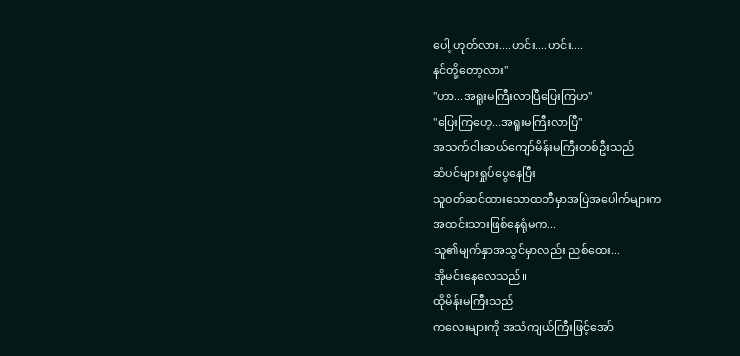ပေါ့ ဟုတ်လား....ဟင်း....ဟင်း....
နင်တို့တော့လား"
"ဟာ...အရူးမကြီးလာပြီပြေးကြဟ"
"ပြေးကြဟေ့...အရူးမကြီးလာပြီ"
အသက်ငါးဆယ်ကျော်မိန်းမကြီးတစ်ဦးသည်
ဆံပင်များရှုပ်ပွေနေပြီး
သူဝတ်ဆင်ထားသောထဘီမှာအပြဲအပေါက်များက
အထင်းသားဖြစ်နေရုံမက...
သူ၏မျက်နှာအသွင်မှာလည်း ညစ်ထေး...
အိုမင်းနေလေသည်။
ထိုမိန်းမကြီးသည်
ကလေးများကို အသံကျယ်ကြီးဖြင့်အော်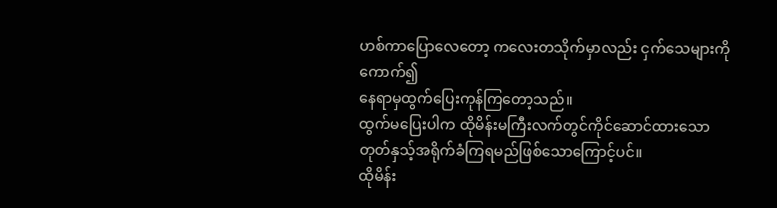ဟစ်ကာပြောလေတော့ ကလေးတသိုက်မှာလည်း ငှက်သေများကိုကောက်၍
နေရာမှထွက်ပြေးကုန်ကြတော့သည်။
ထွက်မပြေးပါက ထိုမိန်းမကြီးလက်တွင်ကိုင်ဆောင်ထားသော
တုတ်နှသ့်အရိုက်ခံကြရမည်ဖြစ်သောကြောင့်ပင်။
ထိုမိန်း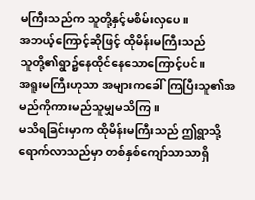မကြီးသည်က သူတို့နှင့်မစိမ်းလှပေ။
အဘယ့်ကြောင့်ဆိုဖြင့် ထိုမိန်းမကြီးသည်
သူတို့၏ရွာ၌နေထိုင်နေသောကြောင့်ပင်။
အရူးမကြီးဟုသာ အများကခေါ်ကြပြီးသူ၏အမည်ကိုကားမည်သူမျှမသိကြ။
မသိရခြင်းမှာက ထိုမိန်းမကြီးသည် ဤရွာသို့ရောက်လာသည်မှာ တစ်နှစ်ကျော်သာသာရှိ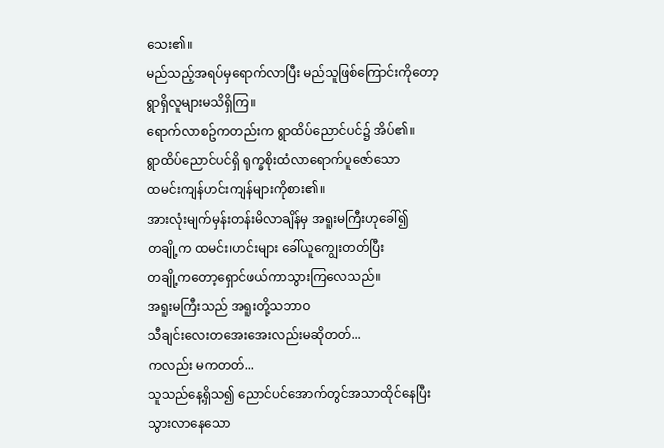သေး၏။
မည်သည့်အရပ်မှရောက်လာပြီး မည်သူဖြစ်ကြောင်းကိုတော့
ရွာရှိလူများမသိရှိကြ။
ရောက်လာစဥ်ကတည်းက ရွာထိပ်ညောင်ပင်၌ အိပ်၏။
ရွာထိပ်ညောင်ပင်ရှိ ရုက္ခစိုးထံလာရောက်ပူဇော်သော
ထမင်းကျန်ဟင်းကျန်များကိုစား၏။
အားလုံးမျက်မှန်းတန်းမိလာချိန်မှ အရူးမကြီးဟုခေါ်၍
တချို့က ထမင်း၊ဟင်းများ ခေါ်ယူကျွေးတတ်ပြီး
တချို့ကတော့ရှောင်ဖယ်ကာသွားကြလေသည်။
အရူးမကြီးသည် အရူးတို့သဘာဝ
သီချင်းလေးတအေးအေးလည်းမဆိုတတ်...
ကလည်း မကတတ်...
သူသည်နေ့ရှိသ၍ ညောင်ပင်အောက်တွင်အသာထိုင်နေပြီး
သွားလာနေသော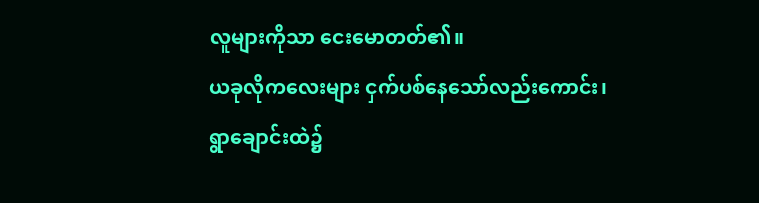လူများကိုသာ ငေးမောတတ်၏။
ယခုလိုကလေးများ ငှက်ပစ်နေသော်လည်းကောင်း၊
ရွာချောင်းထဲ၌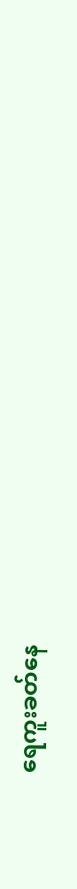ရေကူးခတ်နေ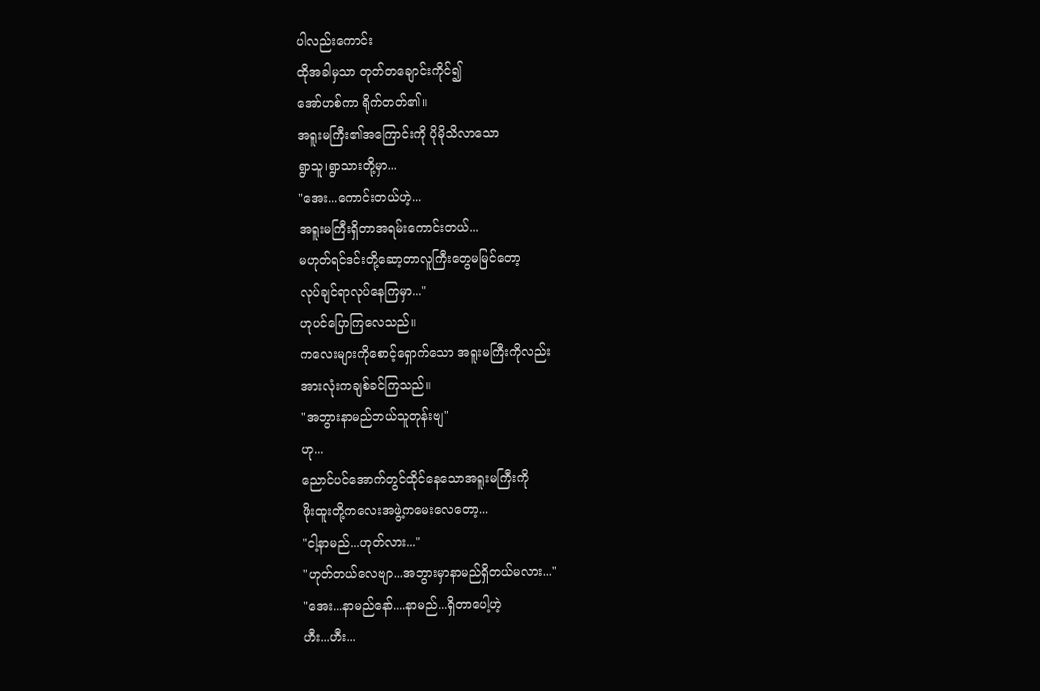ပါလည်းကောင်း
ထိုအခါမှသာ တုတ်တချောင်းကိုင်၍
အော်ဟစ်ကာ ရိုက်တတ်၏။
အရူးမကြီး၏အကြောင်းကို ပိုမိုသိလာသော
ရွာသူ၊ရွာသားတို့မှာ...
"အေး...ကောင်းတယ်ဟဲ့...
အရူးမကြီးရှိတာအရမ်းကောင်းတယ်...
မဟုတ်ရင်ဒင်းတို့ဆော့တာလူကြီးတွေမမြင်တော့
လုပ်ချင်ရာလုပ်နေကြမှာ..."
ဟုပင်ပြောကြလေသည်။
ကလေးများကိုစောင့်ရှောက်သော အရူးမကြီးကိုလည်း
အားလုံးကချစ်ခင်ကြသည်။
"အဘွားနာမည်ဘယ်သူတုန်းဗျ"
ဟု...
ညောင်ပင်အောက်တွင်ထိုင်နေသောအရူးမကြီးကို
ဖိုးထူးတို့ကလေးအဖွဲ့ကမေးလေတော့...
"ငါ့နာမည်...ဟုတ်လား..."
"ဟုတ်တယ်လေဗျာ...အဘွားမှာနာမည်ရှိတယ်မလား..."
"အေး...နာမည်နော်....နာမည်...ရှိတာပေါ့ဟဲ့
ဟီး...ဟီး...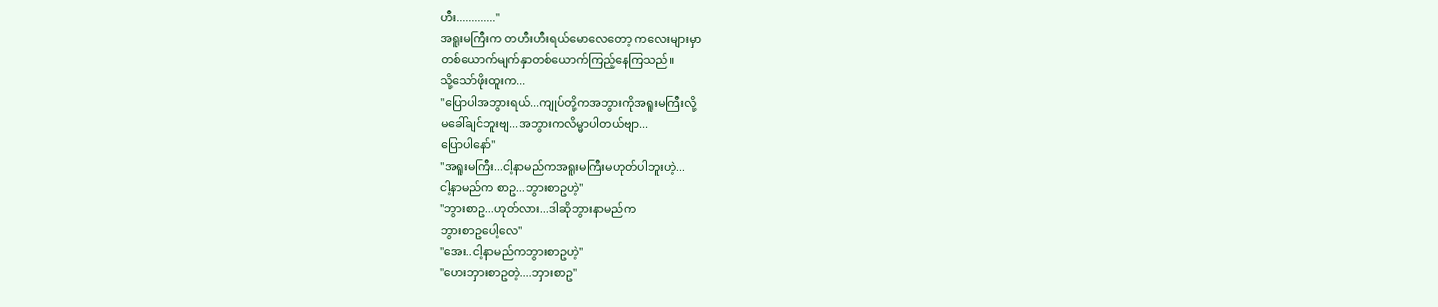ဟီး............."
အရူးမကြီးက တဟီးဟီးရယ်မောလေတော့ ကလေးများမှာ
တစ်ယောက်မျက်နှာတစ်ယောက်ကြည့်နေကြသည်။
သို့သော်ဖိုးထူးက...
"ပြောပါအဘွားရယ်...ကျုပ်တို့ကအဘွားကိုအရူးမကြီးလို့
မခေါ်ချင်ဘူးဗျ...အဘွားကလိမ္မာပါတယ်ဗျာ...
ပြောပါနော်"
"အရူးမကြီး...ငါ့နာမည်ကအရူးမကြီးမဟုတ်ပါဘူးဟဲ့...
ငါ့နာမည်က စာဥ...ဘွားစာဥဟဲ့"
"ဘွားစာဥ...ဟုတ်လား...ဒါဆိုဘွားနာမည်က
ဘွားစာဥပေါ့လေ"
"အေး..ငါ့နာမည်ကဘွားစာဥဟဲ့"
"ဟေးဘှားစာဥတဲ့....ဘှားစာဥ"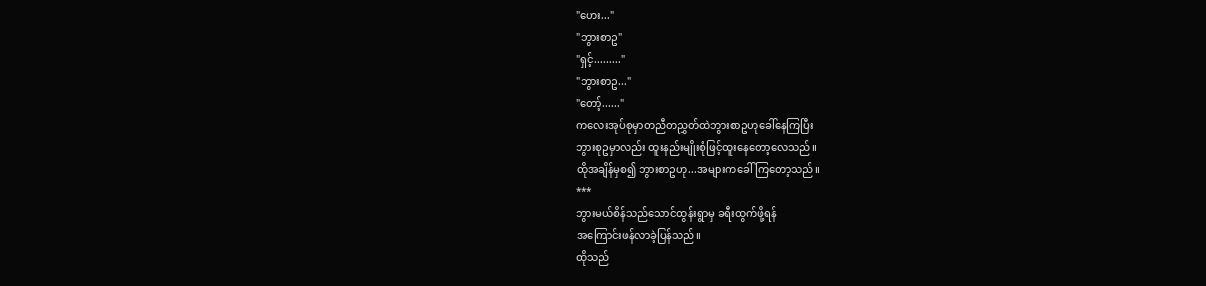"ဟေး..."
"ဘွားစာဥ"
"ရှင့်........."
"ဘွားစာဥ..."
"တော့်......"
ကလေးအုပ်စုမှာတညီတညွှတ်ထဲဘွားစာဥဟုခေါ်နေကြပြီး
ဘွားစုဥမှာလည်း ထူးနည်းမျိုးစုံဖြင့်ထူးနေတော့လေသည်။
ထိုအချိန်မှစ၍ ဘွားစာဥဟု...အများကခေါ်ကြတော့သည်။
***
ဘွားမယ်စိန်သည်သောင်ထွန်းရွာမှ ခရီးထွက်ဖို့ရန်
အကြောင်းဖန်လာခဲ့ပြန်သည်။
ထိုသည်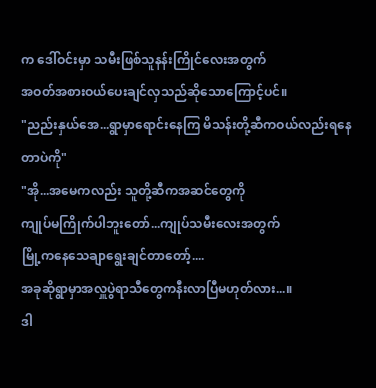က ဒေါ်ဝင်းမှာ သမီးဖြစ်သူနန်းကြိုင်လေးအတွက်
အဝတ်အစားဝယ်ပေးချင်လှသည်ဆိုသောကြောင့်ပင်။
"ညည်းနှယ်အေ...ရွာမှာရောင်းနေကြ မိသန်းတို့ဆီကဝယ်လည်းရနေတာပဲကို"
"အို...အမေကလည်း သူတို့ဆီကအဆင်တွေကို
ကျုပ်မကြိုက်ပါဘူးတော်...ကျုပ်သမီးလေးအတွက်
မြို့ကနေသေချာရွေးချင်တာတော့်....
အခုဆိုရွာမှာအလှူပွဲရာသီတွေကနီးလာပြီမဟုတ်လား...။
ဒါ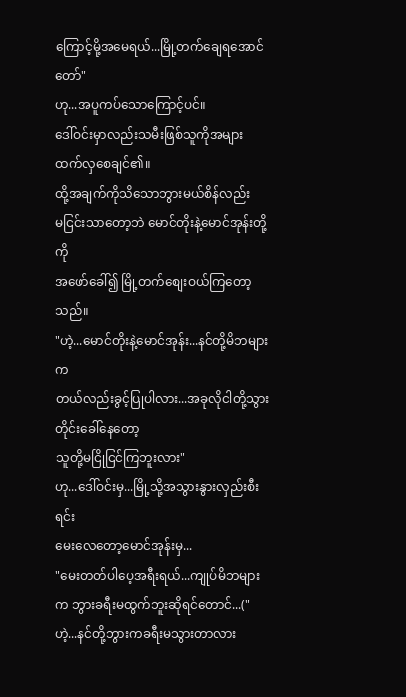ကြောင့်မို့အမေရယ်...မြို့တက်ချေရအောင်တော်"
ဟု...အပူကပ်သောကြောင့်ပင်။
ဒေါ်ဝင်းမှာလည်းသမီးဖြစ်သူကိုအများထက်လှစေချင်၏။
ထို့အချက်ကိုသိသောဘွားမယ်စိန်လည်း
မငြင်းသာတော့ဘဲ မောင်တိုးနဲ့မောင်အုန်းတို့ကို
အဖော်ခေါ်၍ မြို့တက်စျေးဝယ်ကြတော့သည်။
"ဟဲ့...မောင်တိုးနဲ့မောင်အုန်း...နင်တို့မိဘများက
တယ်လည်းခွင့်ပြုပါလား...အခုလိုငါတို့သွားတိုင်းခေါ်နေတော့
သူတို့မငြိုငြင်ကြဘူးလား"
ဟု...ဒေါ်ဝင်းမှ...မြို့သို့အသွားနွားလှည်းစီးရင်း
မေးလေတော့မောင်အုန်းမှ...
"မေးတတ်ပါပေ့အရီးရယ်...ကျုပ်မိဘများက ဘွားခရီးမထွက်ဘူးဆိုရင်တောင်...("ဟဲ့...နင်တို့ဘွားကခရီးမသွားတာလား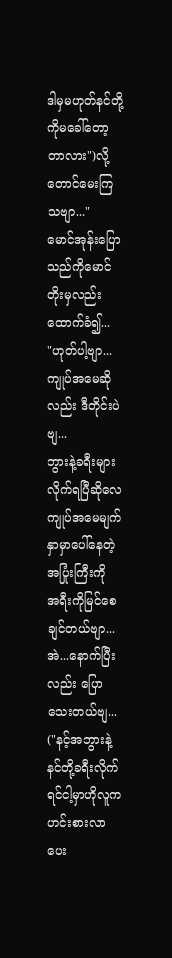ဒါမှမဟုတ်နင်တို့ကိုမခေါ်တော့တာလား")လို့
တောင်မေးကြသဗျာ..."
မောင်အုန်းပြောသည်ကိုမောင်တိုးမှလည်းထောက်ခံ၍...
"ဟုတ်ပါ့ဗျာ...ကျုပ်အမေဆိုလည်း ဒီတိုင်းပဲဗျ...
ဘွားနဲ့ခရီးများလိုက်ရပြီဆိုလေ
ကျုပ်အမေမျက်နှာမှာပေါ်နေတဲ့အပြုံးကြီးကို
အရီးကိုမြင်စေချင်တယ်ဗျာ...
အဲ...နောက်ပြီးလည်း ပြောသေးတယ်ဗျ...
("နင့်အဘွားနဲ့နင်တို့ခရီးလိုက်ရင်ငါ့မှာဟိုလူကဟင်းစားလာပေး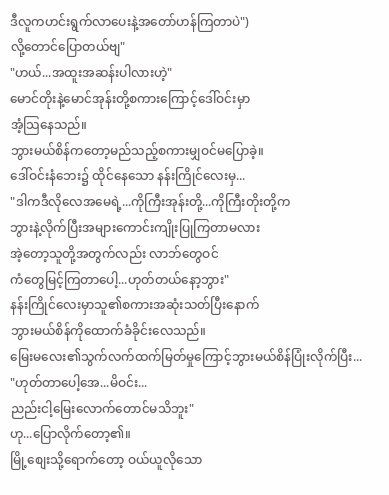ဒီလူကဟင်းရွက်လာပေးနဲ့အတော်ဟန်ကြတာပဲ")
လို့တောင်ပြောတယ်ဗျ"
"ဟယ်...အထူးအဆန်းပါလားဟဲ့"
မောင်တိုးနဲ့မောင်အုန်းတို့စကားကြောင့်ဒေါ်ဝင်းမှာ
အံ့သြနေသည်။
ဘွားမယ်စိန်ကတော့မည်သည့်စကားမျှဝင်မပြောခဲ့။
ဒေါ်ဝင်းနံဘေး၌ ထိုင်နေသော နန်းကြိုင်လေးမှ...
"ဒါကဒီလိုလေအမေရဲ့...ကိုကြီးအုန်းတို့...ကိုကြီးတိုးတို့က
ဘွားနဲ့လိုက်ပြီးအများကောင်းကျိုးပြုကြတာမလား
အဲ့တော့သူတို့အတွက်လည်း လာဘ်တွေဝင်
ကံတွေမြင့်ကြတာပေါ့...ဟုတ်တယ်နော့ဘွား"
နန်းကြိုင်လေးမှာသူ၏စကားအဆုံးသတ်ပြီးနောက်
ဘွားမယ်စိန်ကိုထောက်ခံခိုင်းလေသည်။
မြေးမလေး၏သွက်လက်ထက်မြတ်မှုကြောင့်ဘွားမယ်စိန်ပြုံးလိုက်ပြီး...
"ဟုတ်တာပေါ့အေ...မိဝင်း...
ညည်းငါ့မြေးလောက်တောင်မသိဘူး"
ဟု...ပြောလိုက်တော့၏။
မြို့စျေးသို့ရောက်တော့ ဝယ်ယူလိုသော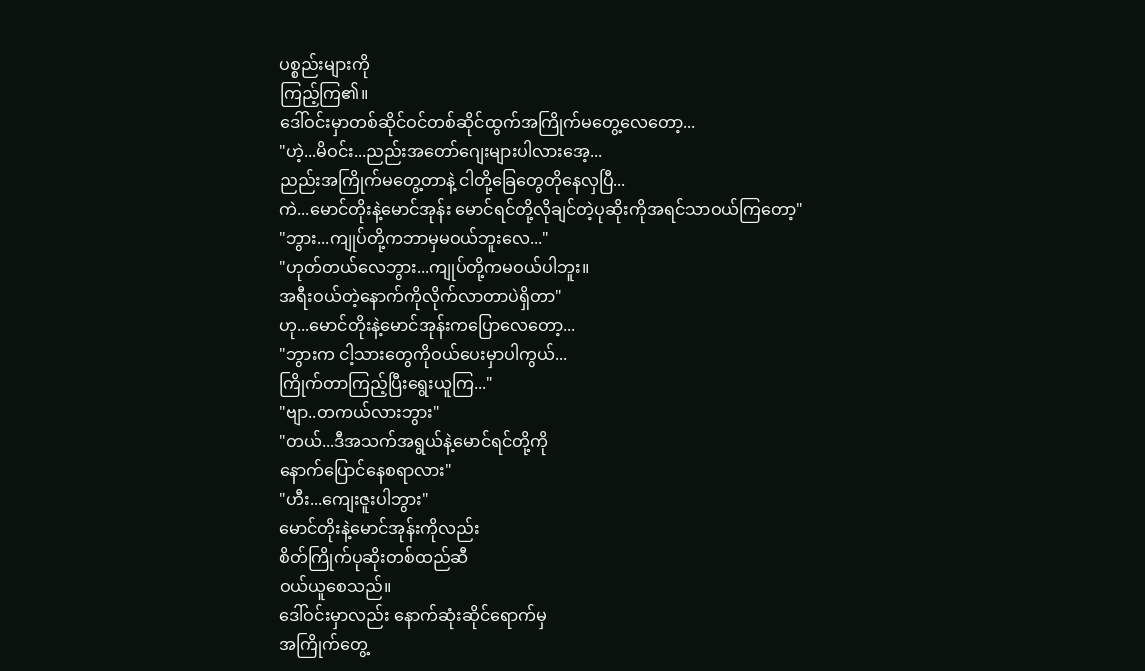ပစ္စည်းများကို
ကြည့်ကြ၏။
ဒေါ်ဝင်းမှာတစ်ဆိုင်ဝင်တစ်ဆိုင်ထွက်အကြိုက်မတွေ့လေတော့...
"ဟဲ့...မိဝင်း...ညည်းအတော်ဂျေးများပါလားအေ့...
ညည်းအကြိုက်မတွေ့တာနဲ့ ငါတို့ခြေတွေတိုနေလှပြီ...
ကဲ...မောင်တိုးနဲ့မောင်အုန်း မောင်ရင်တို့လိုချင်တဲ့ပုဆိုးကိုအရင်သာဝယ်ကြတော့"
"ဘွား...ကျုပ်တို့ကဘာမှမဝယ်ဘူးလေ..."
"ဟုတ်တယ်လေဘွား...ကျုပ်တို့ကမဝယ်ပါဘူး။
အရီးဝယ်တဲ့နောက်ကိုလိုက်လာတာပဲရှိတာ"
ဟု...မောင်တိုးနဲ့မောင်အုန်းကပြောလေတော့...
"ဘွားက ငါ့သားတွေကိုဝယ်ပေးမှာပါကွယ်...
ကြိုက်တာကြည့်ပြီးရွေးယူကြ..."
"ဗျာ..တကယ်လားဘွား"
"တယ်...ဒီအသက်အရွယ်နဲ့မောင်ရင်တို့ကို
နောက်ပြောင်နေစရာလား"
"ဟီး...ကျေးဇူးပါဘွား"
မောင်တိုးနဲ့မောင်အုန်းကိုလည်း
စိတ်ကြိုက်ပုဆိုးတစ်ထည်ဆီ
ဝယ်ယူစေသည်။
ဒေါ်ဝင်းမှာလည်း နောက်ဆုံးဆိုင်ရောက်မှ
အကြိုက်တွေ့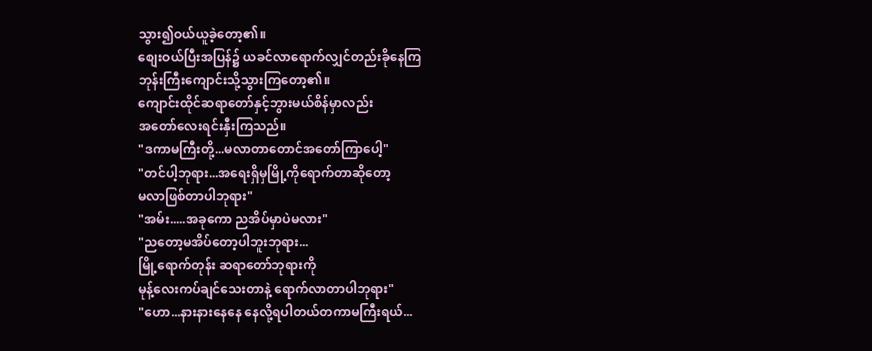သွား၍ဝယ်ယူခဲ့တော့၏။
စျေးဝယ်ပြီးအပြန်၌ ယခင်လာရောက်လျှင်တည်းခိုနေကြ
ဘုန်းကြီးကျောင်းသို့သွားကြတော့၏။
ကျောင်းထိုင်ဆရာတော်နှင့်ဘွားမယ်စိန်မှာလည်း
အတော်လေးရင်းနှီးကြသည်။
"ဒကာမကြီးတို့...မလာတာတောင်အတော်ကြာပေါ့"
"တင်ပါ့ဘုရား...အရေးရှိမှမြို့ကိုရောက်တာဆိုတော့
မလာဖြစ်တာပါဘုရား"
"အမ်း.....အခုကော ညအိပ်မှာပဲမလား"
"ညတော့မအိပ်တော့ပါဘူးဘုရား...
မြို့ရောက်တုန်း ဆရာတော်ဘုရားကို
မုန့်လေးကပ်ချင်သေးတာနဲ့ ရောက်လာတာပါဘုရား"
"ဟော...နားနားနေနေ နေလို့ရပါတယ်တကာမကြီးရယ်...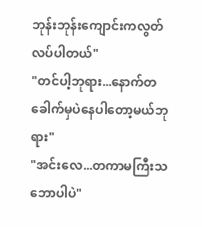ဘုန်းဘုန်းကျောင်းကလွတ်လပ်ပါတယ်"
"တင်ပါ့ဘုရား...နောက်တခေါက်မှပဲနေပါတော့မယ်ဘုရား"
"အင်းလေ...တကာမကြီးသဘောပါပဲ"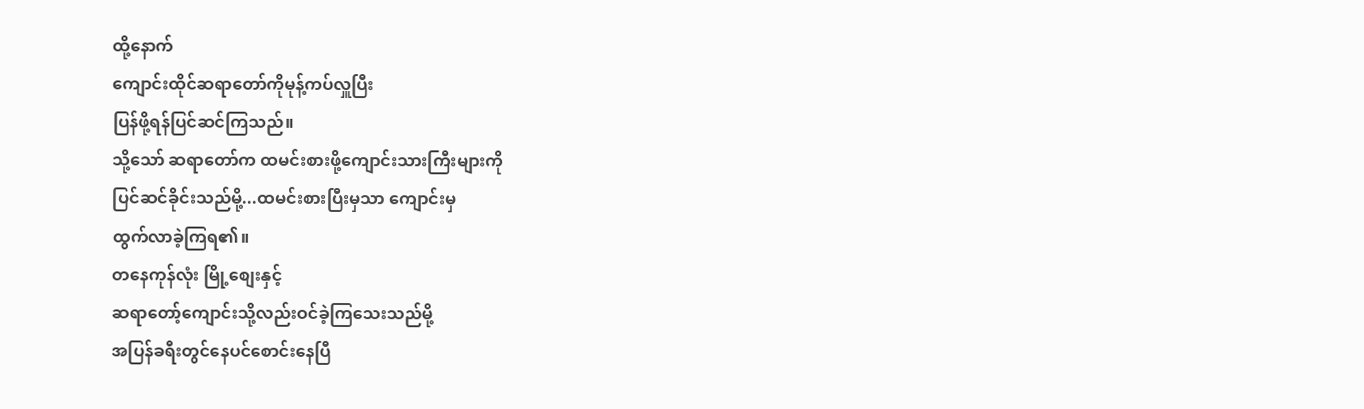ထို့နောက်
ကျောင်းထိုင်ဆရာတော်ကိုမုန့်ကပ်လှူပြီး
ပြန်ဖို့ရန်ပြင်ဆင်ကြသည်။
သို့သော် ဆရာတော်က ထမင်းစားဖို့ကျောင်းသားကြီးများကို
ပြင်ဆင်ခိုင်းသည်မို့...ထမင်းစားပြီးမှသာ ကျောင်းမှ
ထွက်လာခဲ့ကြရ၏။
တနေကုန်လုံး မြို့စျေးနှင့်
ဆရာတော့်ကျောင်းသို့လည်းဝင်ခဲ့ကြသေးသည်မို့
အပြန်ခရီးတွင်နေပင်စောင်းနေပြီ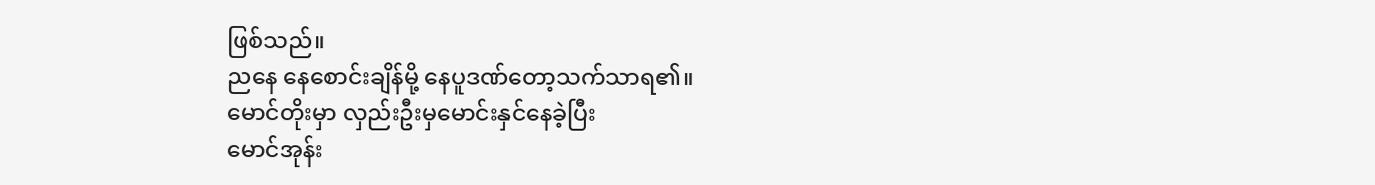ဖြစ်သည်။
ညနေ နေစောင်းချိန်မို့ နေပူဒဏ်တော့သက်သာရ၏။
မောင်တိုးမှာ လှည်းဦးမှမောင်းနှင်နေခဲ့ပြီး
မောင်အုန်း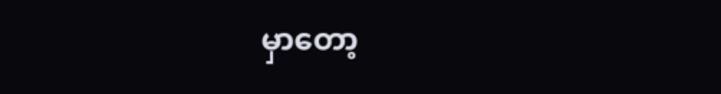မှာတော့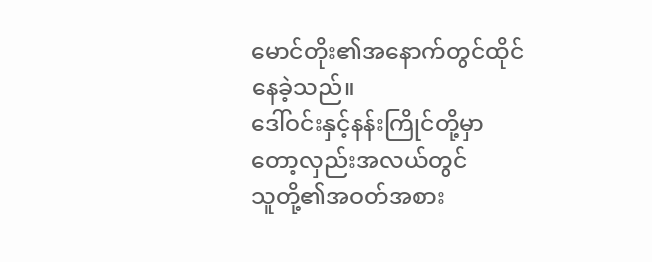မောင်တိုး၏အနောက်တွင်ထိုင်နေခဲ့သည်။
ဒေါ်ဝင်းနှင့်နန်းကြိုင်တို့မှာတော့လှည်းအလယ်တွင်
သူတို့၏အဝတ်အစား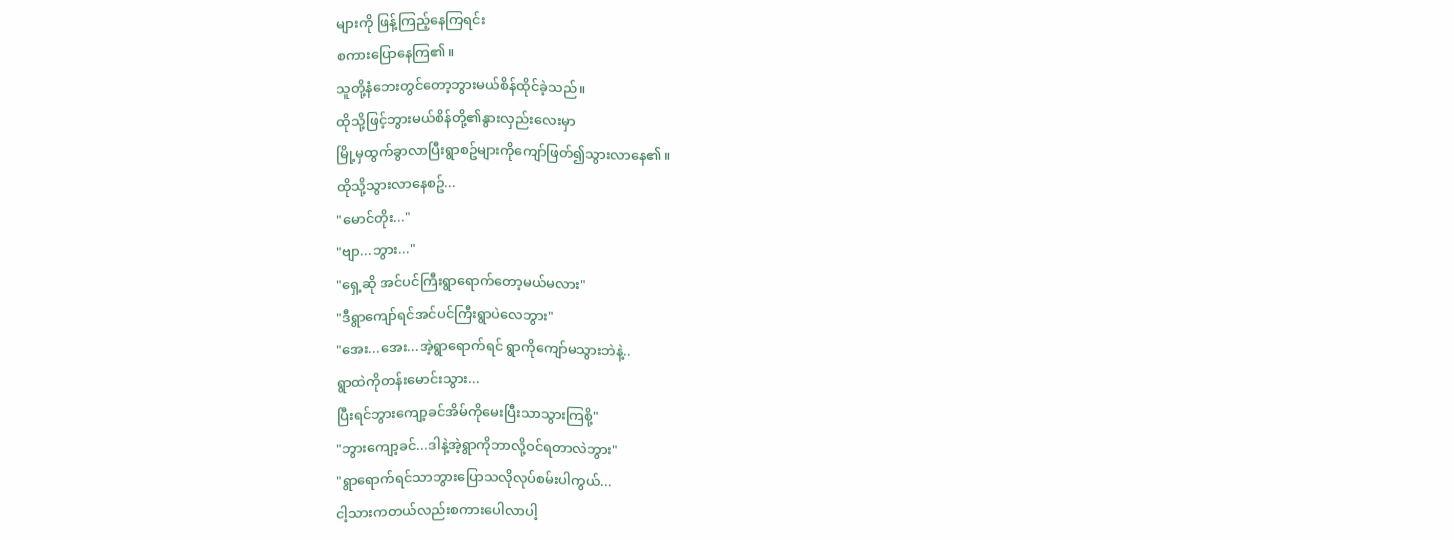များကို ဖြန့်ကြည့်နေကြရင်း
စကားပြောနေကြ၏။
သူတို့နံဘေးတွင်တော့ဘွားမယ်စိန်ထိုင်ခဲ့သည်။
ထိုသို့ဖြင့်ဘွားမယ်စိန်တို့၏နွားလှည်းလေးမှာ
မြို့မှထွက်ခွာလာပြီးရွာစဥ်များကိုကျော်ဖြတ်၍သွားလာနေ၏။
ထိုသို့သွားလာနေစဥ်...
"မောင်တိုး..."
"ဗျာ...ဘွား..."
"ရှေ့ဆို အင်ပင်ကြီးရွာရောက်တော့မယ်မလား"
"ဒီရွာကျော်ရင်အင်ပင်ကြီးရွာပဲလေဘွား"
"အေး...အေး...အဲ့ရွာရောက်ရင် ရွာကိုကျော်မသွားဘဲနဲ့..
ရွာထဲကိုတန်းမောင်းသွား...
ပြီးရင်ဘွားကျော့ခင်အိမ်ကိုမေးပြီးသာသွားကြစို့"
"ဘွားကျော့ခင်...ဒါနဲ့အဲ့ရွာကိုဘာလို့ဝင်ရတာလဲဘွား"
"ရွာရောက်ရင်သာဘွားပြောသလိုလုပ်စမ်းပါကွယ်...
ငါ့သားကတယ်လည်းစကားပေါလာပါ့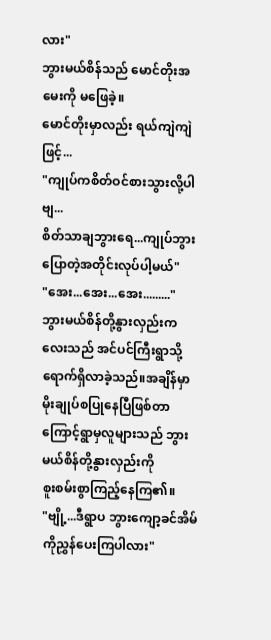လား"
ဘွားမယ်စိန်သည် မောင်တိုးအမေးကို မဖြေခဲ့။
မောင်တိုးမှာလည်း ရယ်ကျဲကျဲဖြင့်...
"ကျုပ်ကစိတ်ဝင်စားသွားလို့ပါဗျ...
စိတ်သာချဘွားရေ...ကျုပ်ဘွားပြောတဲ့အတိုင်းလုပ်ပါ့မယ်"
"အေး...အေး...အေး........."
ဘွားမယ်စိန်တို့နွားလှည်းကလေးသည် အင်ပင်ကြီးရွာသို့ရောက်ရှိလာခဲ့သည်။အချိန်မှာ မိုးချုပ်စပြုနေပြီဖြစ်တာ
ကြောင့်ရွာမှလူများသည် ဘွားမယ်စိန်တို့နွားလှည်းကို
စူးစမ်းစွာကြည့်နေကြ၏။
"ဗျို့...ဒီရွာပ ဘွားကျော့ခင်အိမ်ကိုညွှန်ပေးကြပါလား"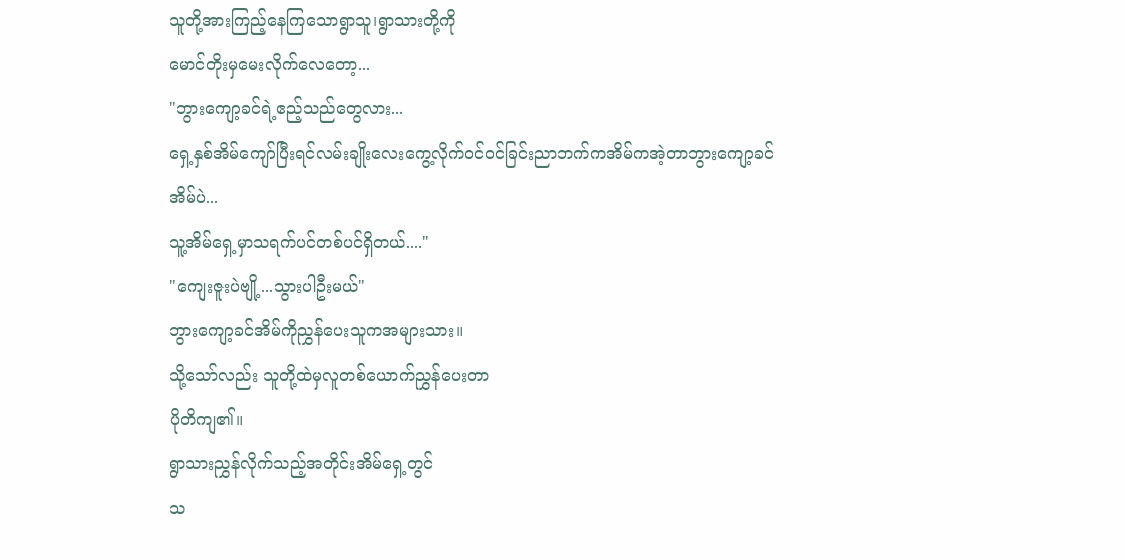သူတို့အားကြည့်နေကြသောရွာသူ၊ရွာသားတို့ကို
မောင်တိုးမှမေးလိုက်လေတော့...
"ဘွားကျော့ခင်ရဲ့ဧည့်သည်တွေလား...
ရှေ့နှစ်အိမ်ကျော်ပြီးရင်လမ်းချိုးလေးကွေ့လိုက်ဝင်ဝင်ခြင်းညာဘက်ကအိမ်ကအဲ့တာဘွားကျော့ခင်အိမ်ပဲ...
သူ့အိမ်ရှေ့မှာသရက်ပင်တစ်ပင်ရှိတယ်...."
"ကျေးဇူးပဲဗျို့...သွားပါဦးမယ်"
ဘွားကျော့ခင်အိမ်ကိုညွှန်ပေးသူကအများသား။
သို့သော်လည်း သူတို့ထဲမှလူတစ်ယောက်ညွှန်ပေးတာ
ပိုတိကျ၏။
ရွာသားညွှန်လိုက်သည့်အတိုင်းအိမ်ရှေ့တွင်
သ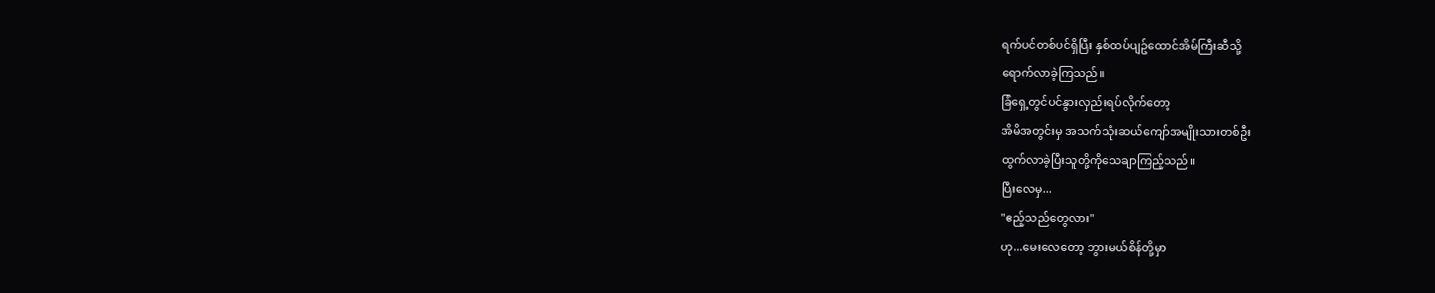ရက်ပင်တစ်ပင်ရှိပြီး နှစ်ထပ်ပျဥ်ထောင်အိမ်ကြီးဆီသို့
ရောက်လာခဲ့ကြသည်။
ခြံရှေ့တွင်ပင်နွားလှည်းရပ်လိုက်တော့
အိမိအတွင်းမှ အသက်သုံးဆယ်ကျော်အမျိုးသားတစ်ဦး
ထွက်လာခဲ့ပြီးသူတို့ကိုသေချာကြည့်သည်။
ပြီးလေမှ...
"ဧည့်သည်တွေလား"
ဟု...မေးလေတော့ ဘွားမယ်စိန်တို့မှာ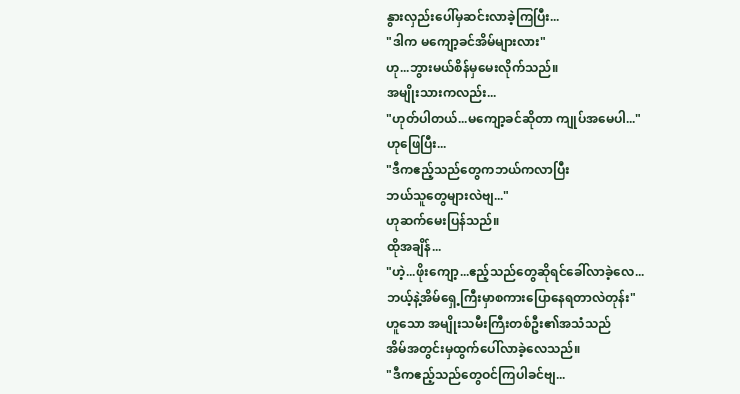နွားလှည်းပေါ်မှဆင်းလာခဲ့ကြပြီး...
"ဒါက မကျော့ခင်အိမ်များလား"
ဟု...ဘွားမယ်စိန်မှမေးလိုက်သည်။
အမျိုးသားကလည်း...
"ဟုတ်ပါတယ်...မကျော့ခင်ဆိုတာ ကျုပ်အမေပါ..."
ဟုဖြေပြီး...
"ဒီကဧည့်သည်တွေကဘယ်ကလာပြီး
ဘယ်သူတွေများလဲဗျ..."
ဟုဆက်မေးပြန်သည်။
ထိုအချိန်...
"ဟဲ့...ဖိုးကျော့...ဧည့်သည်တွေဆိုရင်ခေါ်လာခဲ့လေ...
ဘယ့်နဲ့အိမ်ရှေ့ကြီးမှာစကားပြောနေရတာလဲတုန်း"
ဟူသော အမျိုးသမီးကြီးတစ်ဦး၏အသံသည်
အိမ်အတွင်းမှထွက်ပေါ်လာခဲ့လေသည်။
"ဒီကဧည့်သည်တွေဝင်ကြပါခင်ဗျ...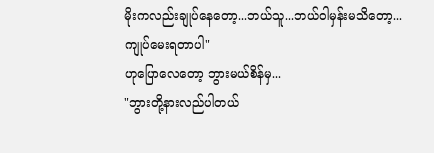မိုးကလည်းချုပ်နေတော့...ဘယ်သူ...ဘယ်ဝါမှန်းမသိတော့...
ကျုပ်မေးရတာပါ"
ဟုပြောလေတော့ ဘွားမယ်စိန်မှ...
"ဘွားတို့နားလည်ပါတယ်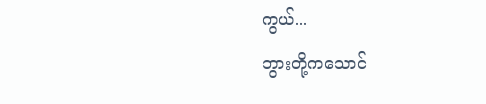ကွယ်...
ဘွားတို့ကသောင်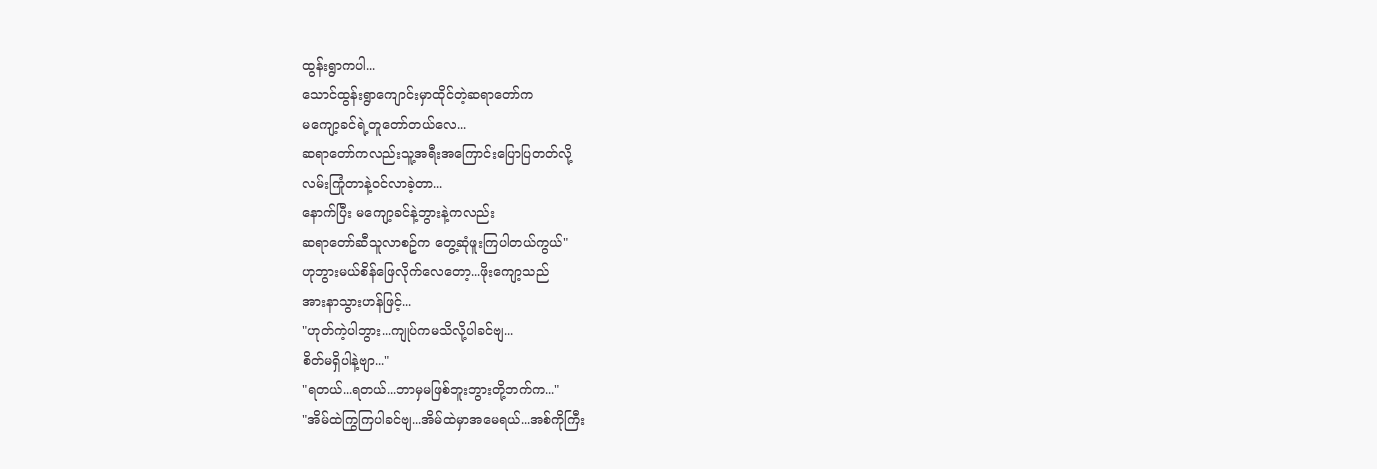ထွန်းရွာကပါ...
သောင်ထွန်းရွာကျောင်းမှာထိုင်တဲ့ဆရာတော်က
မကျော့ခင်ရဲ့တူတော်တယ်လေ...
ဆရာတော်ကလည်းသူ့အရီးအကြောင်းပြောပြတတ်လို့
လမ်းကြုံတာနဲ့ဝင်လာခဲ့တာ...
နောက်ပြီး မကျော့ခင်နဲ့ဘွားနဲ့ကလည်း
ဆရာတော်ဆီသူလာစဥ်က တွေ့ဆုံဖူးကြပါတယ်ကွယ်"
ဟုဘွားမယ်စိန်ဖြေလိုက်လေတော့...ဖိုးကျော့သည်
အားနာသွားဟန်ဖြင့်...
"ဟုတ်ကဲ့ပါဘွား...ကျုပ်ကမသိလို့ပါခင်ဗျ...
စိတ်မရှိပါနဲ့ဗျာ..."
"ရတယ်...ရတယ်...ဘာမှမဖြစ်ဘူးဘွားတို့ဘက်က..."
"အိမ်ထဲကြွကြပါခင်ဗျ...အိမ်ထဲမှာအမေရယ်...အစ်ကိုကြီး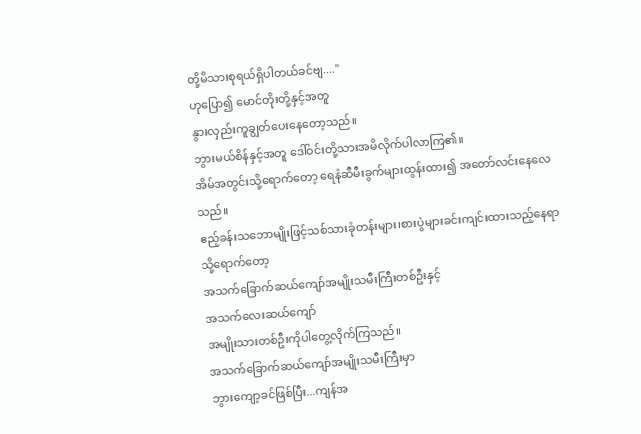တို့မိသားစုရယ်ရှိပါတယ်ခင်ဗျ...."
ဟုပြော၍ မောင်တိုးတို့နှင့်အတူ
နွားလှည်းကူချွတ်ပေးနေတော့သည်။
ဘွားမယ်စိန်နှင့်အတူ ဒေါ်ဝင်းတို့သားအမိလိုက်ပါလာကြ၏။
အိမ်အတွင်းသို့ရောက်တော့ ရေနံဆီမီးခွက်များထွန်းထား၍ အတော်လင်းနေလေသည်။
ဧည့်ခန်းသဘောမျိုးဖြင့်သစ်သားခုံတန်းများ၊စားပွဲများခင်းကျင်းထားသည့်နေရာသို့ရောက်တော့
အသက်ခြောက်ဆယ်ကျော်အမျိုးသမီးကြီးတစ်ဦးနှင့်
အသက်လေးဆယ်ကျော်
အမျိုးသားတစ်ဦးကိုပါတွေ့လိုက်ကြသည်။
အသက်ခြောက်ဆယ်ကျော်အမျိုးသမီးကြီးမှာ
ဘွားကျော့ခင်ဖြစ်ပြီး...ကျန်အ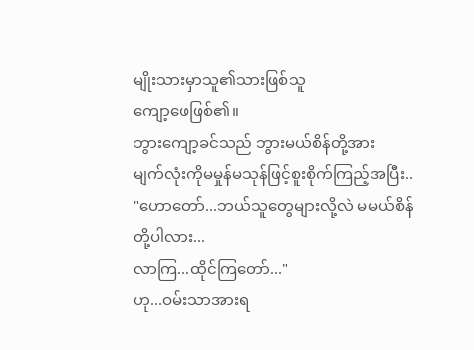မျိုးသားမှာသူ၏သားဖြစ်သူ
ကျော့ဖေဖြစ်၏။
ဘွားကျော့ခင်သည် ဘွားမယ်စိန်တို့အား
မျက်လုံးကိုမမှုန်မသုန်ဖြင့်စူးစိုက်ကြည့်အပြီး..
"ဟောတော်...ဘယ်သူတွေများလို့လဲ မမယ်စိန်တို့ပါလား...
လာကြ...ထိုင်ကြတော်..."
ဟု...ဝမ်းသာအားရ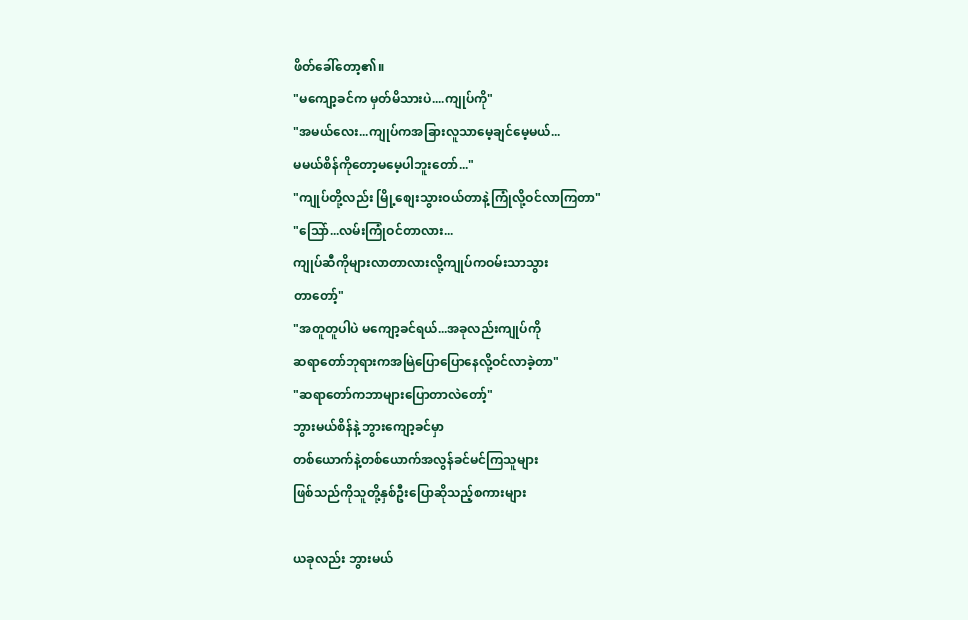ဖိတ်ခေါ်တော့၏။
"မကျော့ခင်က မှတ်မိသားပဲ....ကျုပ်ကို"
"အမယ်လေး...ကျုပ်ကအခြားလူသာမေ့ချင်မေ့မယ်...
မမယ်စိန်ကိုတော့မမေ့ပါဘူးတော်..."
"ကျုပ်တို့လည်း မြို့စျေးသွားဝယ်တာနဲ့ကြုံလို့ဝင်လာကြတာ"
"သြော်...လမ်းကြုံဝင်တာလား...
ကျုပ်ဆီကိုများလာတာလားလို့ကျုပ်ကဝမ်းသာသွား
တာတော့်"
"အတူတူပါပဲ မကျော့ခင်ရယ်...အခုလည်းကျုပ်ကို
ဆရာတော်ဘုရားကအမြဲပြောပြောနေလို့ဝင်လာခဲ့တာ"
"ဆရာတော်ကဘာများပြောတာလဲတော့်"
ဘွားမယ်စိန်နဲ့ ဘွားကျော့ခင်မှာ
တစ်ယောက်နဲ့တစ်ယောက်အလွန်ခင်မင်ကြသူများ
ဖြစ်သည်ကိုသူတို့နှစ်ဦးပြောဆိုသည့်စကားများ

ယခုလည်း ဘွားမယ်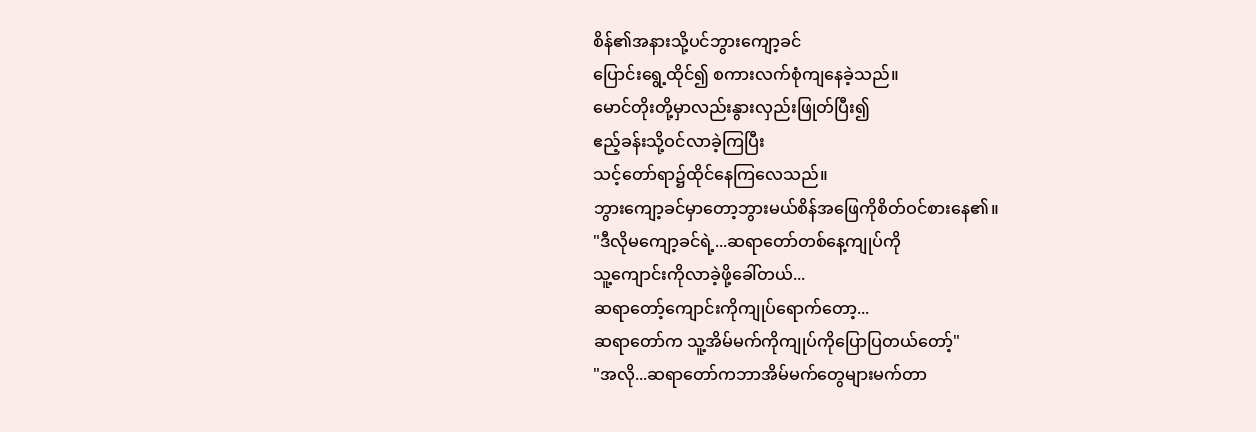စိန်၏အနားသို့ပင်ဘွားကျော့ခင်
ပြောင်းရွေ့ထိုင်၍ စကားလက်စုံကျနေခဲ့သည်။
မောင်တိုးတို့မှာလည်းနွားလှည်းဖြုတ်ပြီး၍
ဧည့်ခန်းသို့ဝင်လာခဲ့ကြပြီး
သင့်တော်ရာ၌ထိုင်နေကြလေသည်။
ဘွားကျော့ခင်မှာတော့ဘွားမယ်စိန်အဖြေကိုစိတ်ဝင်စားနေ၏။
"ဒီလိုမကျော့ခင်ရဲ့...ဆရာတော်တစ်နေ့ကျုပ်ကို
သူ့ကျောင်းကိုလာခဲ့ဖို့ခေါ်တယ်...
ဆရာတော့်ကျောင်းကိုကျုပ်ရောက်တော့...
ဆရာတော်က သူ့အိမ်မက်ကိုကျုပ်ကိုပြောပြတယ်တော့်"
"အလို...ဆရာတော်ကဘာအိမ်မက်တွေများမက်တာ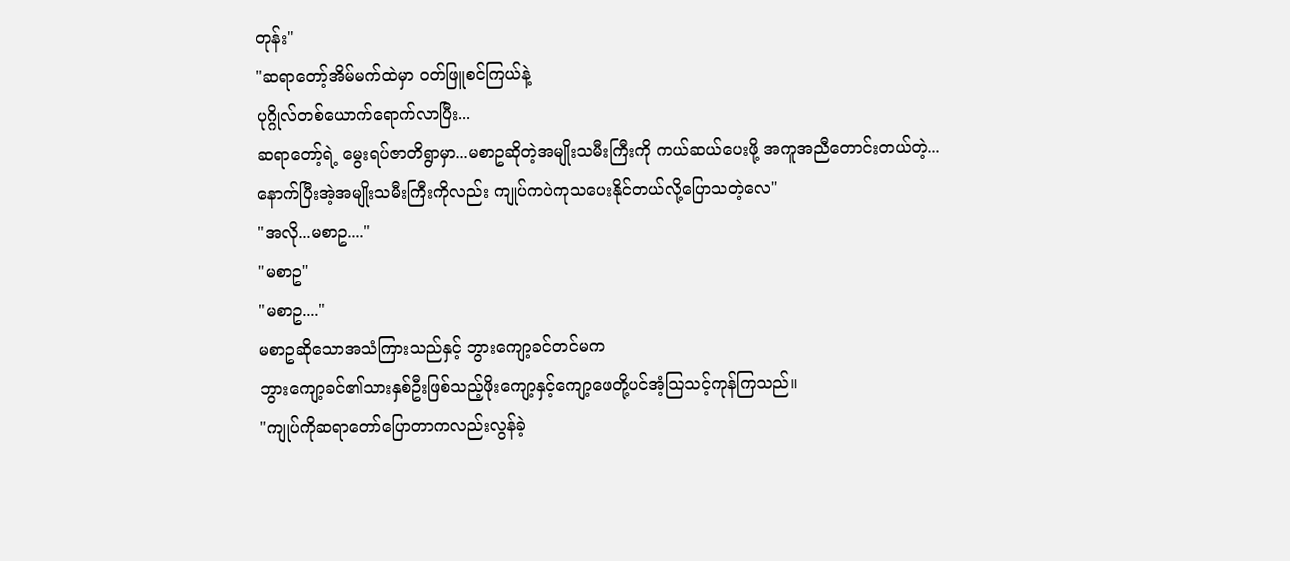တုန်း"
"ဆရာတော့်အိမ်မက်ထဲမှာ ဝတ်ဖြူစင်ကြယ်နဲ့
ပုဂ္ဂိုလ်တစ်ယောက်ရောက်လာပြီး...
ဆရာတော့်ရဲ့ မွေးရပ်ဇာတိရွာမှာ...မစာဥဆိုတဲ့အမျိုးသမီးကြီးကို ကယ်ဆယ်ပေးဖို့ အကူအညီတောင်းတယ်တဲ့...
နောက်ပြီးအဲ့အမျိုးသမီးကြီးကိုလည်း ကျုပ်ကပဲကုသပေးနိုင်တယ်လို့ပြောသတဲ့လေ"
"အလို...မစာဥ...."
"မစာဥ"
"မစာဥ...."
မစာဥဆိုသောအသံကြားသည်နှင့် ဘွားကျော့ခင်တင်မက
ဘွားကျော့ခင်၏သားနှစ်ဦးဖြစ်သည့်ဖိုးကျော့နှင့်ကျော့ဖေတို့ပင်အံ့သြသင့်ကုန်ကြသည်။
"ကျုပ်ကိုဆရာတော်ပြောတာကလည်းလွန်ခဲ့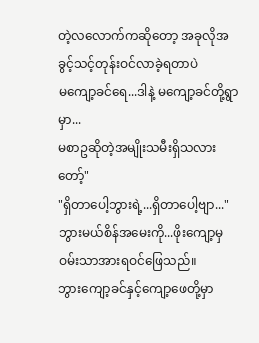တဲ့လလောက်ကဆိုတော့ အခုလိုအခွင့်သင့်တုန်းဝင်လာခဲ့ရတာပဲ
မကျော့ခင်ရေ...ဒါနဲ့ မကျော့ခင်တို့ရွာမှာ...
မစာဥဆိုတဲ့အမျိုးသမီးရှိသလားတော့်"
"ရှိတာပေါ့ဘွားရဲ့...ရှိတာပေါ့ဗျာ..."
ဘွားမယ်စိန်အမေးကို...ဖိုးကျော့မှဝမ်းသာအားရဝင်ဖြေသည်။
ဘွားကျော့ခင်နှင့်ကျော့ဖေတို့မှာ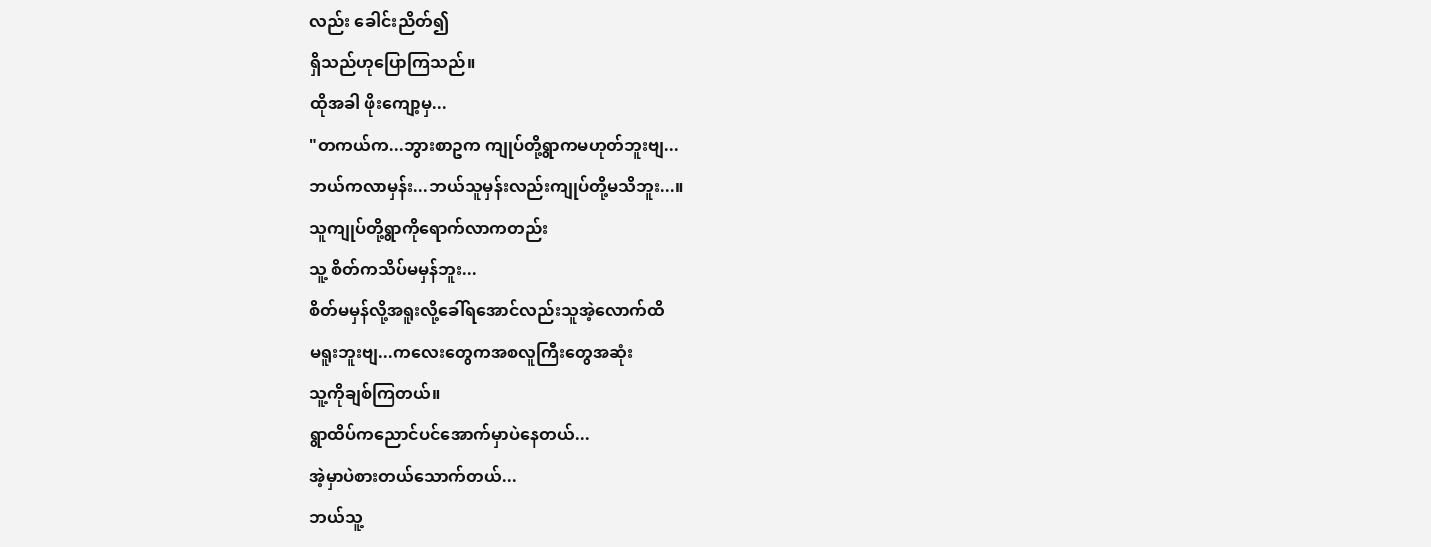လည်း ခေါင်းညိတ်၍
ရှိသည်ဟုပြောကြသည်။
ထိုအခါ ဖိုးကျော့မှ...
"တကယ်က...ဘွားစာဥက ကျုပ်တို့ရွာကမဟုတ်ဘူးဗျ...
ဘယ်ကလာမှန်း...ဘယ်သူမှန်းလည်းကျုပ်တို့မသိဘူး...။
သူကျုပ်တို့ရွာကိုရောက်လာကတည်း
သူ့ စိတ်ကသိပ်မမှန်ဘူး...
စိတ်မမှန်လို့အရူးလို့ခေါ်ရအောင်လည်းသူအဲ့လောက်ထိ
မရူးဘူးဗျ...ကလေးတွေကအစလူကြီးတွေအဆုံး
သူ့ကိုချစ်ကြတယ်။
ရွာထိပ်ကညောင်ပင်အောက်မှာပဲနေတယ်...
အဲ့မှာပဲစားတယ်သောက်တယ်...
ဘယ်သူ့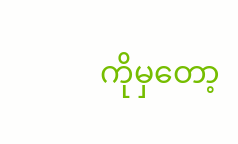ကိုမှတော့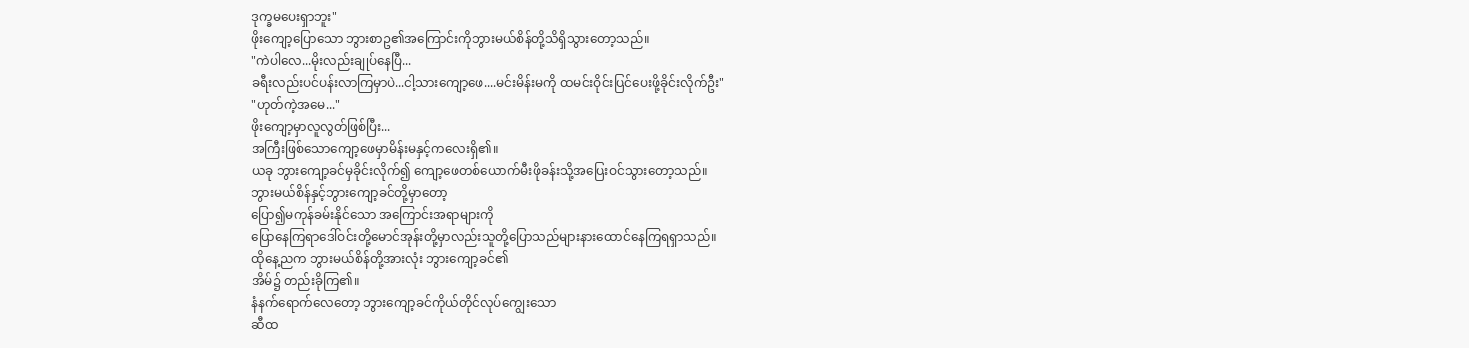ဒုက္ခမပေးရှာဘူး"
ဖိုးကျော့ပြောသော ဘွားစာဥ၏အကြောင်းကိုဘွားမယ်စိန်တို့သိရှိသွားတော့သည်။
"ကဲပါလေ...မိုးလည်းချုပ်နေပြီ...
ခရီးလည်းပင်ပန်းလာကြမှာပဲ...ငါ့သားကျော့ဖေ....မင်းမိန်းမကို ထမင်းဝိုင်းပြင်ပေးဖို့ခိုင်းလိုက်ဦး"
"ဟုတ်ကဲ့အမေ..."
ဖိုးကျော့မှာလူလွတ်ဖြစ်ပြီး...
အကြီးဖြစ်သောကျော့ဖေမှာမိန်းမနှင့်ကလေးရှိ၏။
ယခု ဘွားကျော့ခင်မှခိုင်းလိုက်၍ ကျော့ဖေတစ်ယောက်မီးဖိုခန်းသို့အပြေးဝင်သွားတော့သည်။
ဘွားမယ်စိန်နှင့်ဘွားကျော့ခင်တို့မှာတော့
ပြော၍မကုန်ခမ်းနိုင်သော အကြောင်းအရာများကို
ပြောနေကြရာဒေါ်ဝင်းတို့မောင်အုန်းတို့မှာလည်းသူတို့ပြောသည်များနားထောင်နေကြရရှာသည်။
ထိုနေ့ညက ဘွားမယ်စိန်တို့အားလုံး ဘွားကျော့ခင်၏
အိမ်၌ တည်းခိုကြ၏။
နံနက်ရောက်လေတော့ ဘွားကျော့ခင်ကိုယ်တိုင်လုပ်ကျွေးသော
ဆီထ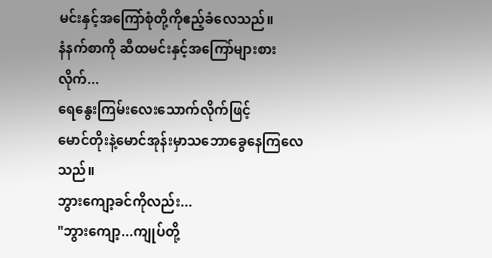မင်းနှင့်အကြော်စုံတို့ကိုဧည့်ခံလေသည်။
နံနက်စာကို ဆီထမင်းနှင့်အကြော်များစားလိုက်...
ရေနွေးကြမ်းလေးသောက်လိုက်ဖြင့်
မောင်တိုးနဲ့မောင်အုန်းမှာသဘောခွေနေကြလေသည်။
ဘွားကျော့ခင်ကိုလည်း...
"ဘွားကျော့...ကျုပ်တို့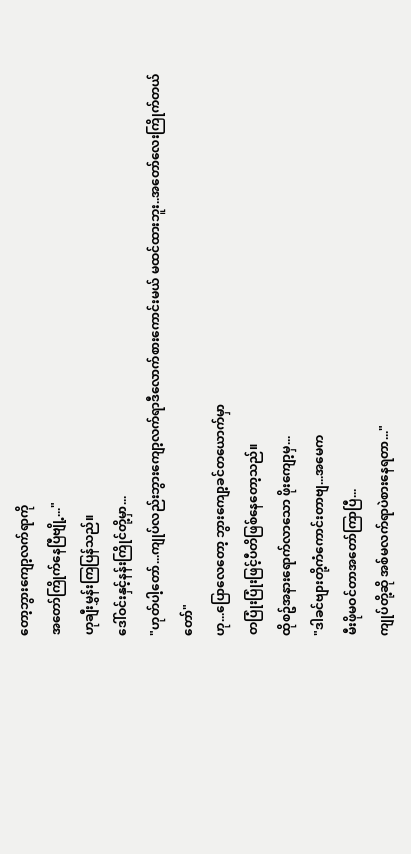တော့ဘွားကျော့လက်ရာကို
အတော်ကြိုက်နေပြီဗျို့..."
ဟုချီးမွှန်းကြပြန်သည်။
ဒေါ်ဝင်းနှင့်နန်းကြိုင်တို့မှာ...
"ဟုတ်ပါ့တော်...ကျုပ်လည်းဘွားကျော့လက်ရာဒီလောက်စားကောင်းမယ် မထင်ထားဘူး..အတော်လေးကြိုက်တယ်တော်"
ဟု...ပြောလေတော့ ဘွားကျော့ခင်တယောက်မှာ
တပြုံးပြုံးဖြင့်ပီတိဖြစ်နေတော့သည်။
ထိုစဥ်အနားရောက်လာသော ဖိုးကျော့မှ...
"ဒါခင်ဗျားတို့ကံကောင်းတာဗျ...အမေက
မီးဖိုမဝင်တာအတော်ကြာပြီ...
ကျုပ်တို့ဆို အစ်မလက်ရာပဲစားနေရတာ..."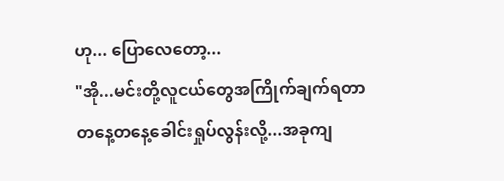ဟု... ပြောလေတော့...
"အို...မင်းတို့လူငယ်တွေအကြိုက်ချက်ရတာ
တနေ့တနေ့ခေါင်းရှုပ်လွန်းလို့...အခုကျ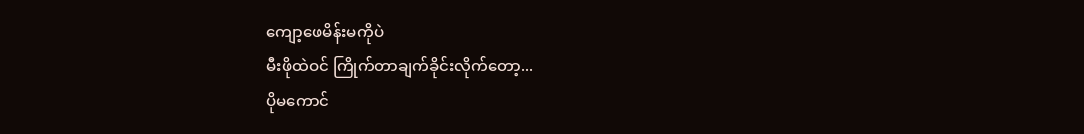ကျော့ဖေမိန်းမကိုပဲ
မီးဖိုထဲဝင် ကြိုက်တာချက်ခိုင်းလိုက်တော့...
ပိုမကောင်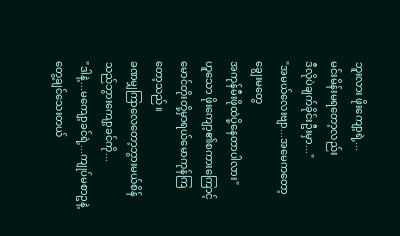ဘူးလား ဖိုးကျော့ရဲ့...
မင်းမိန်းမရတော့လည်း
ဒီလိုပဲချက်ခိုင်းဦးမှာ..."
"အမယ်လေးဗျာ...အမေကတော့ချွေးမတွေ
အကုန်မီးဖိုထဲပို့နေတာပါလား"
ဟူသော ဖိုးကျော့၏စကားကြောင့်
မောင်တိုးတို့မှာရယ်မောကုန်ကြတော့သည်။
ခဏမျှကြာလေတော့ဘွားမယ်စိန်သည်ဘွားကျော့ခင်ကို...
"ဒါနဲ့...မကျော့ခင်ရဲ့...ကျုပ်မစာဥနဲ့တွေ့ချင်သေးတယ်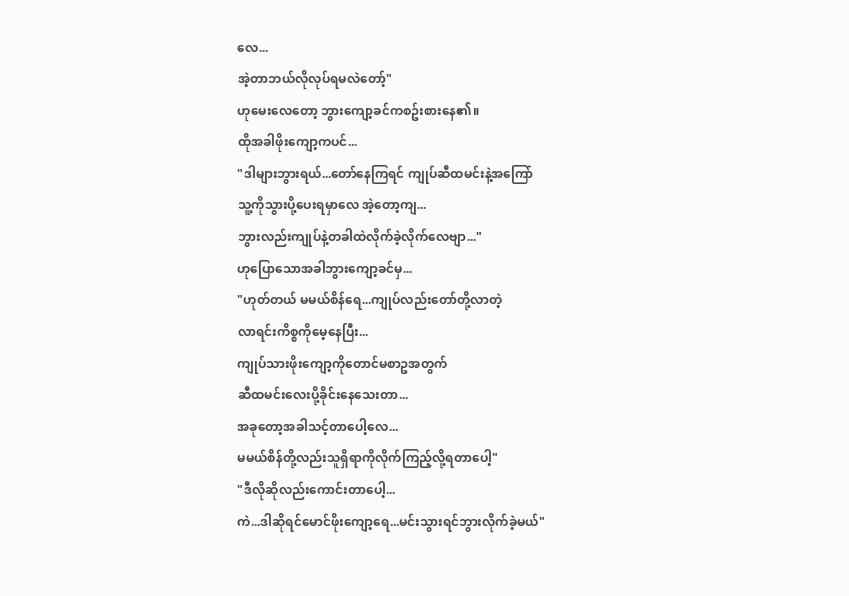လေ...
အဲ့တာဘယ်လိုလုပ်ရမလဲတော့်"
ဟုမေးလေတော့ ဘွားကျော့ခင်ကစဥ်းစားနေ၏။
ထိုအခါဖိုးကျော့ကပင်...
"ဒါများဘွားရယ်...တော်နေကြရင် ကျုပ်ဆီထမင်းနဲ့အကြော်
သူ့ကိုသွားပို့ပေးရမှာလေ အဲ့တော့ကျ...
ဘွားလည်းကျုပ်နဲ့တခါထဲလိုက်ခဲ့လိုက်လေဗျာ..."
ဟုပြောသောအခါဘွားကျော့ခင်မှ...
"ဟုတ်တယ် မမယ်စိန်ရေ...ကျုပ်လည်းတော်တို့လာတဲ့
လာရင်းကိစ္စကိုမေ့နေပြီး...
ကျုပ်သားဖိုးကျော့ကိုတောင်မစာဥအတွက်
ဆီထမင်းလေးပို့ခိုင်းနေသေးတာ...
အခုတော့အခါသင့်တာပေါ့လေ...
မမယ်စိန်တို့လည်းသူရှိရာကိုလိုက်ကြည့်လို့ရတာပေါ့"
"ဒီလိုဆိုလည်းကောင်းတာပေါ့...
ကဲ...ဒါဆိုရင်မောင်ဖိုးကျော့ရေ...မင်းသွားရင်ဘွားလိုက်ခဲ့မယ်"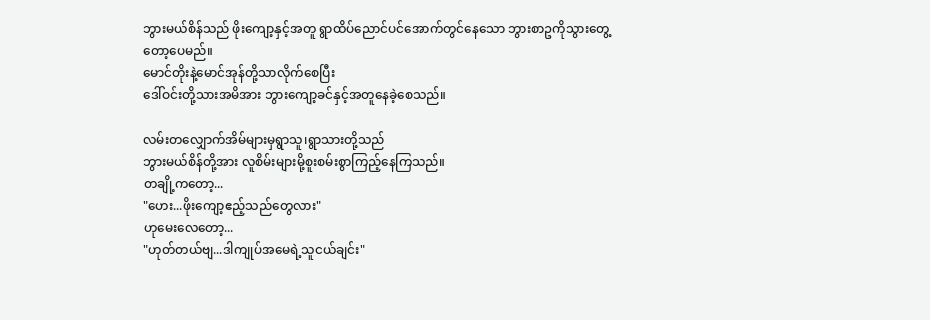ဘွားမယ်စိန်သည် ဖိုးကျော့နှင့်အတူ ရွာထိပ်ညောင်ပင်အောက်တွင်နေသော ဘွားစာဥကိုသွားတွေ့တော့ပေမည်။
မောင်တိုးနဲ့မောင်အုန်တို့သာလိုက်စေပြီး
ဒေါ်ဝင်းတို့သားအမိအား ဘွားကျော့ခင်နှင့်အတူနေခဲ့စေသည်။

လမ်းတလျှောက်အိမ်များမှရွာသူ၊ရွာသားတို့သည်
ဘွားမယ်စိန်တို့အား လူစိမ်းများမို့စူးစမ်းစွာကြည့်နေကြသည်။
တချို့ကတော့...
"ဟေး...ဖိုးကျော့ဧည့်သည်တွေလား"
ဟုမေးလေတော့...
"ဟုတ်တယ်ဗျ...ဒါကျုပ်အမေရဲ့သူငယ်ချင်း"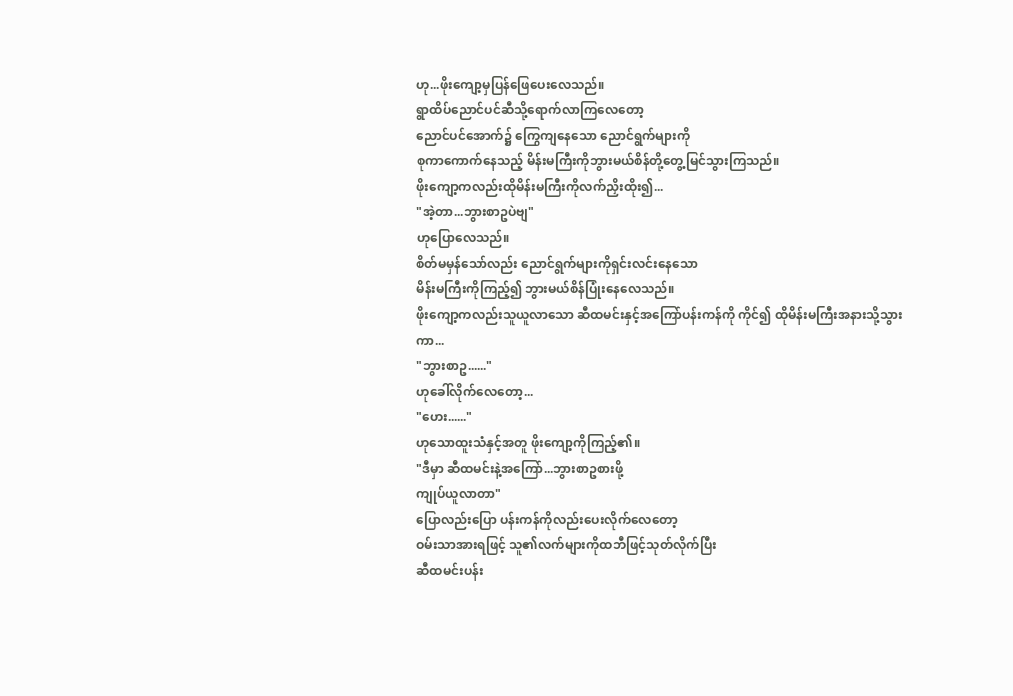ဟု...ဖိုးကျော့မှပြန်ဖြေပေးလေသည်။
ရွာထိပ်ညောင်ပင်ဆီသို့ရောက်လာကြလေတော့
ညောင်ပင်အောက်၌ ကြွေကျနေသော ညောင်ရွက်များကို
စုကာကောက်နေသည့် မိန်းမကြီးကိုဘွားမယ်စိန်တို့တွေ့မြင်သွားကြသည်။
ဖိုးကျော့ကလည်းထိုမိန်းမကြီးကိုလက်ညှိးထိုး၍...
"အဲ့တာ...ဘွားစာဥပဲဗျ"
ဟုပြောလေသည်။
စိတ်မမှန်သော်လည်း ညောင်ရွက်များကိုရှင်းလင်းနေသော
မိန်းမကြီးကိုကြည့်၍ ဘွားမယ်စိန်ပြုံးနေလေသည်။
ဖိုးကျော့ကလည်းသူယူလာသော ဆီထမင်းနှင့်အကြော်ပန်းကန်ကို ကိုင်၍ ထိုမိန်းမကြီးအနားသို့သွားကာ...
"ဘွားစာဥ......"
ဟုခေါ်လိုက်လေတော့...
"ဟေး......"
ဟုသောထူးသံနှင့်အတူ ဖိုးကျော့ကိုကြည့်၏။
"ဒီမှာ ဆီထမင်းနဲ့အကြော်...ဘွားစာဥစားဖို့
ကျုပ်ယူလာတာ"
ပြောလည်းပြော ပန်းကန်ကိုလည်းပေးလိုက်လေတော့
ဝမ်းသာအားရဖြင့် သူ၏လက်များကိုထဘီဖြင့်သုတ်လိုက်ပြီး
ဆီထမင်းပန်း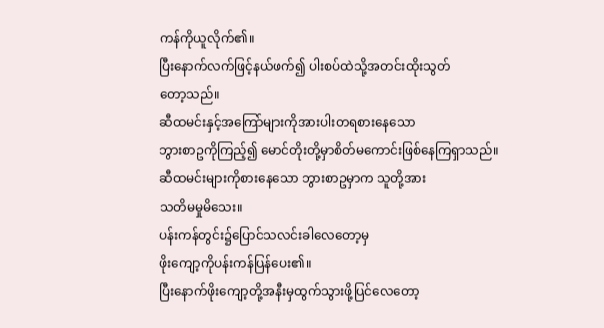ကန်ကိုယူလိုက်၏။
ပြီးနောက်လက်ဖြင့်နယ်ဖက်၍ ပါးစပ်ထဲသို့အတင်းထိုးသွတ်
တော့သည်။
ဆီထမင်းနှင့်အကြော်များကိုအားပါးတရစားနေသော
ဘွားစာဥကိုကြည့်၍ မောင်တိုးတို့မှာစိတ်မကောင်းဖြစ်နေကြရှာသည်။
ဆီထမင်းများကိုစားနေသော ဘွားစာဥမှာက သူတို့အား
သတိမမှုမိသေး။
ပန်းကန်တွင်း၌ပြောင်သလင်းခါလေတော့မှ
ဖိုးကျော့ကိုပန်းကန်ပြန်ပေး၏။
ပြီးနောက်ဖိုးကျော့တို့အနီးမှထွက်သွားဖို့ပြင်လေတော့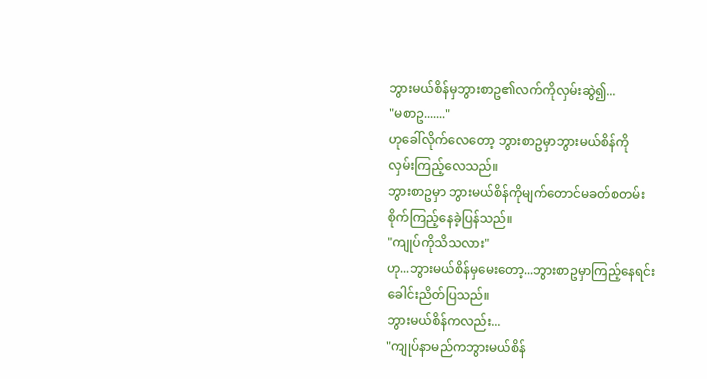ဘွားမယ်စိန်မှဘွားစာဥ၏လက်ကိုလှမ်းဆွဲ၍...
"မစာဥ......."
ဟုခေါ်လိုက်လေတော့ ဘွားစာဥမှာဘွားမယ်စိန်ကို
လှမ်းကြည့်လေသည်။
ဘွားစာဥမှာ ဘွားမယ်စိန်ကိုမျက်တောင်မခတ်စတမ်း
စိုက်ကြည့်နေခဲ့ပြန်သည်။
"ကျုပ်ကိုသိသလား"
ဟု...ဘွားမယ်စိန်မှမေးတော့...ဘွားစာဥမှာကြည့်နေရင်း
ခေါင်းညိတ်ပြသည်။
ဘွားမယ်စိန်ကလည်း...
"ကျုပ်နာမည်ကဘွားမယ်စိန်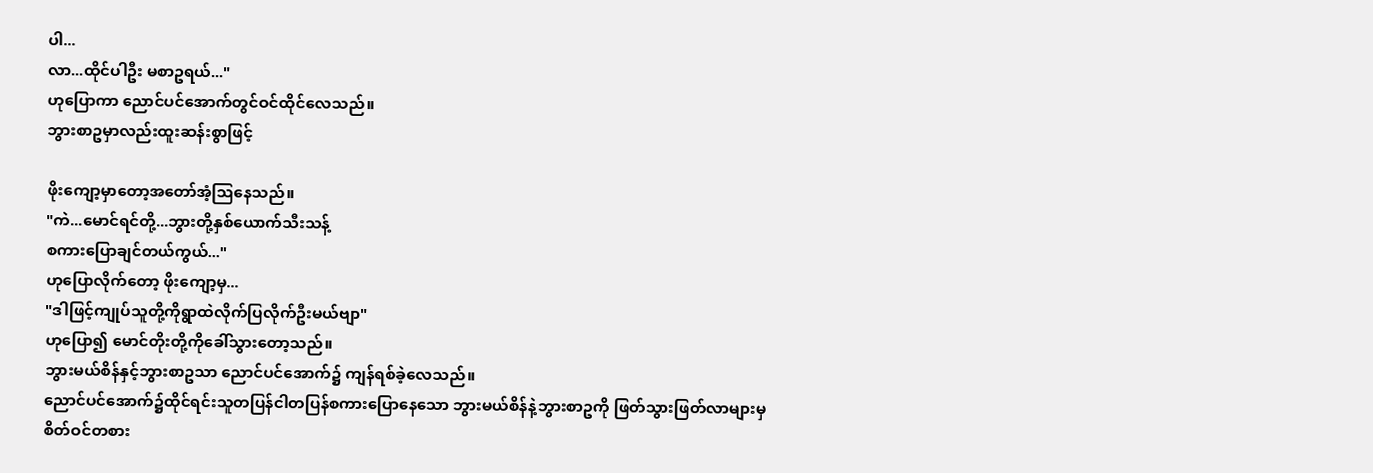ပါ...
လာ...ထိုင်ပါဦး မစာဥရယ်..."
ဟုပြောကာ ညောင်ပင်အောက်တွင်ဝင်ထိုင်လေသည်။
ဘွားစာဥမှာလည်းထူးဆန်းစွာဖြင့်

ဖိုးကျော့မှာတော့အတော်အံ့သြနေသည်။
"ကဲ...မောင်ရင်တို့...ဘွားတို့နှစ်ယောက်သီးသန့်
စကားပြောချင်တယ်ကွယ်..."
ဟုပြောလိုက်တော့ ဖိုးကျော့မှ...
"ဒါဖြင့်ကျုပ်သူတို့ကိုရွာထဲလိုက်ပြလိုက်ဦးမယ်ဗျာ"
ဟုပြော၍ မောင်တိုးတို့ကိုခေါ်သွားတော့သည်။
ဘွားမယ်စိန်နှင့်ဘွားစာဥသာ ညောင်ပင်အောက်၌ ကျန်ရစ်ခဲ့လေသည်။
ညောင်ပင်အောက်၌ထိုင်ရင်းသူတပြန်ငါတပြန်စကားပြောနေသော ဘွားမယ်စိန်နဲ့ဘွားစာဥကို ဖြတ်သွားဖြတ်လာများမှ
စိတ်ဝင်တစား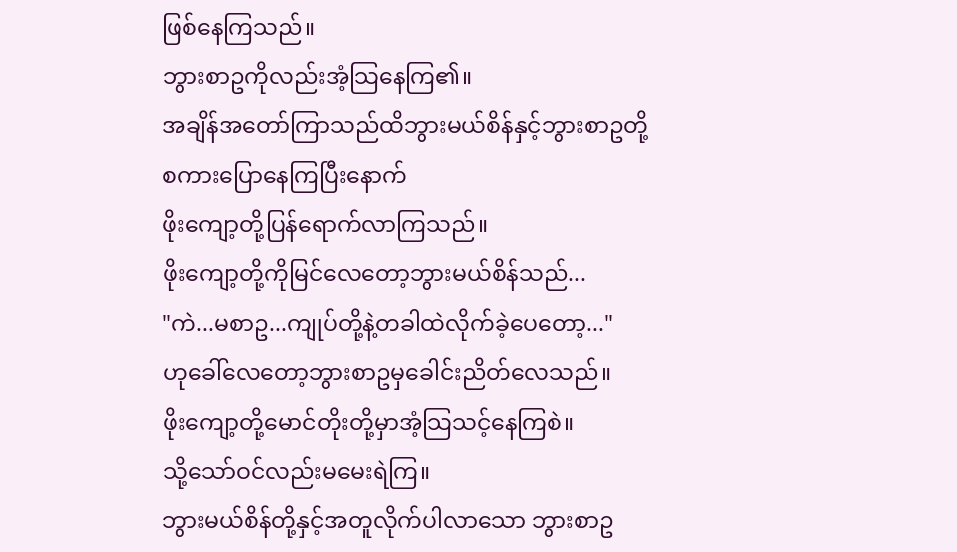ဖြစ်နေကြသည်။
ဘွားစာဥကိုလည်းအံ့သြနေကြ၏။
အချိန်အတော်ကြာသည်ထိဘွားမယ်စိန်နှင့်ဘွားစာဥတို့
စကားပြောနေကြပြီးနောက်
ဖိုးကျော့တို့ပြန်ရောက်လာကြသည်။
ဖိုးကျော့တို့ကိုမြင်လေတော့ဘွားမယ်စိန်သည်...
"ကဲ...မစာဥ...ကျုပ်တို့နဲ့တခါထဲလိုက်ခဲ့ပေတော့..."
ဟုခေါ်လေတော့ဘွားစာဥမှခေါင်းညိတ်လေသည်။
ဖိုးကျော့တို့မောင်တိုးတို့မှာအံ့သြသင့်နေကြစဲ။
သို့သော်ဝင်လည်းမမေးရဲကြ။
ဘွားမယ်စိန်တို့နှင့်အတူလိုက်ပါလာသော ဘွားစာဥ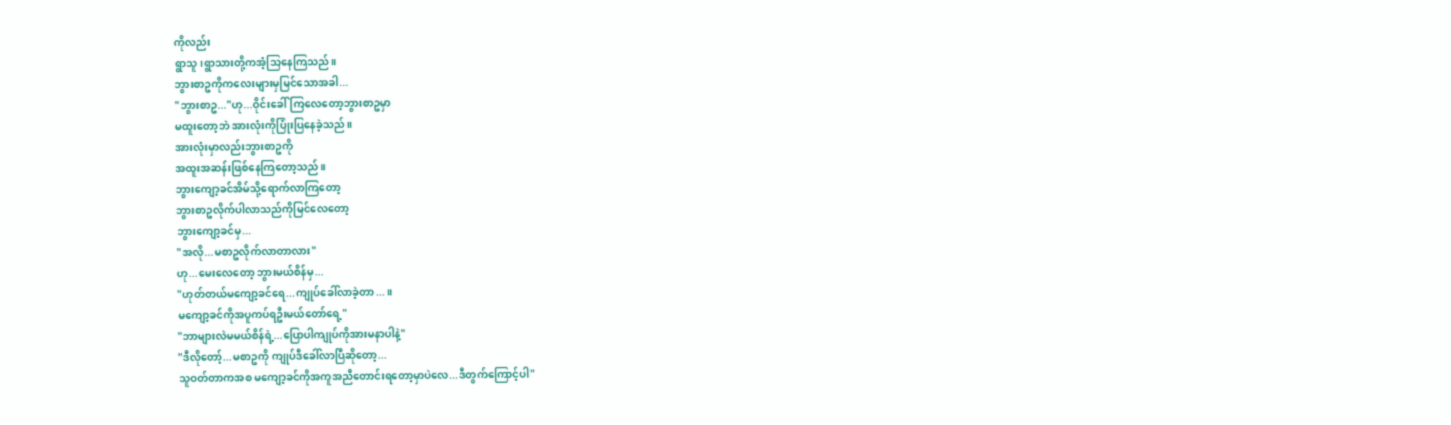ကိုလည်း
ရွာသူ၊ရွာသားတို့ကအံ့သြနေကြသည်။
ဘွားစာဥကိုကလေးများမှမြင်သောအခါ...
"ဘွားစာဥ..."ဟု...ဝိုင်းခေါ်ကြလေတော့ဘွားစာဥမှာ
မထူးတော့ဘဲ အားလုံးကိုပြုံးပြနေခဲ့သည်။
အားလုံးမှာလည်းဘွားစာဥကို
အထူးအဆန်းဖြစ်နေကြတော့သည်။
ဘွားကျော့ခင်အိမ်သို့ရောက်လာကြတော့
ဘွားစာဥလိုက်ပါလာသည်ကိုမြင်လေတော့
ဘွားကျော့ခင်မှ...
"အလို...မစာဥလိုက်လာတာလား"
ဟု...မေးလေတော့ ဘွားမယ်စိန်မှ...
"ဟုတ်တယ်မကျော့ခင်ရေ...ကျုပ်ခေါ်လာခဲ့တာ...။
မကျော့ခင်ကိုအပူကပ်ရဦးမယ်တော်ရေ့"
"ဘာများလဲမမယ်စိန်ရဲ့...ပြောပါကျုပ်ကိုအားမနာပါနဲ့"
"ဒီလိုတော့်...မစာဥကို ကျုပ်ဒီခေါ်လာပြီဆိုတော့...
သူဝတ်တာကအစ မကျော့ခင်ကိုအကူအညီတောင်းရတော့မှာပဲလေ...ဒီတွက်ကြောင့်ပါ"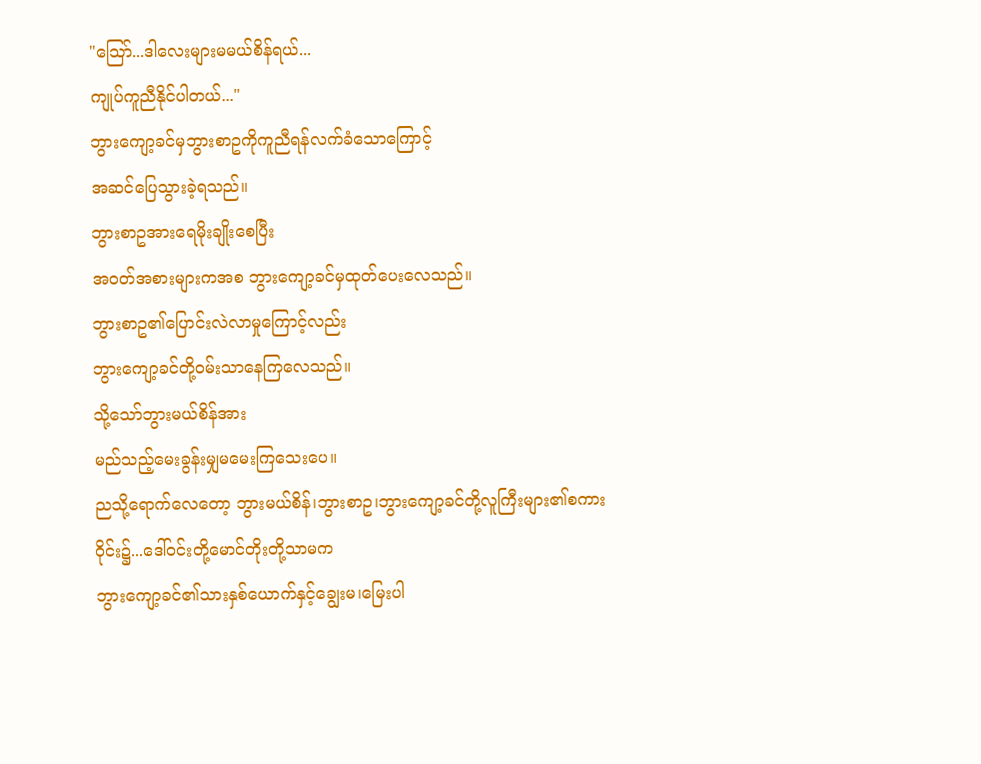"သြော်...ဒါလေးများမမယ်စိန်ရယ်...
ကျုပ်ကူညီနိုင်ပါတယ်..."
ဘွားကျော့ခင်မှဘွားစာဥကိုကူညီရန်လက်ခံသောကြောင့်
အဆင်ပြေသွားခဲ့ရသည်။
ဘွားစာဥအားရေမိုးချိုးစေပြီး
အဝတ်အစားများကအစ ဘွားကျော့ခင်မှထုတ်ပေးလေသည်။
ဘွားစာဥ၏ပြောင်းလဲလာမှုကြောင့်လည်း
ဘွားကျော့ခင်တို့ဝမ်းသာနေကြလေသည်။
သို့သော်ဘွားမယ်စိန်အား
မည်သည့်မေးခွန်းမျှမမေးကြသေးပေ။
ညသို့ရောက်လေတော့ ဘွားမယ်စိန်၊ဘွားစာဥ၊ဘွားကျော့ခင်တို့လူကြီးများ၏စကားဝိုင်း၌...ဒေါ်ဝင်းတို့မောင်တိုးတို့သာမက
ဘွားကျော့ခင်၏သားနှစ်ယောက်နှင့်ချွေးမ၊မြေးပါ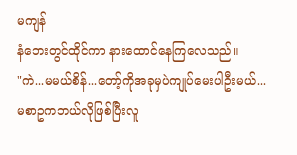မကျန်
နံဘေးတွင်ထိုင်ကာ နားထောင်နေကြလေသည်။
"ကဲ...မမယ်စိန်...တော့်ကိုအခုမှပဲကျုပ်မေးပါဦးမယ်...
မစာဥကဘယ်လိုဖြစ်ပြီးလူ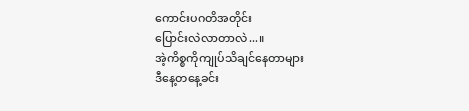ကောင်းပဂတိအတိုင်း
ပြောင်းလဲလာတာလဲ...။
အဲ့ကိစ္စကိုကျုပ်သိချင်နေတာများ
ဒီနေ့တနေ့ခင်း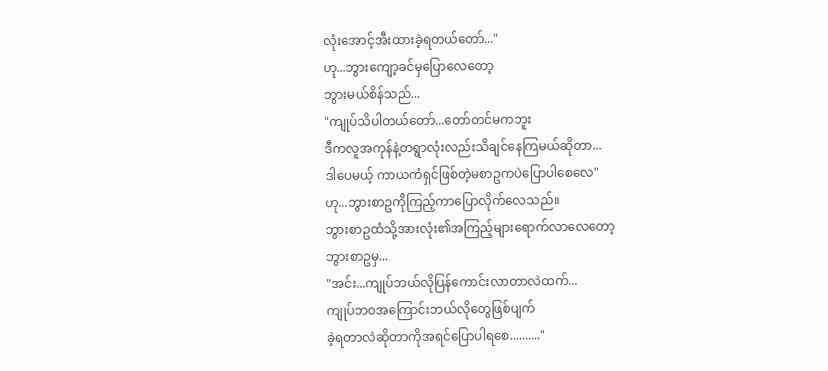လုံးအောင့်အီးထားခဲ့ရတယ်တော်..."
ဟု...ဘွားကျော့ခင်မှပြောလေတော့
ဘွားမယ်စိန်သည်...
"ကျုပ်သိပါတယ်တော်...တော်တင်မကဘူး
ဒီကလူအကုန်နဲ့တရွာလုံးလည်းသိချင်နေကြမယ်ဆိုတာ...
ဒါပေမယ့် ကာယကံရှင်ဖြစ်တဲ့မစာဥကပဲပြောပါစေလေ"
ဟု...ဘွားစာဥကိုကြည့်ကာပြောလိုက်လေသည်။
ဘွားစာဥထံသို့အားလုံး၏အကြည့်များရောက်လာလေတော့
ဘွားစာဥမှ...
"အင်း...ကျုပ်ဘယ်လိုပြန်ကောင်းလာတာလဲထက်...
ကျုပ်ဘဝအကြောင်းဘယ်လိုတွေဖြစ်ပျက်
ခဲ့ရတာလဲဆိုတာကိုအရင်ပြောပါရစေ.........."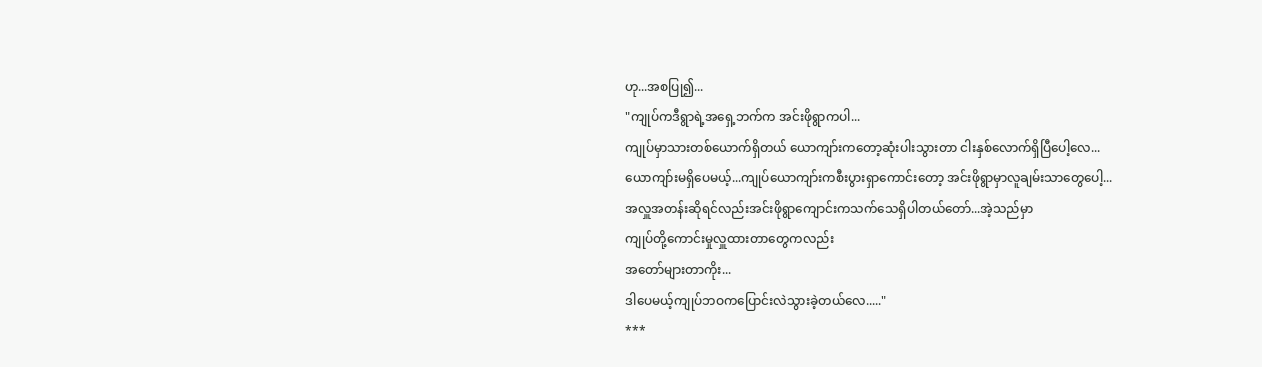ဟု...အစပြု၍...
"ကျုပ်ကဒီရွာရဲ့အရှေ့ဘက်က အင်းဖိုရွာကပါ...
ကျုပ်မှာသားတစ်ယောက်ရှိတယ် ယောကျာ်းကတော့ဆုံးပါးသွားတာ ငါးနှစ်လောက်ရှိပြီပေါ့လေ...
ယောကျာ်းမရှိပေမယ့်...ကျုပ်ယောကျာ်းကစီးပွားရှာကောင်းတော့ အင်းဖိုရွာမှာလူချမ်းသာတွေပေါ့...
အလှူအတန်းဆိုရင်လည်းအင်းဖိုရွာကျောင်းကသက်သေရှိပါတယ်တော်...အဲ့သည်မှာ
ကျုပ်တို့ကောင်းမှုလှူထားတာတွေကလည်း
အတော်များတာကိုး...
ဒါပေမယ့်ကျုပ်ဘဝကပြောင်းလဲသွားခဲ့တယ်လေ....."
***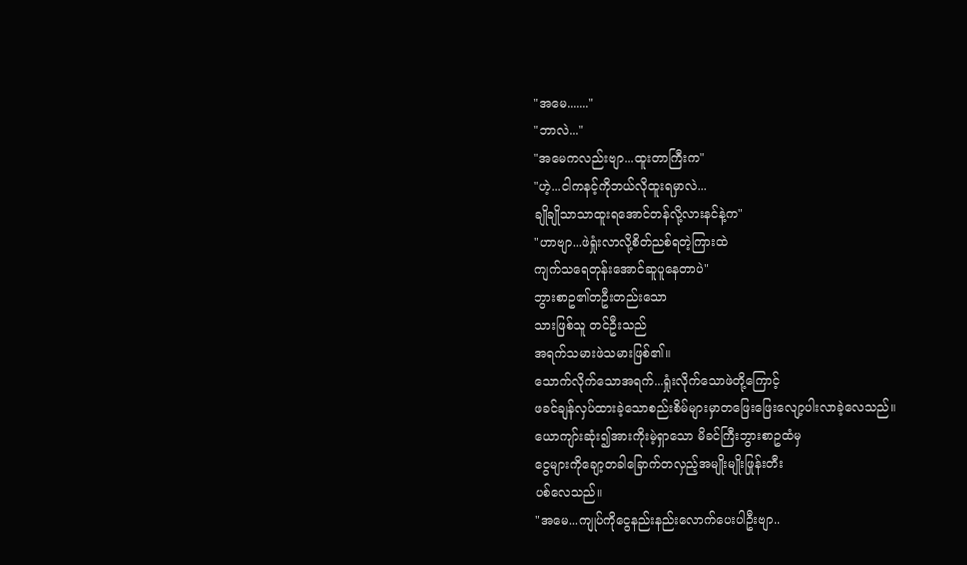"အမေ......."
"ဘာလဲ..."
"အမေကလည်းဗျာ...ထူးတာကြီးက"
"ဟဲ့...ငါကနင့်ကိုဘယ်လိုထူးရမှာလဲ...
ချိုချိုသာသာထူးရအောင်တန်လို့လားနင်နဲ့က"
"ဟာဗျာ...ဖဲရှုံးလာလို့စိတ်ညစ်ရတဲ့ကြားထဲ
ကျက်သရေတုန်းအောင်ဆူပူနေတာပဲ"
ဘွားစာဥ၏တဦးတည်းသော
သားဖြစ်သူ တင်ဦးသည်
အရက်သမားဖဲသမားဖြစ်၏။
သောက်လိုက်သောအရက်...ရှုံးလိုက်သောဖဲတို့ကြောင့်
ဖခင်ချန်လှပ်ထားခဲ့သောစည်းစိမ်များမှာတဖြေးဖြေးလျော့ပါးလာခဲ့လေသည်။
ယောကျာ်းဆုံး၍အားကိုးမဲ့ရှာသော မိခင်ကြီးဘွားစာဥထံမှ
ငွေများကိုချော့တခါခြောက်တလှည့်အမျိုးမျိုးဖြုန်းတီး
ပစ်လေသည်။
"အမေ...ကျုပ်ကိုငွေနည်းနည်းလောက်ပေးပါဦးဗျာ..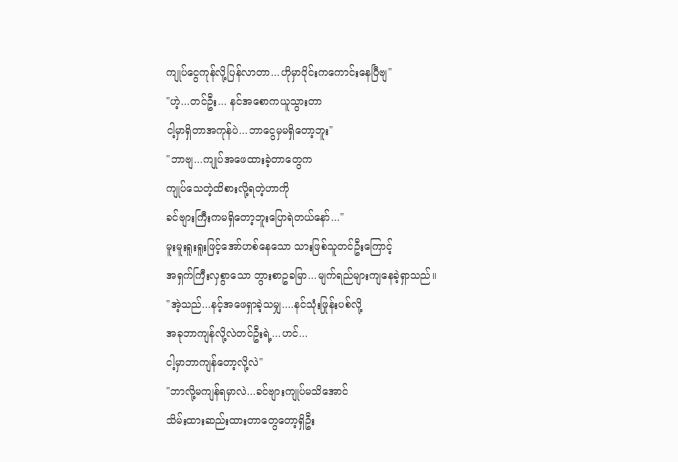ကျုပ်ငွေကုန်လို့ပြန်လာတာ...ဟိုမှာဝိုင်းကကောင်းနေပြီဗျ"
"ဟဲ့...တင်ဦး... နင်အစောကယူသွားတာ
ငါ့မှာရှိတာအကုန်ပဲ...ဘာငွေမှမရှိတော့ဘူး"
"ဘာဗျ...ကျုပ်အဖေထားခဲ့တာတွေက
ကျုပ်သေတဲ့ထိစားလို့ရတဲ့ဟာကို
ခင်ဗျားကြီးကမရှိတော့ဘူးပြောရဲတယ်နော်..."
မူးမူးရူးရူးဖြင့်အော်ဟစ်နေသော သားဖြစ်သူတင်ဦးကြောင့်
အရှက်ကြီးလှစွာသော ဘွားစာဥခမြာ...မျက်ရည်များကျနေခဲ့ရှာသည်။
"အဲ့သည်...နင့်အဖေရှာခဲ့သမျှ....နင်သုံးဖြုန်းပစ်လို့
အခုဘာကျန်လို့လဲတင်ဦးရဲ့...ဟင်...
ငါ့မှာဘာကျန်တော့လို့လဲ"
"ဘာလို့မကျန်ရမှာလဲ...ခင်ဗျားကျုပ်မသိအောင်
သိမ်းထားဆည်းထားတာတွေတော့ရှိဦး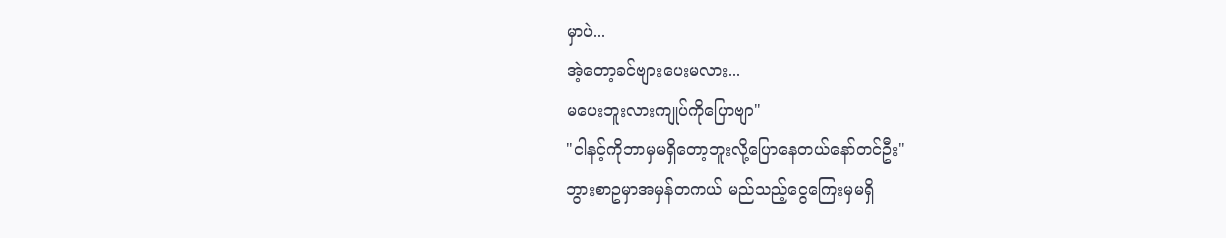မှာပဲ...
အဲ့တော့ခင်ဗျားပေးမလား...
မပေးဘူးလားကျုပ်ကိုပြောဗျာ"
"ငါနင့်ကိုဘာမှမရှိတော့ဘူးလို့ပြောနေတယ်နော်တင်ဦး"
ဘွားစာဥမှာအမှန်တကယ် မည်သည့်ငွေကြေးမှမရှိ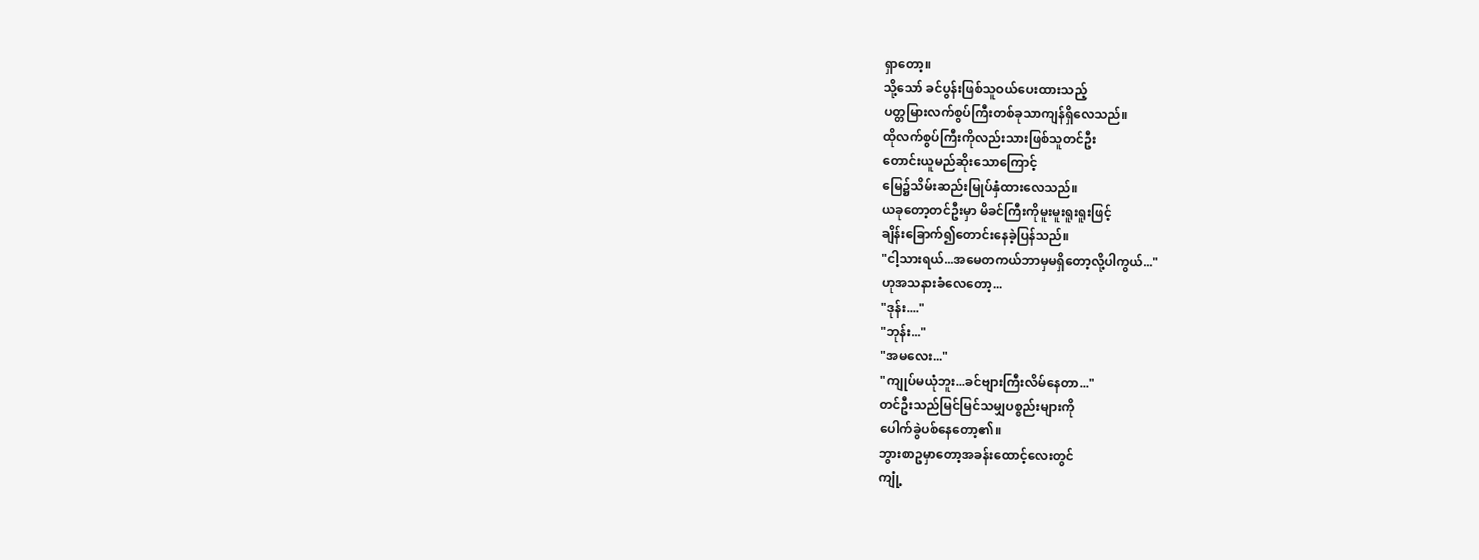ရှာတော့။
သို့သော် ခင်ပွန်းဖြစ်သူဝယ်ပေးထားသည့်
ပတ္တမြားလက်စွပ်ကြီးတစ်ခုသာကျန်ရှိလေသည်။
ထိုလက်စွပ်ကြီးကိုလည်းသားဖြစ်သူတင်ဦး
တောင်းယူမည်ဆိုးသောကြောင့်
မြေ၌သိမ်းဆည်းမြုပ်နှံထားလေသည်။
ယခုတော့တင်ဦးမှာ မိခင်ကြီးကိုမူးမူးရူးရူးဖြင့်
ချိန်းခြောက်၍တောင်းနေခဲ့ပြန်သည်။
"ငါ့သားရယ်...အမေတကယ်ဘာမှမရှိတော့လို့ပါကွယ်..."
ဟုအသနားခံလေတော့...
"ဒုန်း...."
"ဘုန်း..."
"အမလေး..."
"ကျုပ်မယုံဘူး...ခင်ဗျားကြီးလိမ်နေတာ..."
တင်ဦးသည်မြင်မြင်သမျှပစ္စည်းများကို
ပေါက်ခွဲပစ်နေတော့၏။
ဘွားစာဥမှာတော့အခန်းထောင့်လေးတွင်
ကျုံ့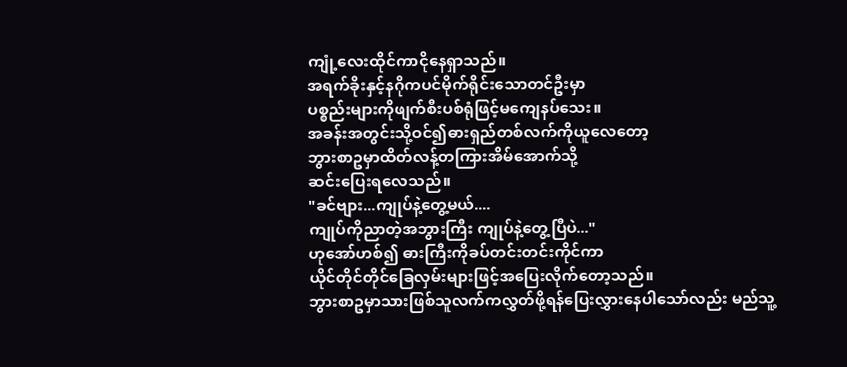ကျုံ့လေးထိုင်ကာငိုနေရှာသည်။
အရက်ခိုးနှင့်နဂိုကပင်မိုက်ရိုင်းသောတင်ဦးမှာ
ပစ္စည်းများကိုဖျက်စီးပစ်ရုံဖြင့်မကျေနပ်သေး။
အခန်းအတွင်းသို့ဝင်၍ဓားရှည်တစ်လက်ကိုယူလေတော့
ဘွားစာဥမှာထိတ်လန့်တကြားအိမ်အောက်သို့
ဆင်းပြေးရလေသည်။
"ခင်ဗျား...ကျုပ်နဲ့တွေ့မယ်....
ကျုပ်ကိုညာတဲ့အဘွားကြီး ကျုပ်နဲ့တွေ့ပြီပဲ..."
ဟုအော်ဟစ်၍ ဓားကြီးကိုခပ်တင်းတင်းကိုင်ကာ
ယိုင်တိုင်တိုင်ခြေလှမ်းများဖြင့်အပြေးလိုက်တော့သည်။
ဘွားစာဥမှာသားဖြစ်သူလက်ကလွှတ်ဖို့ရန်ပြေးလွှားနေပါသော်လည်း မည်သူ့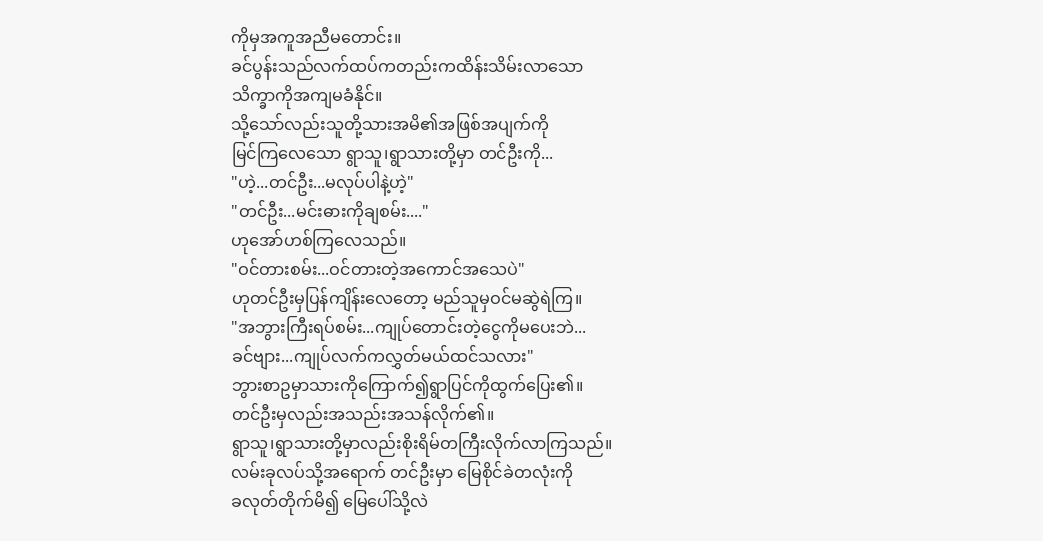ကိုမှအကူအညီမတောင်း။
ခင်ပွန်းသည်လက်ထပ်ကတည်းကထိန်းသိမ်းလာသော
သိက္ခာကိုအကျမခံနိုင်။
သို့သော်လည်းသူတို့သားအမိ၏အဖြစ်အပျက်ကို
မြင်ကြလေသော ရွာသူ၊ရွာသားတို့မှာ တင်ဦးကို...
"ဟဲ့...တင်ဦး...မလုပ်ပါနဲ့ဟဲ့"
"တင်ဦး...မင်းဓားကိုချစမ်း...."
ဟုအော်ဟစ်ကြလေသည်။
"ဝင်တားစမ်း...ဝင်တားတဲ့အကောင်အသေပဲ"
ဟုတင်ဦးမှပြန်ကျိန်းလေတော့ မည်သူမှဝင်မဆွဲရဲကြ။
"အဘွားကြီးရပ်စမ်း...ကျုပ်တောင်းတဲ့ငွေကိုမပေးဘဲ...
ခင်ဗျား...ကျုပ်လက်ကလွှတ်မယ်ထင်သလား"
ဘွားစာဥမှာသားကိုကြောက်၍ရွာပြင်ကိုထွက်ပြေး၏။
တင်ဦးမှလည်းအသည်းအသန်လိုက်၏။
ရွာသူ၊ရွာသားတို့မှာလည်းစိုးရိမ်တကြီးလိုက်လာကြသည်။
လမ်းခုလပ်သို့အရောက် တင်ဦးမှာ မြေစိုင်ခဲတလုံးကို
ခလုတ်တိုက်မိ၍ မြေပေါ်သို့လဲ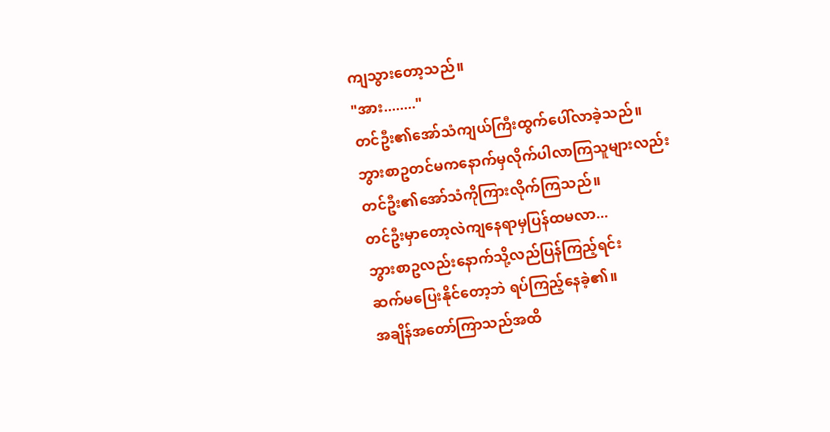ကျသွားတော့သည်။
"အား........"
တင်ဦး၏အော်သံကျယ်ကြီးထွက်ပေါ်လာခဲ့သည်။
ဘွားစာဥတင်မကနောက်မှလိုက်ပါလာကြသူများလည်း
တင်ဦး၏အော်သံကိုကြားလိုက်ကြသည်။
တင်ဦးမှာတော့လဲကျနေရာမှပြန်ထမလာ...
ဘွားစာဥလည်းနောက်သို့လည်ပြန်ကြည့်ရင်း
ဆက်မပြေးနိုင်တော့ဘဲ ရပ်ကြည့်နေခဲ့၏။
အချိန်အတော်ကြာသည်အထိ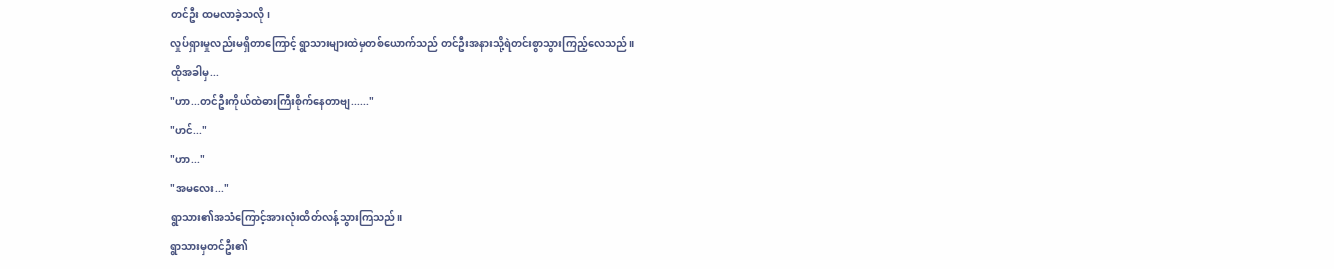တင်ဦး ထမလာခဲ့သလို၊
လှုပ်ရှားမှုလည်းမရှိတာကြောင့် ရွာသားများထဲမှတစ်ယောက်သည် တင်ဦးအနားသို့ရဲတင်းစွာသွားကြည့်လေသည်။
ထိုအခါမှ...
"ဟာ...တင်ဦးကိုယ်ထဲဓားကြီးစိုက်နေတာဗျ......"
"ဟင်..."
"ဟာ..."
"အမလေး..."
ရွာသား၏အသံကြောင့်အားလုံးထိတ်လန့်သွားကြသည်။
ရွာသားမှတင်ဦး၏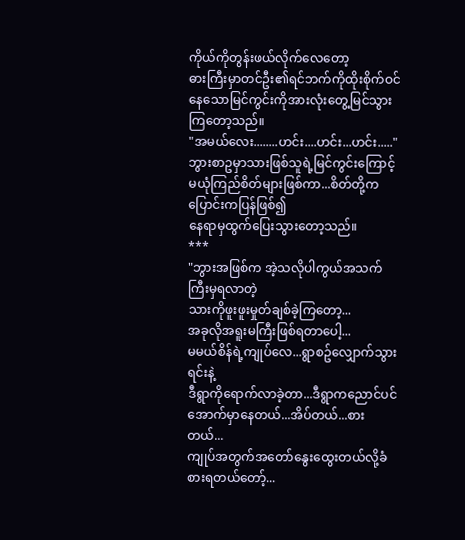ကိုယ်ကိုတွန်းဖယ်လိုက်လေတော့
ဓားကြီးမှာတင်ဦး၏ရင်ဘက်ကိုထိုးစိုက်ဝင်နေသောမြင်ကွင်းကိုအားလုံးတွေ့မြင်သွားကြတော့သည်။
"အမယ်လေး........ဟင်း....ဟင်း...ဟင်း....."
ဘွားစာဥမှာသားဖြစ်သူရဲ့မြင်ကွင်းကြောင့်
မယုံကြည်စိတ်များဖြစ်ကာ...စိတ်တို့ကပြောင်းကပြန်ဖြစ်၍
နေရာမှထွက်ပြေးသွားတော့သည်။
***
"ဘွားအဖြစ်က အဲ့သလိုပါကွယ်အသက်ကြီးမှရလာတဲ့
သားကိုဖူးဖူးမှုတ်ချစ်ခဲ့ကြတော့...
အခုလိုအရူးမကြီးဖြစ်ရတာပေါ့...
မမယ်စိန်ရဲ့ကျုပ်လေ...ရွာစဥ်လျှောက်သွားရင်းနဲ့
ဒီရွာကိုရောက်လာခဲ့တာ...ဒီရွာကညောင်ပင်အောက်မှာနေတယ်...အိပ်တယ်...စားတယ်...
ကျုပ်အတွက်အတော်နွေးထွေးတယ်လို့ခံစားရတယ်တော့်...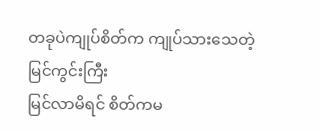တခုပဲကျုပ်စိတ်က ကျုပ်သားသေတဲ့မြင်ကွင်းကြီး
မြင်လာမိရင် စိတ်ကမ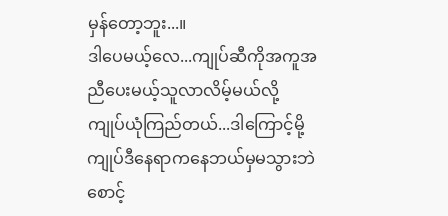မှန်တော့ဘူး...။
ဒါပေမယ့်လေ...ကျုပ်ဆီကိုအကူအညီပေးမယ့်သူလာလိမ့်မယ်လို့ ကျုပ်ယုံကြည်တယ်...ဒါကြောင့်မို့
ကျုပ်ဒီနေရာကနေဘယ်မှမသွားဘဲစောင့်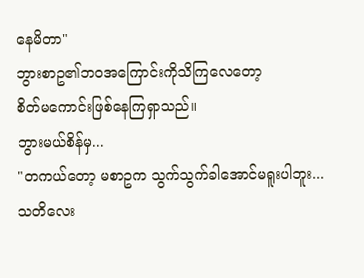နေမိတာ"
ဘွားစာဥ၏ဘဝအကြောင်းကိုသိကြလေတော့
စိတ်မကောင်းဖြစ်နေကြရှာသည်။
ဘွားမယ်စိန်မှ...
"တကယ်တော့ မစာဥက သွက်သွက်ခါအောင်မရူးပါဘူး...
သတိလေး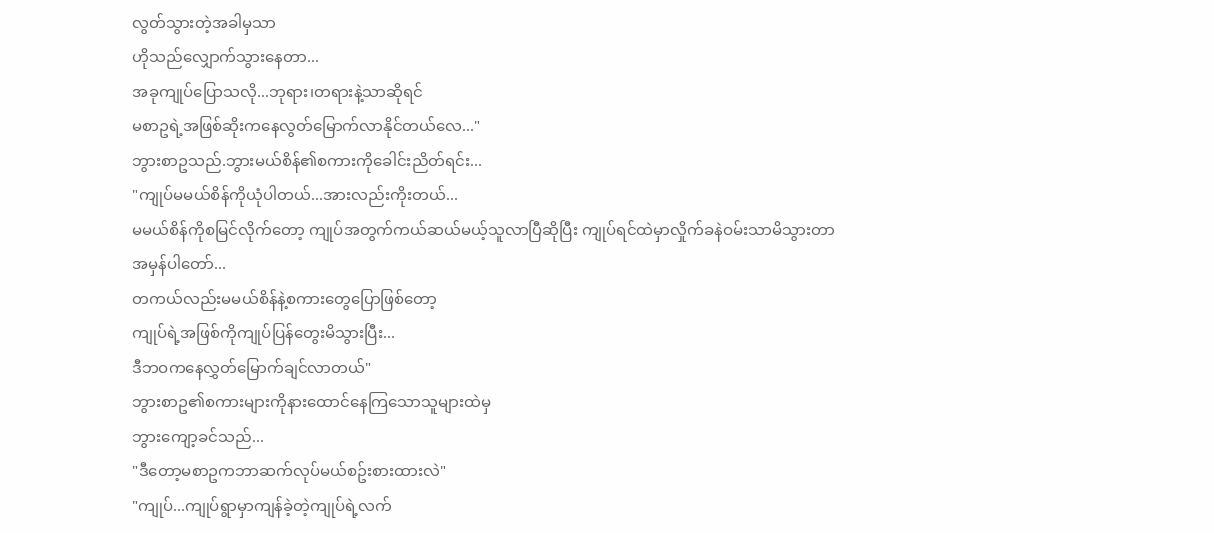လွတ်သွားတဲ့အခါမှသာ
ဟိုသည်လျှောက်သွားနေတာ...
အခုကျုပ်ပြောသလို...ဘုရား၊တရားနဲ့သာဆိုရင်
မစာဥရဲ့အဖြစ်ဆိုးကနေလွတ်မြောက်လာနိုင်တယ်လေ..."
ဘွားစာဥသည်.ဘွားမယ်စိန်၏စကားကိုခေါင်းညိတ်ရင်း...
"ကျုပ်မမယ်စိန်ကိုယုံပါတယ်...အားလည်းကိုးတယ်...
မမယ်စိန်ကိုစမြင်လိုက်တော့ ကျုပ်အတွက်ကယ်ဆယ်မယ့်သူလာပြီဆိုပြီး ကျုပ်ရင်ထဲမှာလှိုက်ခနဲဝမ်းသာမိသွားတာ
အမှန်ပါတော်...
တကယ်လည်းမမယ်စိန်နဲ့စကားတွေပြောဖြစ်တော့
ကျုပ်ရဲ့အဖြစ်ကိုကျုပ်ပြန်တွေးမိသွားပြီး...
ဒီဘဝကနေလွှတ်မြောက်ချင်လာတယ်"
ဘွားစာဥ၏စကားများကိုနားထောင်နေကြသောသူများထဲမှ
ဘွားကျော့ခင်သည်...
"ဒီတော့မစာဥကဘာဆက်လုပ်မယ်စဥ်းစားထားလဲ"
"ကျုပ်...ကျုပ်ရွာမှာကျန်ခဲ့တဲ့ကျုပ်ရဲ့လက်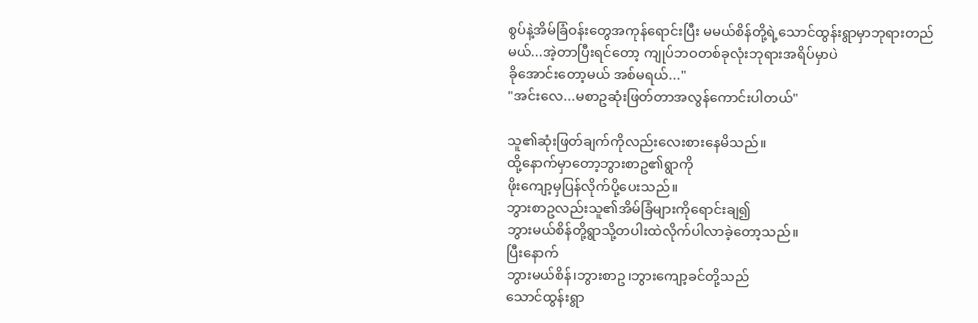စွပ်နဲ့အိမ်ခြံဝန်းတွေအကုန်ရောင်းပြီး မမယ်စိန်တို့ရဲ့သောင်ထွန်းရွာမှာဘုရားတည်
မယ်...အဲ့တာပြီးရင်တော့ ကျုပ်ဘဝတစ်ခုလုံးဘုရားအရိပ်မှာပဲ
ခိုအောင်းတော့မယ် အစ်မရယ်..."
"အင်းလေ...မစာဥဆုံးဖြတ်တာအလွန်ကောင်းပါတယ်"

သူ၏ဆုံးဖြတ်ချက်ကိုလည်းလေးစားနေမိသည်။
ထို့နောက်မှာတော့ဘွားစာဥ၏ရွာကို
ဖိုးကျော့မှပြန်လိုက်ပို့ပေးသည်။
ဘွားစာဥလည်းသူ၏အိမ်ခြံများကိုရောင်းချ၍
ဘွားမယ်စိန်တို့ရွာသို့တပါးထဲလိုက်ပါလာခဲ့တော့သည်။
ပြီးနောက်
ဘွားမယ်စိန်၊ဘွားစာဥ၊ဘွားကျော့ခင်တို့သည်
သောင်ထွန်းရွာ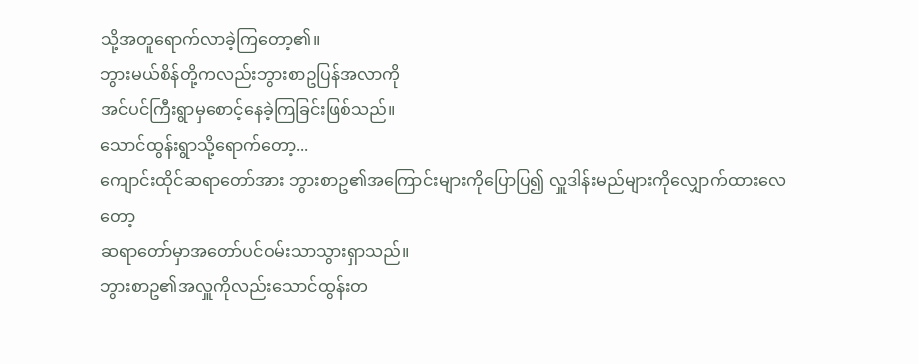သို့အတူရောက်လာခဲ့ကြတော့၏။
ဘွားမယ်စိန်တို့ကလည်းဘွားစာဥပြန်အလာကို
အင်ပင်ကြီးရွာမှစောင့်နေခဲ့ကြခြင်းဖြစ်သည်။
သောင်ထွန်းရွာသို့ရောက်တော့...
ကျောင်းထိုင်ဆရာတော်အား ဘွားစာဥ၏အကြောင်းများကိုပြောပြ၍ လှူဒါန်းမည်များကိုလျှောက်ထားလေတော့
ဆရာတော်မှာအတော်ပင်ဝမ်းသာသွားရှာသည်။
ဘွားစာဥ၏အလှူကိုလည်းသောင်ထွန်းတ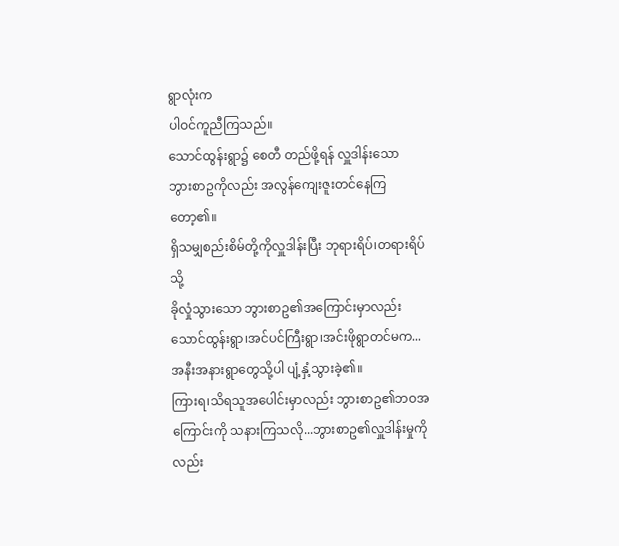ရွာလုံးက
ပါဝင်ကူညီကြသည်။
သောင်ထွန်းရွာ၌ စေတီ တည်ဖို့ရန် လှူဒါန်းသော
ဘွားစာဥကိုလည်း အလွန်ကျေးဇူးတင်နေကြတော့၏။
ရှိသမျှစည်းစိမ်တို့ကိုလှူဒါန်းပြီး ဘုရားရိပ်၊တရားရိပ်သို့
ခိုလှုံသွားသော ဘွားစာဥ၏အကြောင်းမှာလည်း
သောင်ထွန်းရွာ၊အင်ပင်ကြီးရွာ၊အင်းဖိုရွာတင်မက...
အနီးအနားရွာတွေသို့ပါ ပျံ့နှံ့သွားခဲ့၏။
ကြားရ၊သိရသူအပေါင်းမှာလည်း ဘွားစာဥ၏ဘဝအကြောင်းကို သနားကြသလို...ဘွားစာဥ၏လှူဒါန်းမှုကိုလည်း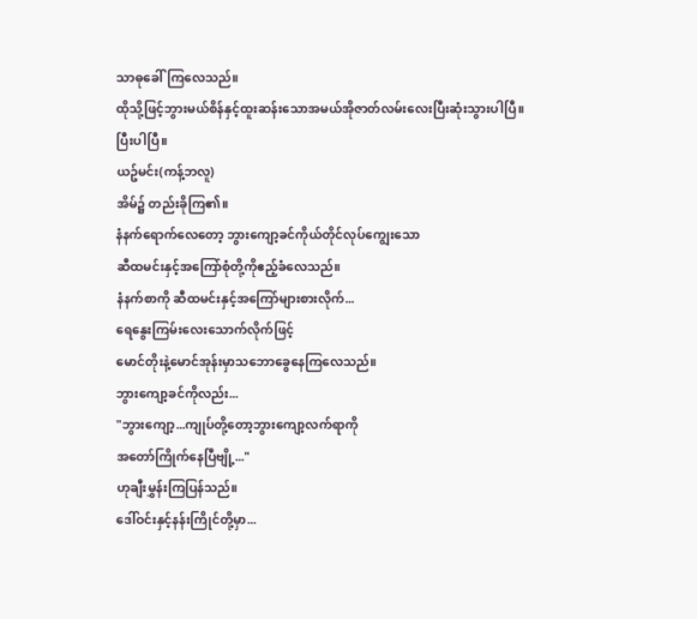သာဓုခေါ်ကြလေသည်။
ထိုသို့ဖြင့်ဘွားမယ်စိန်နှင့်ထူးဆန်းသောအမယ်အိုဇာတ်လမ်းလေးပြီးဆုံးသွားပါပြီ။
ပြီးပါပြီ။
ယဥ်မင်း(ကန့်ဘလူ)
အိမ်၌ တည်းခိုကြ၏။
နံနက်ရောက်လေတော့ ဘွားကျော့ခင်ကိုယ်တိုင်လုပ်ကျွေးသော
ဆီထမင်းနှင့်အကြော်စုံတို့ကိုဧည့်ခံလေသည်။
နံနက်စာကို ဆီထမင်းနှင့်အကြော်များစားလိုက်...
ရေနွေးကြမ်းလေးသောက်လိုက်ဖြင့်
မောင်တိုးနဲ့မောင်အုန်းမှာသဘောခွေနေကြလေသည်။
ဘွားကျော့ခင်ကိုလည်း...
"ဘွားကျော့...ကျုပ်တို့တော့ဘွားကျော့လက်ရာကို
အတော်ကြိုက်နေပြီဗျို့..."
ဟုချီးမွှန်းကြပြန်သည်။
ဒေါ်ဝင်းနှင့်နန်းကြိုင်တို့မှာ...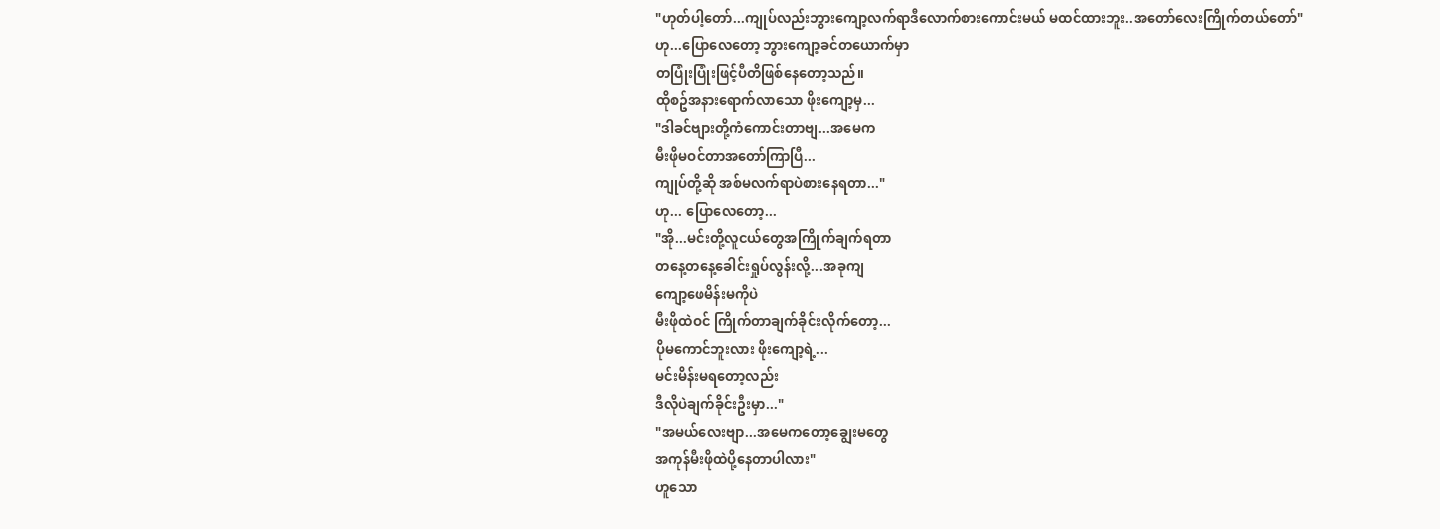"ဟုတ်ပါ့တော်...ကျုပ်လည်းဘွားကျော့လက်ရာဒီလောက်စားကောင်းမယ် မထင်ထားဘူး..အတော်လေးကြိုက်တယ်တော်"
ဟု...ပြောလေတော့ ဘွားကျော့ခင်တယောက်မှာ
တပြုံးပြုံးဖြင့်ပီတိဖြစ်နေတော့သည်။
ထိုစဥ်အနားရောက်လာသော ဖိုးကျော့မှ...
"ဒါခင်ဗျားတို့ကံကောင်းတာဗျ...အမေက
မီးဖိုမဝင်တာအတော်ကြာပြီ...
ကျုပ်တို့ဆို အစ်မလက်ရာပဲစားနေရတာ..."
ဟု... ပြောလေတော့...
"အို...မင်းတို့လူငယ်တွေအကြိုက်ချက်ရတာ
တနေ့တနေ့ခေါင်းရှုပ်လွန်းလို့...အခုကျ
ကျော့ဖေမိန်းမကိုပဲ
မီးဖိုထဲဝင် ကြိုက်တာချက်ခိုင်းလိုက်တော့...
ပိုမကောင်ဘူးလား ဖိုးကျော့ရဲ့...
မင်းမိန်းမရတော့လည်း
ဒီလိုပဲချက်ခိုင်းဦးမှာ..."
"အမယ်လေးဗျာ...အမေကတော့ချွေးမတွေ
အကုန်မီးဖိုထဲပို့နေတာပါလား"
ဟူသော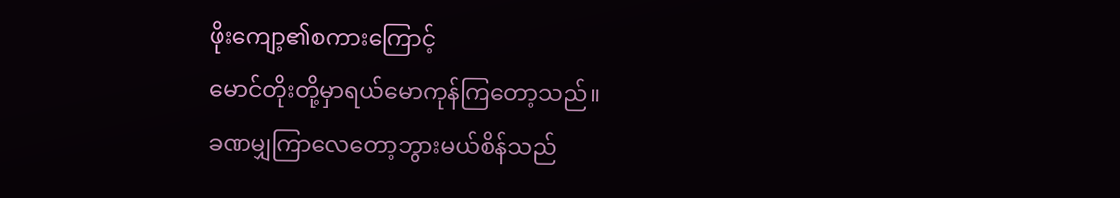ဖိုးကျော့၏စကားကြောင့်
မောင်တိုးတို့မှာရယ်မောကုန်ကြတော့သည်။
ခဏမျှကြာလေတော့ဘွားမယ်စိန်သည်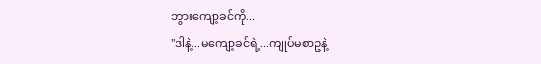ဘွားကျော့ခင်ကို...
"ဒါနဲ့...မကျော့ခင်ရဲ့...ကျုပ်မစာဥနဲ့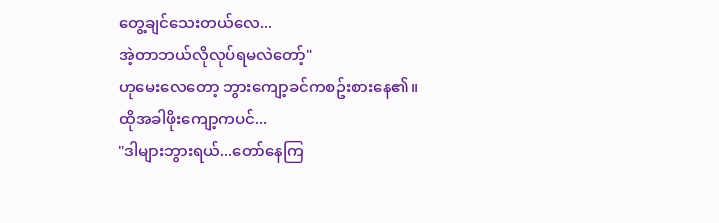တွေ့ချင်သေးတယ်လေ...
အဲ့တာဘယ်လိုလုပ်ရမလဲတော့်"
ဟုမေးလေတော့ ဘွားကျော့ခင်ကစဥ်းစားနေ၏။
ထိုအခါဖိုးကျော့ကပင်...
"ဒါများဘွားရယ်...တော်နေကြ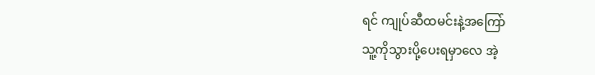ရင် ကျုပ်ဆီထမင်းနဲ့အကြော်
သူ့ကိုသွားပို့ပေးရမှာလေ အဲ့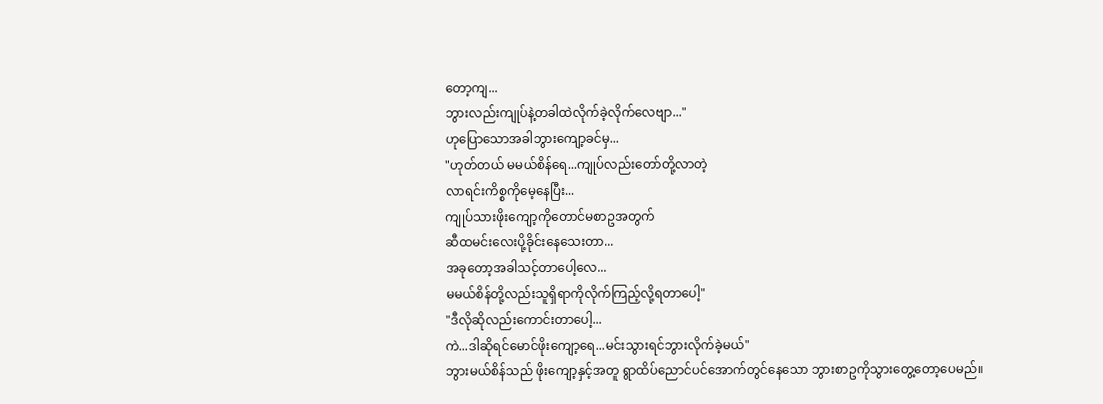တော့ကျ...
ဘွားလည်းကျုပ်နဲ့တခါထဲလိုက်ခဲ့လိုက်လေဗျာ..."
ဟုပြောသောအခါဘွားကျော့ခင်မှ...
"ဟုတ်တယ် မမယ်စိန်ရေ...ကျုပ်လည်းတော်တို့လာတဲ့
လာရင်းကိစ္စကိုမေ့နေပြီး...
ကျုပ်သားဖိုးကျော့ကိုတောင်မစာဥအတွက်
ဆီထမင်းလေးပို့ခိုင်းနေသေးတာ...
အခုတော့အခါသင့်တာပေါ့လေ...
မမယ်စိန်တို့လည်းသူရှိရာကိုလိုက်ကြည့်လို့ရတာပေါ့"
"ဒီလိုဆိုလည်းကောင်းတာပေါ့...
ကဲ...ဒါဆိုရင်မောင်ဖိုးကျော့ရေ...မင်းသွားရင်ဘွားလိုက်ခဲ့မယ်"
ဘွားမယ်စိန်သည် ဖိုးကျော့နှင့်အတူ ရွာထိပ်ညောင်ပင်အောက်တွင်နေသော ဘွားစာဥကိုသွားတွေ့တော့ပေမည်။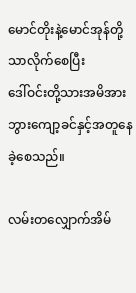မောင်တိုးနဲ့မောင်အုန်တို့သာလိုက်စေပြီး
ဒေါ်ဝင်းတို့သားအမိအား ဘွားကျော့ခင်နှင့်အတူနေခဲ့စေသည်။

လမ်းတလျှောက်အိမ်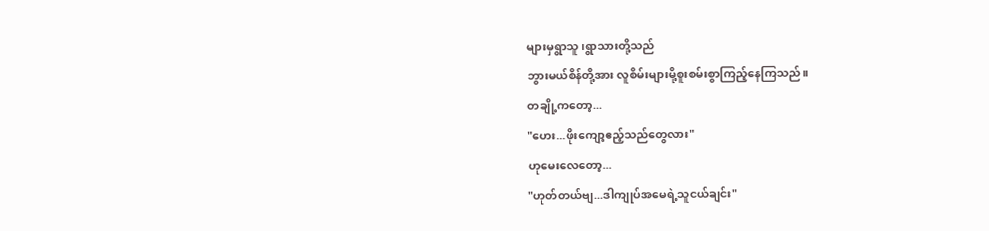များမှရွာသူ၊ရွာသားတို့သည်
ဘွားမယ်စိန်တို့အား လူစိမ်းများမို့စူးစမ်းစွာကြည့်နေကြသည်။
တချို့ကတော့...
"ဟေး...ဖိုးကျော့ဧည့်သည်တွေလား"
ဟုမေးလေတော့...
"ဟုတ်တယ်ဗျ...ဒါကျုပ်အမေရဲ့သူငယ်ချင်း"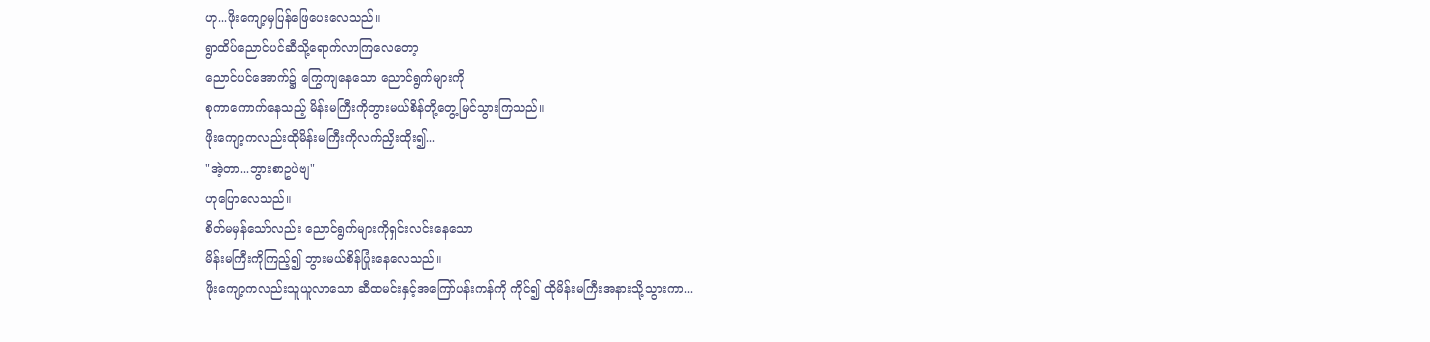ဟု...ဖိုးကျော့မှပြန်ဖြေပေးလေသည်။
ရွာထိပ်ညောင်ပင်ဆီသို့ရောက်လာကြလေတော့
ညောင်ပင်အောက်၌ ကြွေကျနေသော ညောင်ရွက်များကို
စုကာကောက်နေသည့် မိန်းမကြီးကိုဘွားမယ်စိန်တို့တွေ့မြင်သွားကြသည်။
ဖိုးကျော့ကလည်းထိုမိန်းမကြီးကိုလက်ညှိးထိုး၍...
"အဲ့တာ...ဘွားစာဥပဲဗျ"
ဟုပြောလေသည်။
စိတ်မမှန်သော်လည်း ညောင်ရွက်များကိုရှင်းလင်းနေသော
မိန်းမကြီးကိုကြည့်၍ ဘွားမယ်စိန်ပြုံးနေလေသည်။
ဖိုးကျော့ကလည်းသူယူလာသော ဆီထမင်းနှင့်အကြော်ပန်းကန်ကို ကိုင်၍ ထိုမိန်းမကြီးအနားသို့သွားကာ...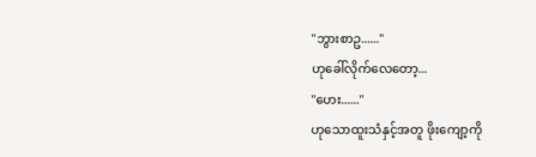"ဘွားစာဥ......"
ဟုခေါ်လိုက်လေတော့...
"ဟေး......"
ဟုသောထူးသံနှင့်အတူ ဖိုးကျော့ကို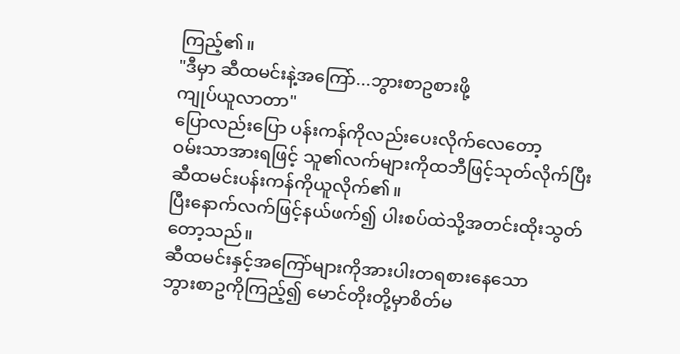ကြည့်၏။
"ဒီမှာ ဆီထမင်းနဲ့အကြော်...ဘွားစာဥစားဖို့
ကျုပ်ယူလာတာ"
ပြောလည်းပြော ပန်းကန်ကိုလည်းပေးလိုက်လေတော့
ဝမ်းသာအားရဖြင့် သူ၏လက်များကိုထဘီဖြင့်သုတ်လိုက်ပြီး
ဆီထမင်းပန်းကန်ကိုယူလိုက်၏။
ပြီးနောက်လက်ဖြင့်နယ်ဖက်၍ ပါးစပ်ထဲသို့အတင်းထိုးသွတ်
တော့သည်။
ဆီထမင်းနှင့်အကြော်များကိုအားပါးတရစားနေသော
ဘွားစာဥကိုကြည့်၍ မောင်တိုးတို့မှာစိတ်မ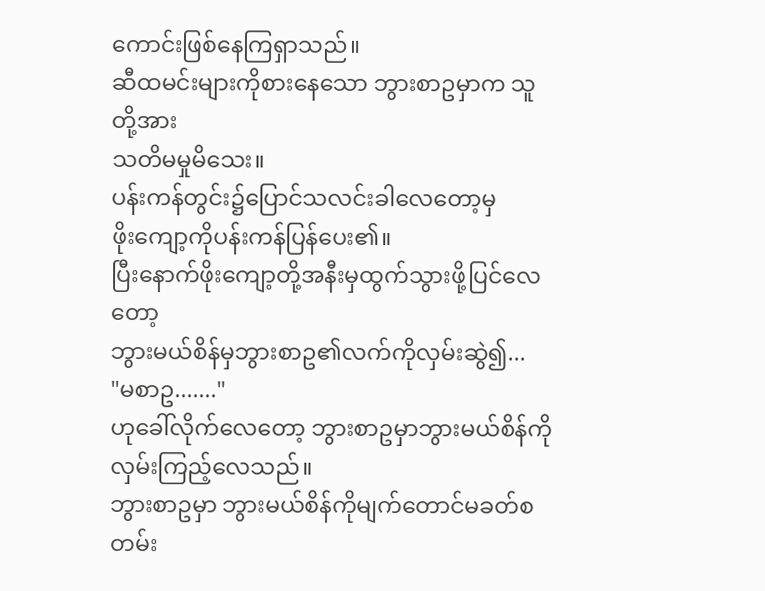ကောင်းဖြစ်နေကြရှာသည်။
ဆီထမင်းများကိုစားနေသော ဘွားစာဥမှာက သူတို့အား
သတိမမှုမိသေး။
ပန်းကန်တွင်း၌ပြောင်သလင်းခါလေတော့မှ
ဖိုးကျော့ကိုပန်းကန်ပြန်ပေး၏။
ပြီးနောက်ဖိုးကျော့တို့အနီးမှထွက်သွားဖို့ပြင်လေတော့
ဘွားမယ်စိန်မှဘွားစာဥ၏လက်ကိုလှမ်းဆွဲ၍...
"မစာဥ......."
ဟုခေါ်လိုက်လေတော့ ဘွားစာဥမှာဘွားမယ်စိန်ကို
လှမ်းကြည့်လေသည်။
ဘွားစာဥမှာ ဘွားမယ်စိန်ကိုမျက်တောင်မခတ်စတမ်း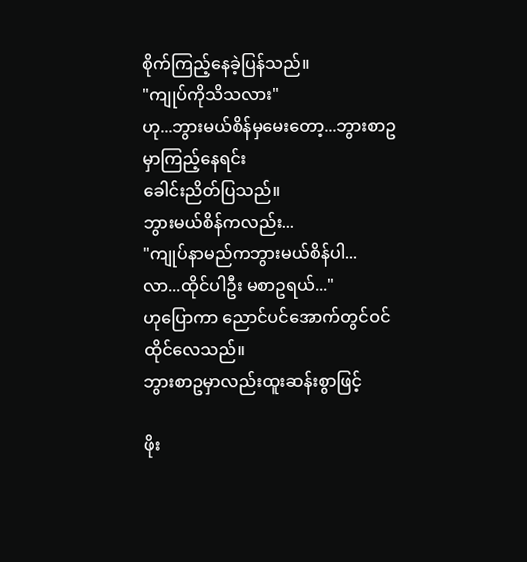စိုက်ကြည့်နေခဲ့ပြန်သည်။
"ကျုပ်ကိုသိသလား"
ဟု...ဘွားမယ်စိန်မှမေးတော့...ဘွားစာဥမှာကြည့်နေရင်း
ခေါင်းညိတ်ပြသည်။
ဘွားမယ်စိန်ကလည်း...
"ကျုပ်နာမည်ကဘွားမယ်စိန်ပါ...
လာ...ထိုင်ပါဦး မစာဥရယ်..."
ဟုပြောကာ ညောင်ပင်အောက်တွင်ဝင်ထိုင်လေသည်။
ဘွားစာဥမှာလည်းထူးဆန်းစွာဖြင့်

ဖိုး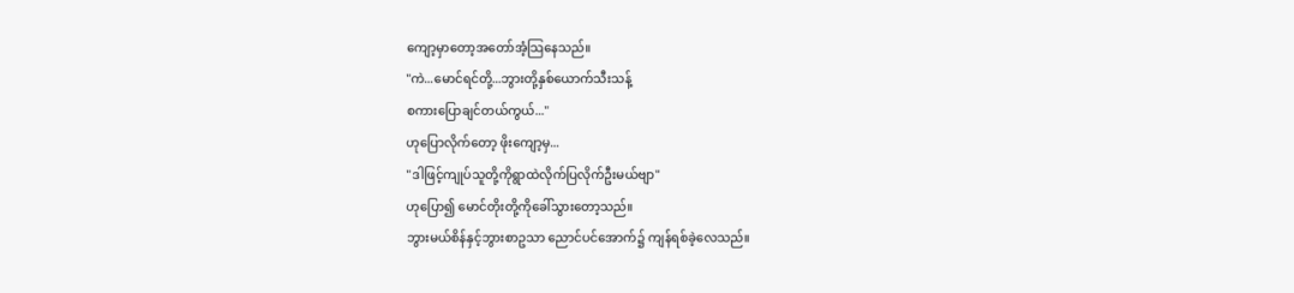ကျော့မှာတော့အတော်အံ့သြနေသည်။
"ကဲ...မောင်ရင်တို့...ဘွားတို့နှစ်ယောက်သီးသန့်
စကားပြောချင်တယ်ကွယ်..."
ဟုပြောလိုက်တော့ ဖိုးကျော့မှ...
"ဒါဖြင့်ကျုပ်သူတို့ကိုရွာထဲလိုက်ပြလိုက်ဦးမယ်ဗျာ"
ဟုပြော၍ မောင်တိုးတို့ကိုခေါ်သွားတော့သည်။
ဘွားမယ်စိန်နှင့်ဘွားစာဥသာ ညောင်ပင်အောက်၌ ကျန်ရစ်ခဲ့လေသည်။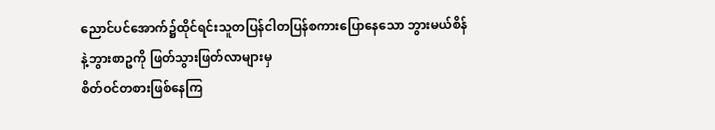ညောင်ပင်အောက်၌ထိုင်ရင်းသူတပြန်ငါတပြန်စကားပြောနေသော ဘွားမယ်စိန်နဲ့ဘွားစာဥကို ဖြတ်သွားဖြတ်လာများမှ
စိတ်ဝင်တစားဖြစ်နေကြ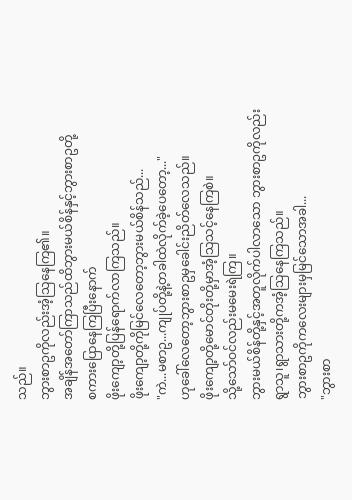သည်။
ဘွားစာဥကိုလည်းအံ့သြနေကြ၏။
အချိန်အတော်ကြာသည်ထိဘွားမယ်စိန်နှင့်ဘွားစာဥတို့
စကားပြောနေကြပြီးနောက်
ဖိုးကျော့တို့ပြန်ရောက်လာကြသည်။
ဖိုးကျော့တို့ကိုမြင်လေတော့ဘွားမယ်စိန်သည်...
"ကဲ...မစာဥ...ကျုပ်တို့နဲ့တခါထဲလိုက်ခဲ့ပေတော့..."
ဟုခေါ်လေတော့ဘွားစာဥမှခေါင်းညိတ်လေသည်။
ဖိုးကျော့တို့မောင်တိုးတို့မှာအံ့သြသင့်နေကြစဲ။
သို့သော်ဝင်လည်းမမေးရဲကြ။
ဘွားမယ်စိန်တို့နှင့်အတူလိုက်ပါလာသော ဘွားစာဥကိုလည်း
ရွာသူ၊ရွာသားတို့ကအံ့သြနေကြသည်။
ဘွားစာဥကိုကလေးများမှမြင်သောအခါ...
"ဘွားစာ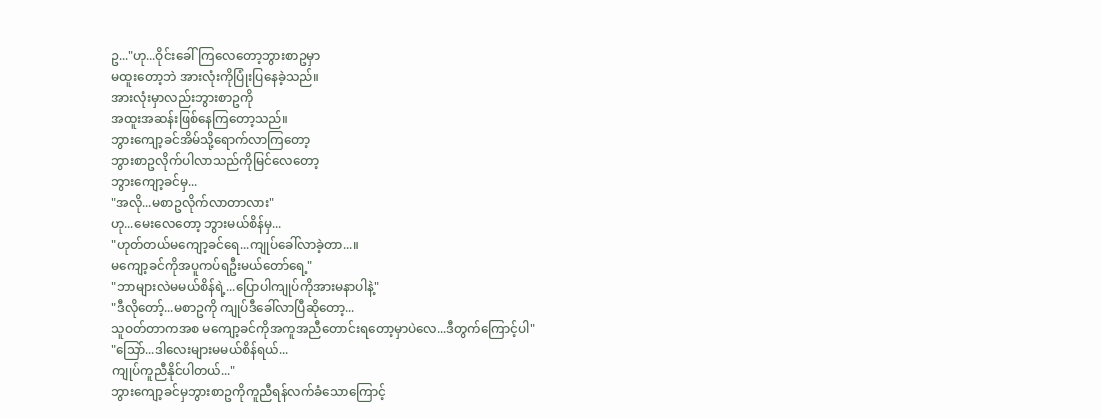ဥ..."ဟု...ဝိုင်းခေါ်ကြလေတော့ဘွားစာဥမှာ
မထူးတော့ဘဲ အားလုံးကိုပြုံးပြနေခဲ့သည်။
အားလုံးမှာလည်းဘွားစာဥကို
အထူးအဆန်းဖြစ်နေကြတော့သည်။
ဘွားကျော့ခင်အိမ်သို့ရောက်လာကြတော့
ဘွားစာဥလိုက်ပါလာသည်ကိုမြင်လေတော့
ဘွားကျော့ခင်မှ...
"အလို...မစာဥလိုက်လာတာလား"
ဟု...မေးလေတော့ ဘွားမယ်စိန်မှ...
"ဟုတ်တယ်မကျော့ခင်ရေ...ကျုပ်ခေါ်လာခဲ့တာ...။
မကျော့ခင်ကိုအပူကပ်ရဦးမယ်တော်ရေ့"
"ဘာများလဲမမယ်စိန်ရဲ့...ပြောပါကျုပ်ကိုအားမနာပါနဲ့"
"ဒီလိုတော့်...မစာဥကို ကျုပ်ဒီခေါ်လာပြီဆိုတော့...
သူဝတ်တာကအစ မကျော့ခင်ကိုအကူအညီတောင်းရတော့မှာပဲလေ...ဒီတွက်ကြောင့်ပါ"
"သြော်...ဒါလေးများမမယ်စိန်ရယ်...
ကျုပ်ကူညီနိုင်ပါတယ်..."
ဘွားကျော့ခင်မှဘွားစာဥကိုကူညီရန်လက်ခံသောကြောင့်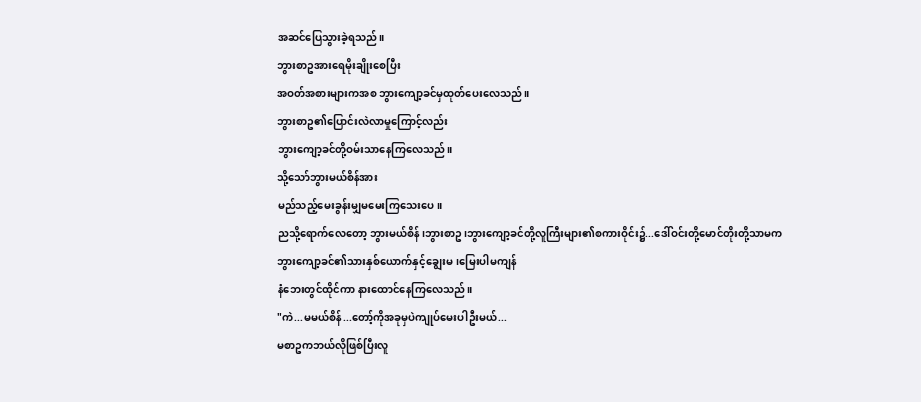အဆင်ပြေသွားခဲ့ရသည်။
ဘွားစာဥအားရေမိုးချိုးစေပြီး
အဝတ်အစားများကအစ ဘွားကျော့ခင်မှထုတ်ပေးလေသည်။
ဘွားစာဥ၏ပြောင်းလဲလာမှုကြောင့်လည်း
ဘွားကျော့ခင်တို့ဝမ်းသာနေကြလေသည်။
သို့သော်ဘွားမယ်စိန်အား
မည်သည့်မေးခွန်းမျှမမေးကြသေးပေ။
ညသို့ရောက်လေတော့ ဘွားမယ်စိန်၊ဘွားစာဥ၊ဘွားကျော့ခင်တို့လူကြီးများ၏စကားဝိုင်း၌...ဒေါ်ဝင်းတို့မောင်တိုးတို့သာမက
ဘွားကျော့ခင်၏သားနှစ်ယောက်နှင့်ချွေးမ၊မြေးပါမကျန်
နံဘေးတွင်ထိုင်ကာ နားထောင်နေကြလေသည်။
"ကဲ...မမယ်စိန်...တော့်ကိုအခုမှပဲကျုပ်မေးပါဦးမယ်...
မစာဥကဘယ်လိုဖြစ်ပြီးလူ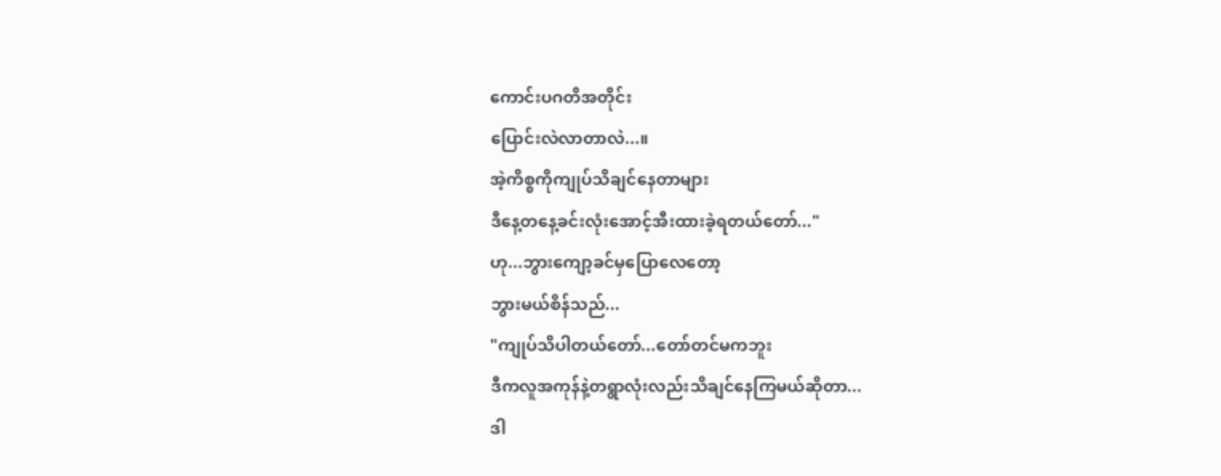ကောင်းပဂတိအတိုင်း
ပြောင်းလဲလာတာလဲ...။
အဲ့ကိစ္စကိုကျုပ်သိချင်နေတာများ
ဒီနေ့တနေ့ခင်းလုံးအောင့်အီးထားခဲ့ရတယ်တော်..."
ဟု...ဘွားကျော့ခင်မှပြောလေတော့
ဘွားမယ်စိန်သည်...
"ကျုပ်သိပါတယ်တော်...တော်တင်မကဘူး
ဒီကလူအကုန်နဲ့တရွာလုံးလည်းသိချင်နေကြမယ်ဆိုတာ...
ဒါ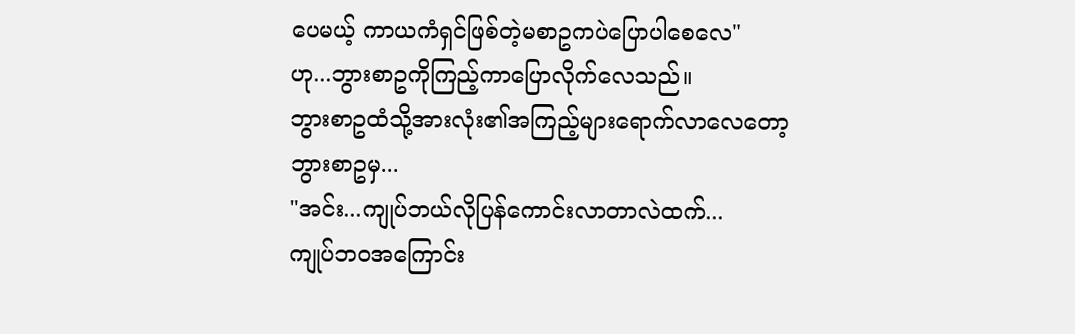ပေမယ့် ကာယကံရှင်ဖြစ်တဲ့မစာဥကပဲပြောပါစေလေ"
ဟု...ဘွားစာဥကိုကြည့်ကာပြောလိုက်လေသည်။
ဘွားစာဥထံသို့အားလုံး၏အကြည့်များရောက်လာလေတော့
ဘွားစာဥမှ...
"အင်း...ကျုပ်ဘယ်လိုပြန်ကောင်းလာတာလဲထက်...
ကျုပ်ဘဝအကြောင်း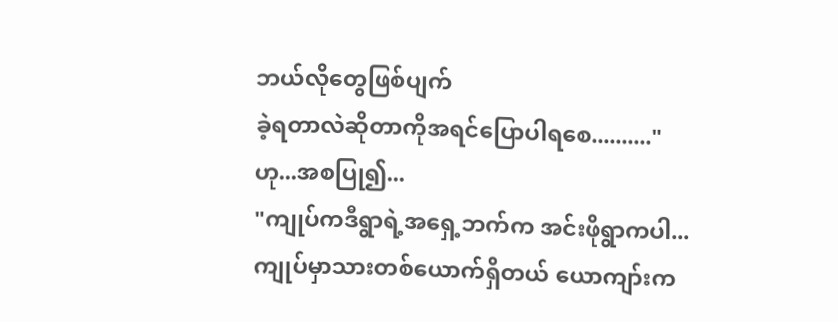ဘယ်လိုတွေဖြစ်ပျက်
ခဲ့ရတာလဲဆိုတာကိုအရင်ပြောပါရစေ.........."
ဟု...အစပြု၍...
"ကျုပ်ကဒီရွာရဲ့အရှေ့ဘက်က အင်းဖိုရွာကပါ...
ကျုပ်မှာသားတစ်ယောက်ရှိတယ် ယောကျာ်းက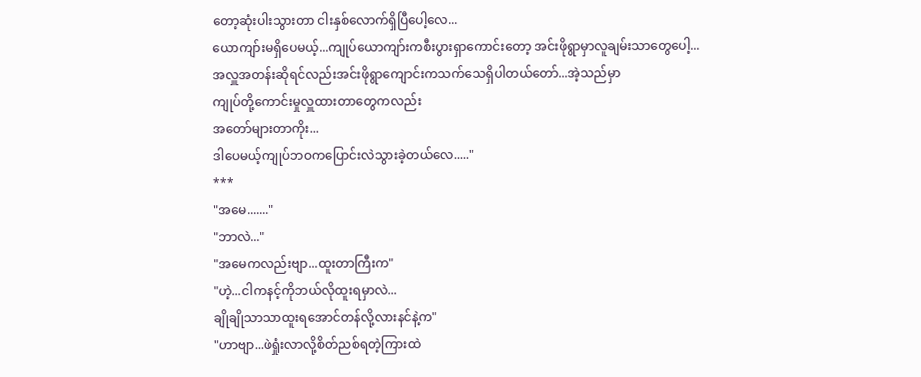တော့ဆုံးပါးသွားတာ ငါးနှစ်လောက်ရှိပြီပေါ့လေ...
ယောကျာ်းမရှိပေမယ့်...ကျုပ်ယောကျာ်းကစီးပွားရှာကောင်းတော့ အင်းဖိုရွာမှာလူချမ်းသာတွေပေါ့...
အလှူအတန်းဆိုရင်လည်းအင်းဖိုရွာကျောင်းကသက်သေရှိပါတယ်တော်...အဲ့သည်မှာ
ကျုပ်တို့ကောင်းမှုလှူထားတာတွေကလည်း
အတော်များတာကိုး...
ဒါပေမယ့်ကျုပ်ဘဝကပြောင်းလဲသွားခဲ့တယ်လေ....."
***
"အမေ......."
"ဘာလဲ..."
"အမေကလည်းဗျာ...ထူးတာကြီးက"
"ဟဲ့...ငါကနင့်ကိုဘယ်လိုထူးရမှာလဲ...
ချိုချိုသာသာထူးရအောင်တန်လို့လားနင်နဲ့က"
"ဟာဗျာ...ဖဲရှုံးလာလို့စိတ်ညစ်ရတဲ့ကြားထဲ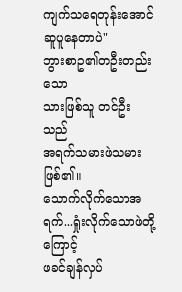ကျက်သရေတုန်းအောင်ဆူပူနေတာပဲ"
ဘွားစာဥ၏တဦးတည်းသော
သားဖြစ်သူ တင်ဦးသည်
အရက်သမားဖဲသမားဖြစ်၏။
သောက်လိုက်သောအရက်...ရှုံးလိုက်သောဖဲတို့ကြောင့်
ဖခင်ချန်လှပ်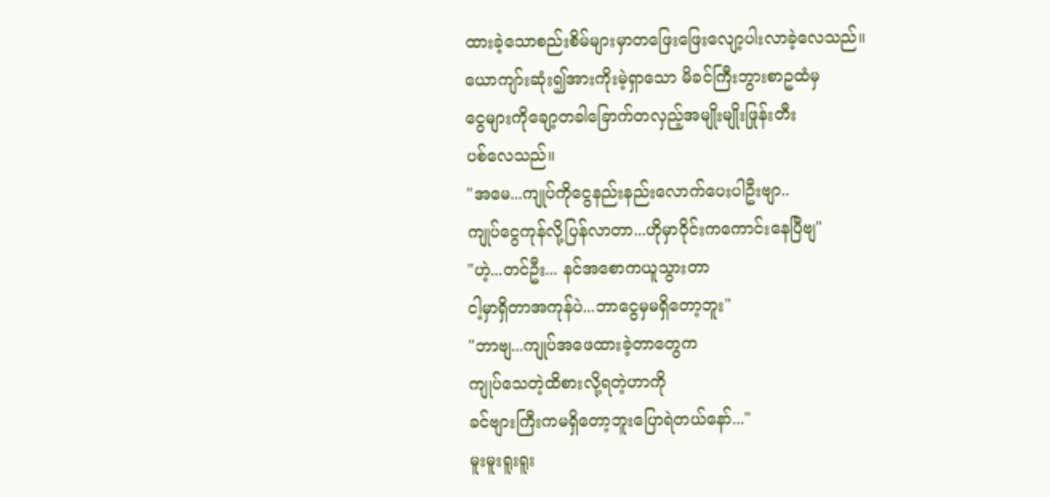ထားခဲ့သောစည်းစိမ်များမှာတဖြေးဖြေးလျော့ပါးလာခဲ့လေသည်။
ယောကျာ်းဆုံး၍အားကိုးမဲ့ရှာသော မိခင်ကြီးဘွားစာဥထံမှ
ငွေများကိုချော့တခါခြောက်တလှည့်အမျိုးမျိုးဖြုန်းတီး
ပစ်လေသည်။
"အမေ...ကျုပ်ကိုငွေနည်းနည်းလောက်ပေးပါဦးဗျာ..
ကျုပ်ငွေကုန်လို့ပြန်လာတာ...ဟိုမှာဝိုင်းကကောင်းနေပြီဗျ"
"ဟဲ့...တင်ဦး... နင်အစောကယူသွားတာ
ငါ့မှာရှိတာအကုန်ပဲ...ဘာငွေမှမရှိတော့ဘူး"
"ဘာဗျ...ကျုပ်အဖေထားခဲ့တာတွေက
ကျုပ်သေတဲ့ထိစားလို့ရတဲ့ဟာကို
ခင်ဗျားကြီးကမရှိတော့ဘူးပြောရဲတယ်နော်..."
မူးမူးရူးရူး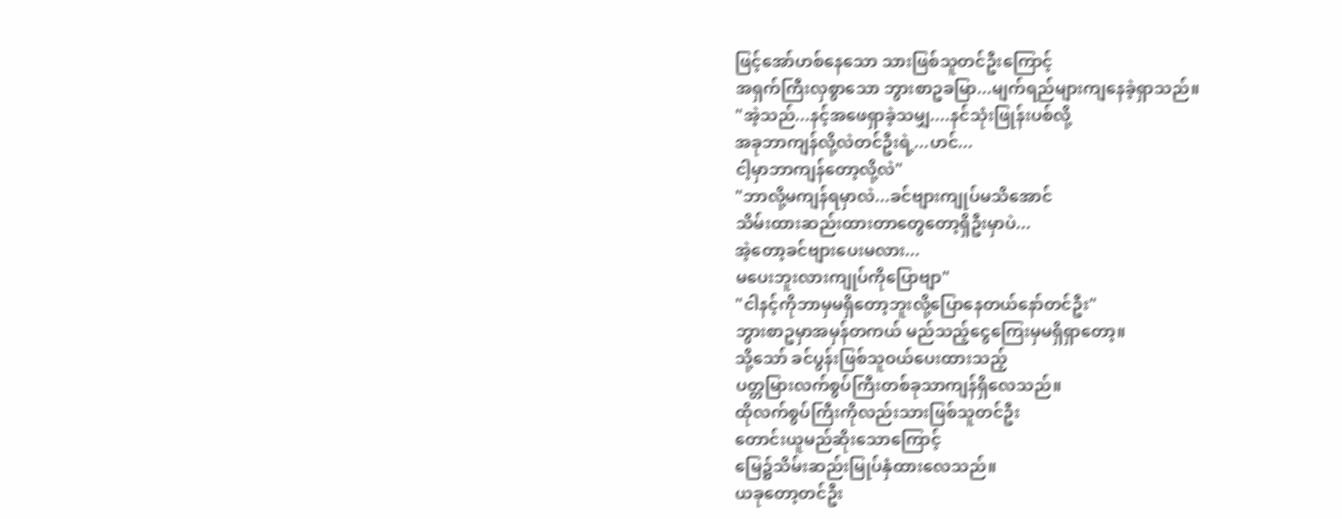ဖြင့်အော်ဟစ်နေသော သားဖြစ်သူတင်ဦးကြောင့်
အရှက်ကြီးလှစွာသော ဘွားစာဥခမြာ...မျက်ရည်များကျနေခဲ့ရှာသည်။
"အဲ့သည်...နင့်အဖေရှာခဲ့သမျှ....နင်သုံးဖြုန်းပစ်လို့
အခုဘာကျန်လို့လဲတင်ဦးရဲ့...ဟင်...
ငါ့မှာဘာကျန်တော့လို့လဲ"
"ဘာလို့မကျန်ရမှာလဲ...ခင်ဗျားကျုပ်မသိအောင်
သိမ်းထားဆည်းထားတာတွေတော့ရှိဦးမှာပဲ...
အဲ့တော့ခင်ဗျားပေးမလား...
မပေးဘူးလားကျုပ်ကိုပြောဗျာ"
"ငါနင့်ကိုဘာမှမရှိတော့ဘူးလို့ပြောနေတယ်နော်တင်ဦး"
ဘွားစာဥမှာအမှန်တကယ် မည်သည့်ငွေကြေးမှမရှိရှာတော့။
သို့သော် ခင်ပွန်းဖြစ်သူဝယ်ပေးထားသည့်
ပတ္တမြားလက်စွပ်ကြီးတစ်ခုသာကျန်ရှိလေသည်။
ထိုလက်စွပ်ကြီးကိုလည်းသားဖြစ်သူတင်ဦး
တောင်းယူမည်ဆိုးသောကြောင့်
မြေ၌သိမ်းဆည်းမြုပ်နှံထားလေသည်။
ယခုတော့တင်ဦး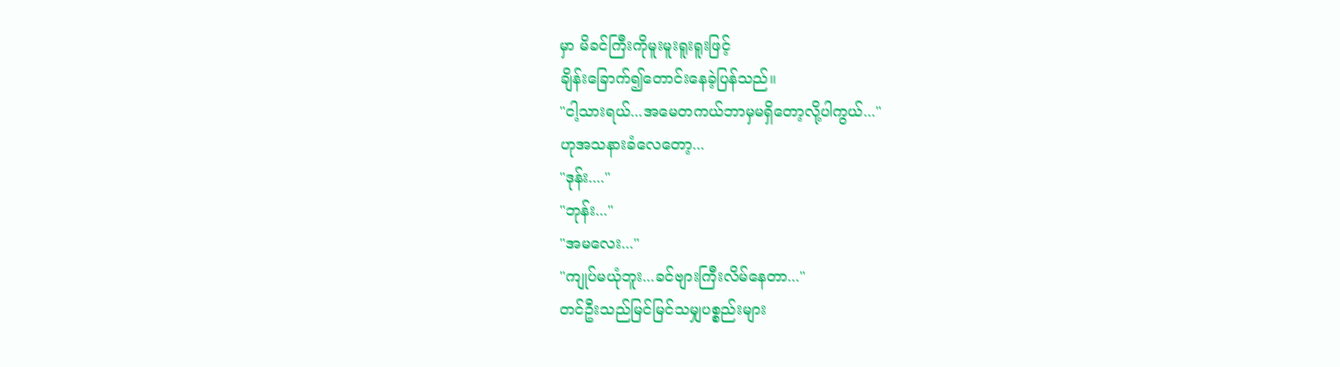မှာ မိခင်ကြီးကိုမူးမူးရူးရူးဖြင့်
ချိန်းခြောက်၍တောင်းနေခဲ့ပြန်သည်။
"ငါ့သားရယ်...အမေတကယ်ဘာမှမရှိတော့လို့ပါကွယ်..."
ဟုအသနားခံလေတော့...
"ဒုန်း...."
"ဘုန်း..."
"အမလေး..."
"ကျုပ်မယုံဘူး...ခင်ဗျားကြီးလိမ်နေတာ..."
တင်ဦးသည်မြင်မြင်သမျှပစ္စည်းများ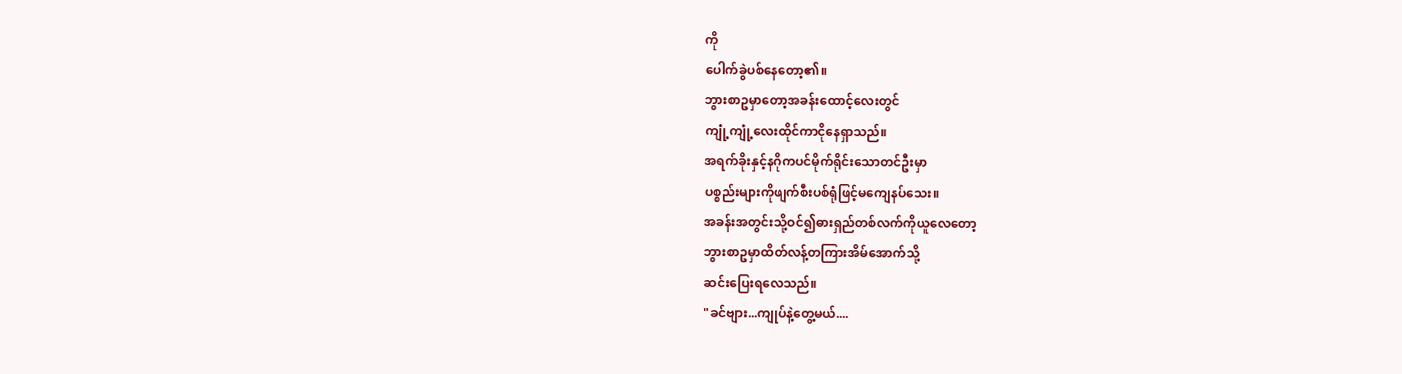ကို
ပေါက်ခွဲပစ်နေတော့၏။
ဘွားစာဥမှာတော့အခန်းထောင့်လေးတွင်
ကျုံ့ကျုံ့လေးထိုင်ကာငိုနေရှာသည်။
အရက်ခိုးနှင့်နဂိုကပင်မိုက်ရိုင်းသောတင်ဦးမှာ
ပစ္စည်းများကိုဖျက်စီးပစ်ရုံဖြင့်မကျေနပ်သေး။
အခန်းအတွင်းသို့ဝင်၍ဓားရှည်တစ်လက်ကိုယူလေတော့
ဘွားစာဥမှာထိတ်လန့်တကြားအိမ်အောက်သို့
ဆင်းပြေးရလေသည်။
"ခင်ဗျား...ကျုပ်နဲ့တွေ့မယ်....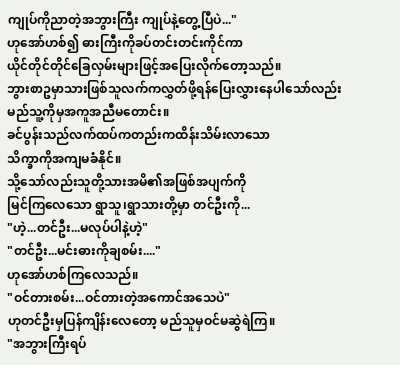ကျုပ်ကိုညာတဲ့အဘွားကြီး ကျုပ်နဲ့တွေ့ပြီပဲ..."
ဟုအော်ဟစ်၍ ဓားကြီးကိုခပ်တင်းတင်းကိုင်ကာ
ယိုင်တိုင်တိုင်ခြေလှမ်းများဖြင့်အပြေးလိုက်တော့သည်။
ဘွားစာဥမှာသားဖြစ်သူလက်ကလွှတ်ဖို့ရန်ပြေးလွှားနေပါသော်လည်း မည်သူ့ကိုမှအကူအညီမတောင်း။
ခင်ပွန်းသည်လက်ထပ်ကတည်းကထိန်းသိမ်းလာသော
သိက္ခာကိုအကျမခံနိုင်။
သို့သော်လည်းသူတို့သားအမိ၏အဖြစ်အပျက်ကို
မြင်ကြလေသော ရွာသူ၊ရွာသားတို့မှာ တင်ဦးကို...
"ဟဲ့...တင်ဦး...မလုပ်ပါနဲ့ဟဲ့"
"တင်ဦး...မင်းဓားကိုချစမ်း...."
ဟုအော်ဟစ်ကြလေသည်။
"ဝင်တားစမ်း...ဝင်တားတဲ့အကောင်အသေပဲ"
ဟုတင်ဦးမှပြန်ကျိန်းလေတော့ မည်သူမှဝင်မဆွဲရဲကြ။
"အဘွားကြီးရပ်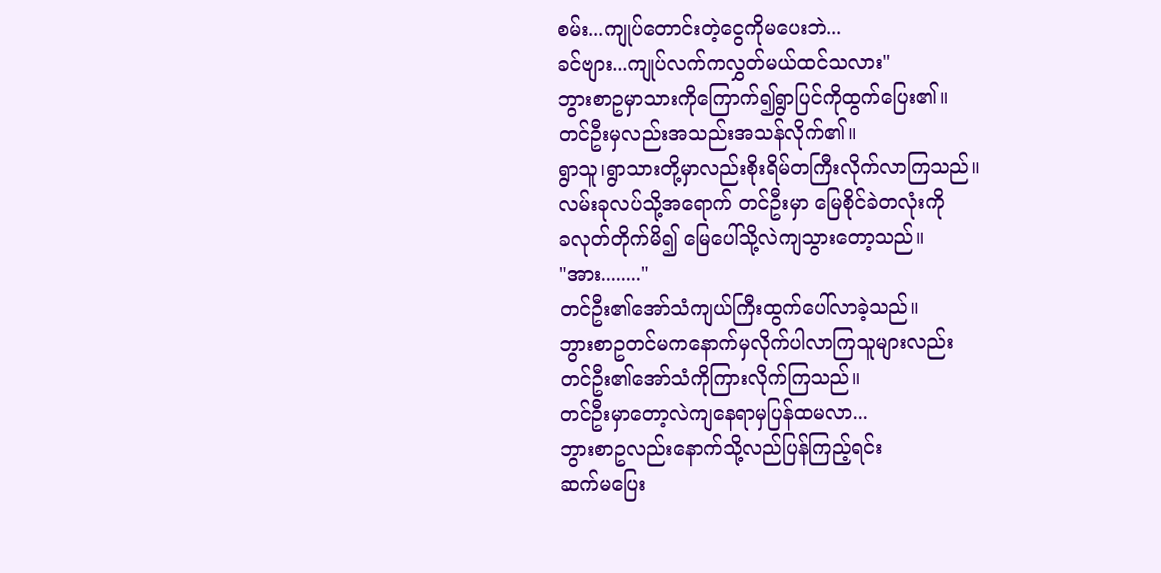စမ်း...ကျုပ်တောင်းတဲ့ငွေကိုမပေးဘဲ...
ခင်ဗျား...ကျုပ်လက်ကလွှတ်မယ်ထင်သလား"
ဘွားစာဥမှာသားကိုကြောက်၍ရွာပြင်ကိုထွက်ပြေး၏။
တင်ဦးမှလည်းအသည်းအသန်လိုက်၏။
ရွာသူ၊ရွာသားတို့မှာလည်းစိုးရိမ်တကြီးလိုက်လာကြသည်။
လမ်းခုလပ်သို့အရောက် တင်ဦးမှာ မြေစိုင်ခဲတလုံးကို
ခလုတ်တိုက်မိ၍ မြေပေါ်သို့လဲကျသွားတော့သည်။
"အား........"
တင်ဦး၏အော်သံကျယ်ကြီးထွက်ပေါ်လာခဲ့သည်။
ဘွားစာဥတင်မကနောက်မှလိုက်ပါလာကြသူများလည်း
တင်ဦး၏အော်သံကိုကြားလိုက်ကြသည်။
တင်ဦးမှာတော့လဲကျနေရာမှပြန်ထမလာ...
ဘွားစာဥလည်းနောက်သို့လည်ပြန်ကြည့်ရင်း
ဆက်မပြေး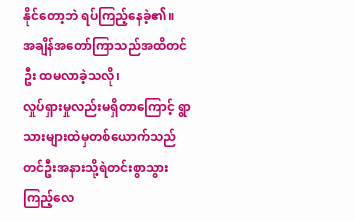နိုင်တော့ဘဲ ရပ်ကြည့်နေခဲ့၏။
အချိန်အတော်ကြာသည်အထိတင်ဦး ထမလာခဲ့သလို၊
လှုပ်ရှားမှုလည်းမရှိတာကြောင့် ရွာသားများထဲမှတစ်ယောက်သည် တင်ဦးအနားသို့ရဲတင်းစွာသွားကြည့်လေ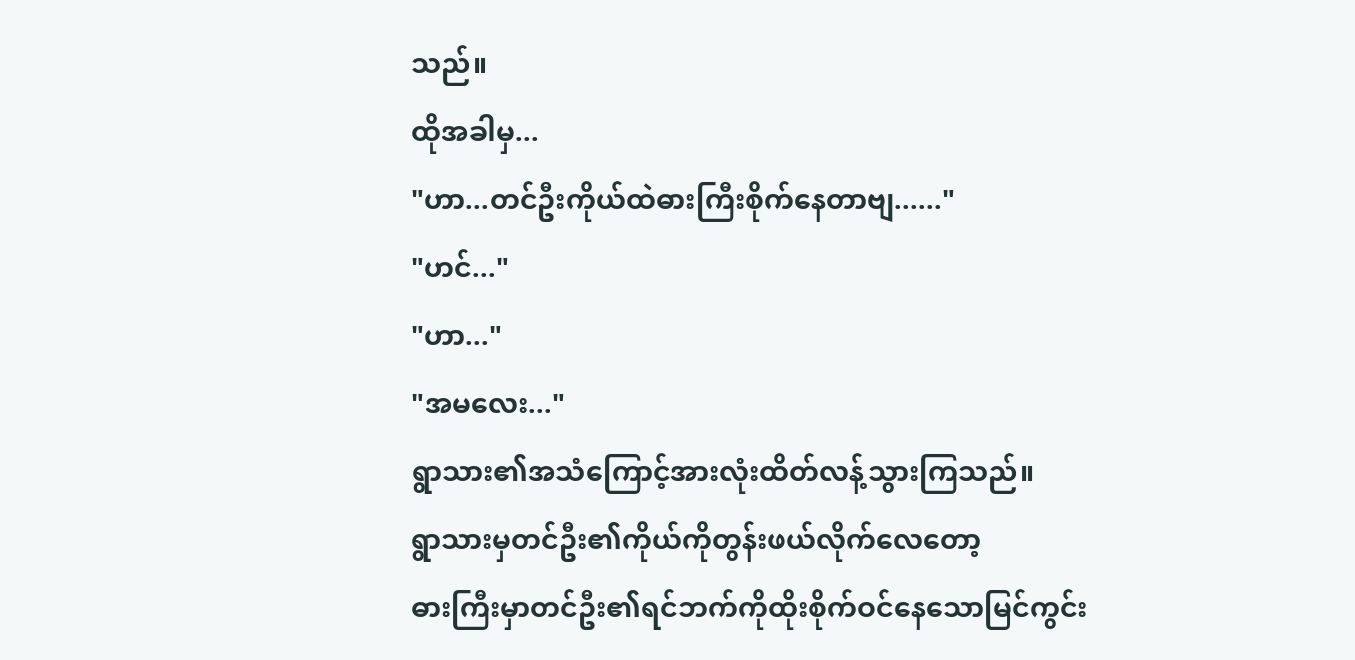သည်။
ထိုအခါမှ...
"ဟာ...တင်ဦးကိုယ်ထဲဓားကြီးစိုက်နေတာဗျ......"
"ဟင်..."
"ဟာ..."
"အမလေး..."
ရွာသား၏အသံကြောင့်အားလုံးထိတ်လန့်သွားကြသည်။
ရွာသားမှတင်ဦး၏ကိုယ်ကိုတွန်းဖယ်လိုက်လေတော့
ဓားကြီးမှာတင်ဦး၏ရင်ဘက်ကိုထိုးစိုက်ဝင်နေသောမြင်ကွင်း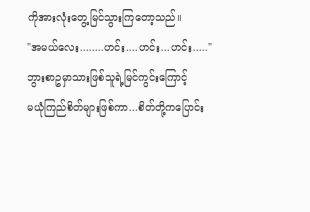ကိုအားလုံးတွေ့မြင်သွားကြတော့သည်။
"အမယ်လေး........ဟင်း....ဟင်း...ဟင်း....."
ဘွားစာဥမှာသားဖြစ်သူရဲ့မြင်ကွင်းကြောင့်
မယုံကြည်စိတ်များဖြစ်ကာ...စိတ်တို့ကပြောင်း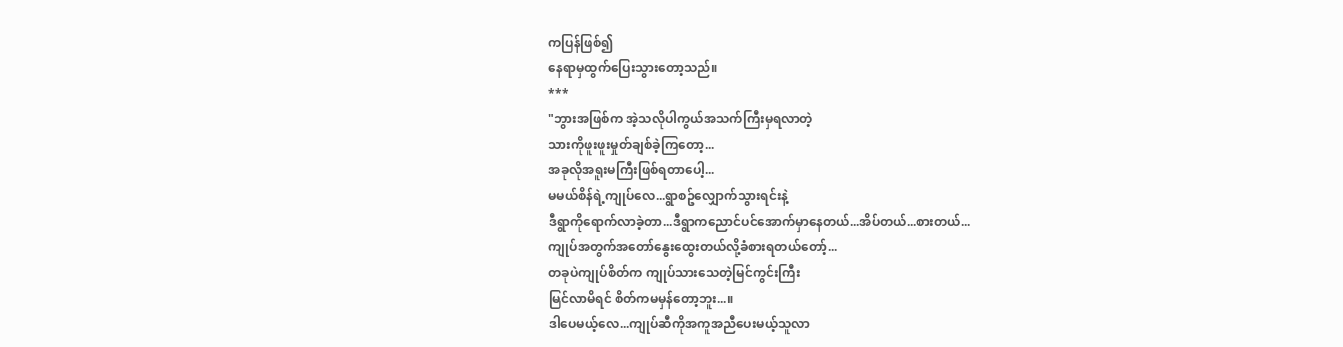ကပြန်ဖြစ်၍
နေရာမှထွက်ပြေးသွားတော့သည်။
***
"ဘွားအဖြစ်က အဲ့သလိုပါကွယ်အသက်ကြီးမှရလာတဲ့
သားကိုဖူးဖူးမှုတ်ချစ်ခဲ့ကြတော့...
အခုလိုအရူးမကြီးဖြစ်ရတာပေါ့...
မမယ်စိန်ရဲ့ကျုပ်လေ...ရွာစဥ်လျှောက်သွားရင်းနဲ့
ဒီရွာကိုရောက်လာခဲ့တာ...ဒီရွာကညောင်ပင်အောက်မှာနေတယ်...အိပ်တယ်...စားတယ်...
ကျုပ်အတွက်အတော်နွေးထွေးတယ်လို့ခံစားရတယ်တော့်...
တခုပဲကျုပ်စိတ်က ကျုပ်သားသေတဲ့မြင်ကွင်းကြီး
မြင်လာမိရင် စိတ်ကမမှန်တော့ဘူး...။
ဒါပေမယ့်လေ...ကျုပ်ဆီကိုအကူအညီပေးမယ့်သူလာ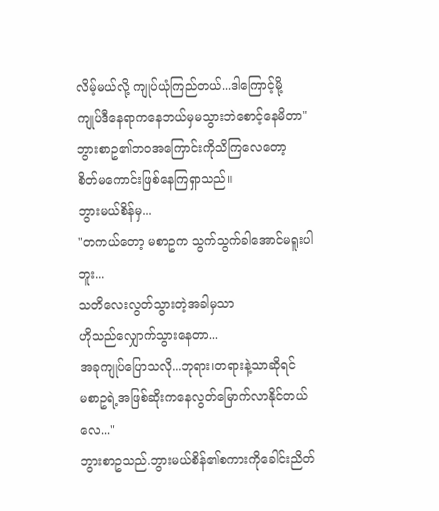လိမ့်မယ်လို့ ကျုပ်ယုံကြည်တယ်...ဒါကြောင့်မို့
ကျုပ်ဒီနေရာကနေဘယ်မှမသွားဘဲစောင့်နေမိတာ"
ဘွားစာဥ၏ဘဝအကြောင်းကိုသိကြလေတော့
စိတ်မကောင်းဖြစ်နေကြရှာသည်။
ဘွားမယ်စိန်မှ...
"တကယ်တော့ မစာဥက သွက်သွက်ခါအောင်မရူးပါဘူး...
သတိလေးလွတ်သွားတဲ့အခါမှသာ
ဟိုသည်လျှောက်သွားနေတာ...
အခုကျုပ်ပြောသလို...ဘုရား၊တရားနဲ့သာဆိုရင်
မစာဥရဲ့အဖြစ်ဆိုးကနေလွတ်မြောက်လာနိုင်တယ်လေ..."
ဘွားစာဥသည်.ဘွားမယ်စိန်၏စကားကိုခေါင်းညိတ်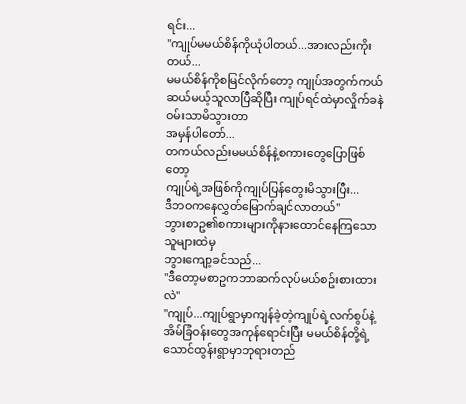ရင်း...
"ကျုပ်မမယ်စိန်ကိုယုံပါတယ်...အားလည်းကိုးတယ်...
မမယ်စိန်ကိုစမြင်လိုက်တော့ ကျုပ်အတွက်ကယ်ဆယ်မယ့်သူလာပြီဆိုပြီး ကျုပ်ရင်ထဲမှာလှိုက်ခနဲဝမ်းသာမိသွားတာ
အမှန်ပါတော်...
တကယ်လည်းမမယ်စိန်နဲ့စကားတွေပြောဖြစ်တော့
ကျုပ်ရဲ့အဖြစ်ကိုကျုပ်ပြန်တွေးမိသွားပြီး...
ဒီဘဝကနေလွှတ်မြောက်ချင်လာတယ်"
ဘွားစာဥ၏စကားများကိုနားထောင်နေကြသောသူများထဲမှ
ဘွားကျော့ခင်သည်...
"ဒီတော့မစာဥကဘာဆက်လုပ်မယ်စဥ်းစားထားလဲ"
"ကျုပ်...ကျုပ်ရွာမှာကျန်ခဲ့တဲ့ကျုပ်ရဲ့လက်စွပ်နဲ့အိမ်ခြံဝန်းတွေအကုန်ရောင်းပြီး မမယ်စိန်တို့ရဲ့သောင်ထွန်းရွာမှာဘုရားတည်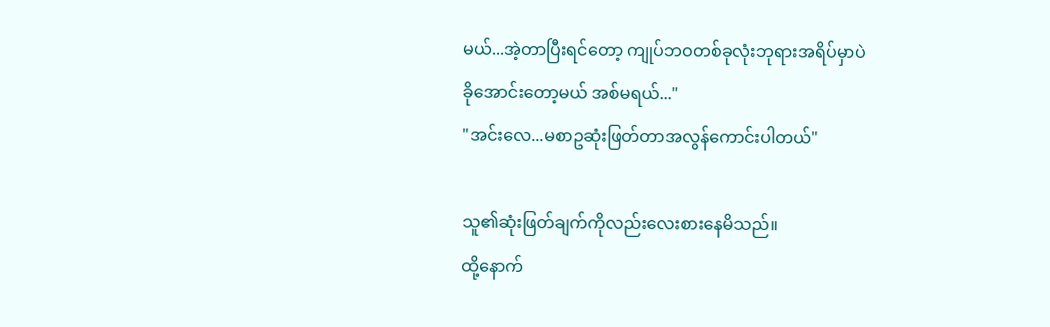မယ်...အဲ့တာပြီးရင်တော့ ကျုပ်ဘဝတစ်ခုလုံးဘုရားအရိပ်မှာပဲ
ခိုအောင်းတော့မယ် အစ်မရယ်..."
"အင်းလေ...မစာဥဆုံးဖြတ်တာအလွန်ကောင်းပါတယ်"

သူ၏ဆုံးဖြတ်ချက်ကိုလည်းလေးစားနေမိသည်။
ထို့နောက်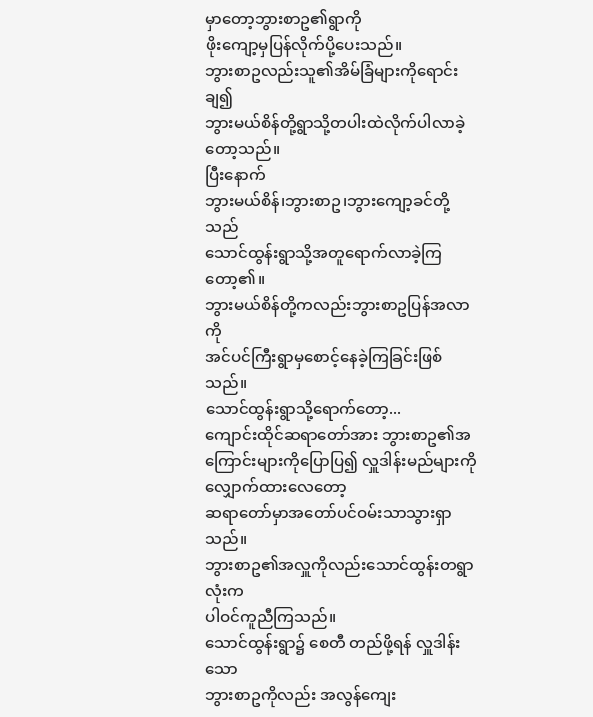မှာတော့ဘွားစာဥ၏ရွာကို
ဖိုးကျော့မှပြန်လိုက်ပို့ပေးသည်။
ဘွားစာဥလည်းသူ၏အိမ်ခြံများကိုရောင်းချ၍
ဘွားမယ်စိန်တို့ရွာသို့တပါးထဲလိုက်ပါလာခဲ့တော့သည်။
ပြီးနောက်
ဘွားမယ်စိန်၊ဘွားစာဥ၊ဘွားကျော့ခင်တို့သည်
သောင်ထွန်းရွာသို့အတူရောက်လာခဲ့ကြတော့၏။
ဘွားမယ်စိန်တို့ကလည်းဘွားစာဥပြန်အလာကို
အင်ပင်ကြီးရွာမှစောင့်နေခဲ့ကြခြင်းဖြစ်သည်။
သောင်ထွန်းရွာသို့ရောက်တော့...
ကျောင်းထိုင်ဆရာတော်အား ဘွားစာဥ၏အကြောင်းများကိုပြောပြ၍ လှူဒါန်းမည်များကိုလျှောက်ထားလေတော့
ဆရာတော်မှာအတော်ပင်ဝမ်းသာသွားရှာသည်။
ဘွားစာဥ၏အလှူကိုလည်းသောင်ထွန်းတရွာလုံးက
ပါဝင်ကူညီကြသည်။
သောင်ထွန်းရွာ၌ စေတီ တည်ဖို့ရန် လှူဒါန်းသော
ဘွားစာဥကိုလည်း အလွန်ကျေး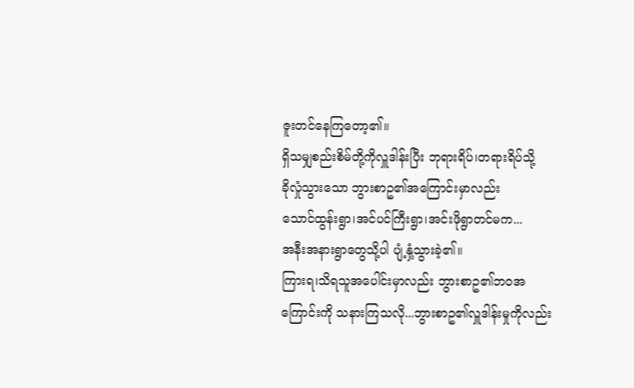ဇူးတင်နေကြတော့၏။
ရှိသမျှစည်းစိမ်တို့ကိုလှူဒါန်းပြီး ဘုရားရိပ်၊တရားရိပ်သို့
ခိုလှုံသွားသော ဘွားစာဥ၏အကြောင်းမှာလည်း
သောင်ထွန်းရွာ၊အင်ပင်ကြီးရွာ၊အင်းဖိုရွာတင်မက...
အနီးအနားရွာတွေသို့ပါ ပျံ့နှံ့သွားခဲ့၏။
ကြားရ၊သိရသူအပေါင်းမှာလည်း ဘွားစာဥ၏ဘဝအကြောင်းကို သနားကြသလို...ဘွားစာဥ၏လှူဒါန်းမှုကိုလည်း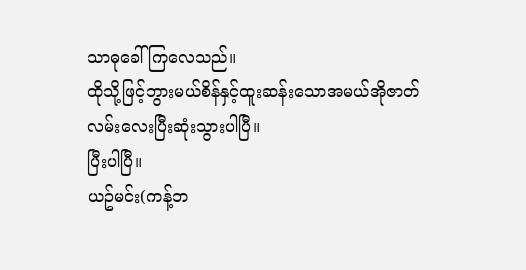သာဓုခေါ်ကြလေသည်။
ထိုသို့ဖြင့်ဘွားမယ်စိန်နှင့်ထူးဆန်းသောအမယ်အိုဇာတ်လမ်းလေးပြီးဆုံးသွားပါပြီ။
ပြီးပါပြီ။
ယဥ်မင်း(ကန့်ဘ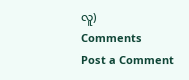လူ)
Comments
Post a Comment